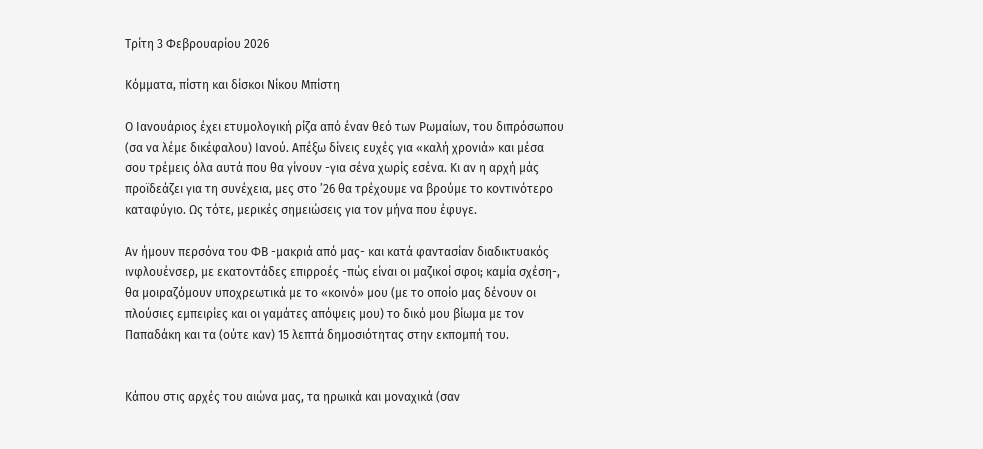Τρίτη 3 Φεβρουαρίου 2026

Κόμματα, πίστη και δίσκοι Νίκου Μπίστη

Ο Ιανουάριος έχει ετυμολογική ρίζα από έναν θεό των Ρωμαίων, του διπρόσωπου (σα να λέμε δικέφαλου) Ιανού. Απέξω δίνεις ευχές για «καλή χρονιά» και μέσα σου τρέμεις όλα αυτά που θα γίνουν -για σένα χωρίς εσένα. Κι αν η αρχή μάς προϊδεάζει για τη συνέχεια, μες στο ’26 θα τρέχουμε να βρούμε το κοντινότερο καταφύγιο. Ως τότε, μερικές σημειώσεις για τον μήνα που έφυγε.

Αν ήμουν περσόνα του ΦΒ -μακριά από μας- και κατά φαντασίαν διαδικτυακός ινφλουένσερ, με εκατοντάδες επιρροές -πώς είναι οι μαζικοί σφοι; καμία σχέση-, θα μοιραζόμουν υποχρεωτικά με το «κοινό» μου (με το οποίο μας δένουν οι πλούσιες εμπειρίες και οι γαμάτες απόψεις μου) το δικό μου βίωμα με τον Παπαδάκη και τα (ούτε καν) 15 λεπτά δημοσιότητας στην εκπομπή του.


Κάπου στις αρχές του αιώνα μας, τα ηρωικά και μοναχικά (σαν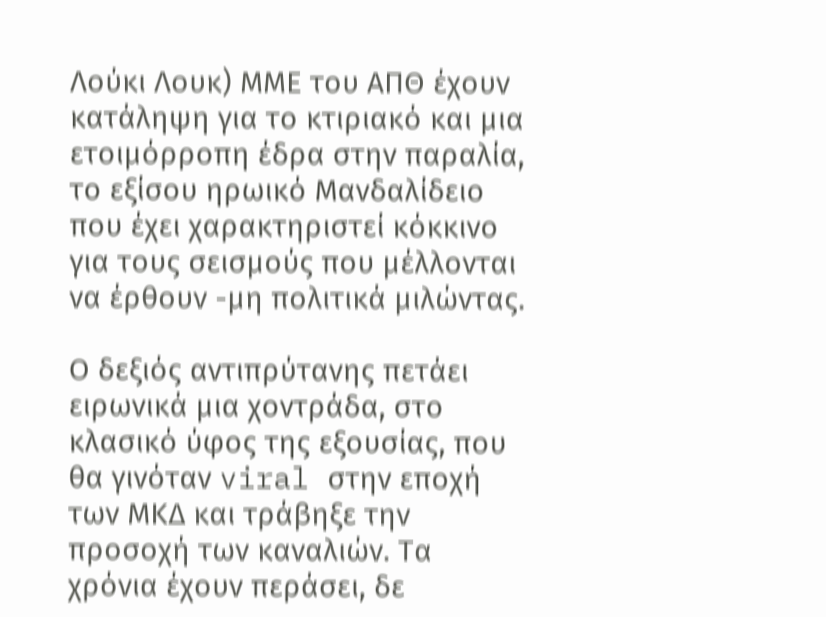Λούκι Λουκ) ΜΜΕ του ΑΠΘ έχουν κατάληψη για το κτιριακό και μια ετοιμόρροπη έδρα στην παραλία, το εξίσου ηρωικό Μανδαλίδειο που έχει χαρακτηριστεί κόκκινο για τους σεισμούς που μέλλονται να έρθουν -μη πολιτικά μιλώντας.

Ο δεξιός αντιπρύτανης πετάει ειρωνικά μια χοντράδα, στο κλασικό ύφος της εξουσίας, που θα γινόταν viral στην εποχή των ΜΚΔ και τράβηξε την προσοχή των καναλιών. Τα χρόνια έχουν περάσει, δε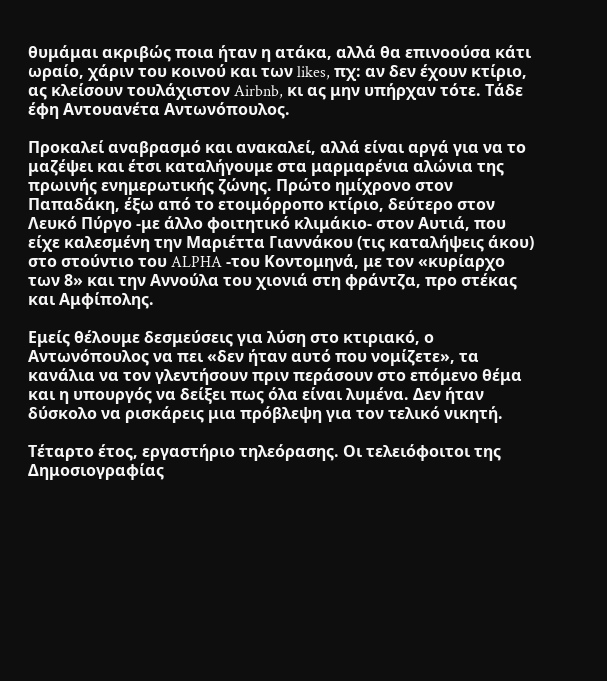θυμάμαι ακριβώς ποια ήταν η ατάκα, αλλά θα επινοούσα κάτι ωραίο, χάριν του κοινού και των likes, πχ: αν δεν έχουν κτίριο, ας κλείσουν τουλάχιστον Airbnb, κι ας μην υπήρχαν τότε. Τάδε έφη Αντουανέτα Αντωνόπουλος.

Προκαλεί αναβρασμό και ανακαλεί, αλλά είναι αργά για να το μαζέψει και έτσι καταλήγουμε στα μαρμαρένια αλώνια της πρωινής ενημερωτικής ζώνης. Πρώτο ημίχρονο στον Παπαδάκη, έξω από το ετοιμόρροπο κτίριο, δεύτερο στον Λευκό Πύργο -με άλλο φοιτητικό κλιμάκιο- στον Αυτιά, που είχε καλεσμένη την Μαριέττα Γιαννάκου (τις καταλήψεις άκου) στο στούντιο του ALPHA -του Κοντομηνά, με τον «κυρίαρχο των 8» και την Αννούλα του χιονιά στη φράντζα, προ στέκας και Αμφίπολης.

Εμείς θέλουμε δεσμεύσεις για λύση στο κτιριακό, ο Αντωνόπουλος να πει «δεν ήταν αυτό που νομίζετε», τα κανάλια να τον γλεντήσουν πριν περάσουν στο επόμενο θέμα και η υπουργός να δείξει πως όλα είναι λυμένα. Δεν ήταν δύσκολο να ρισκάρεις μια πρόβλεψη για τον τελικό νικητή.

Τέταρτο έτος, εργαστήριο τηλεόρασης. Οι τελειόφοιτοι της Δημοσιογραφίας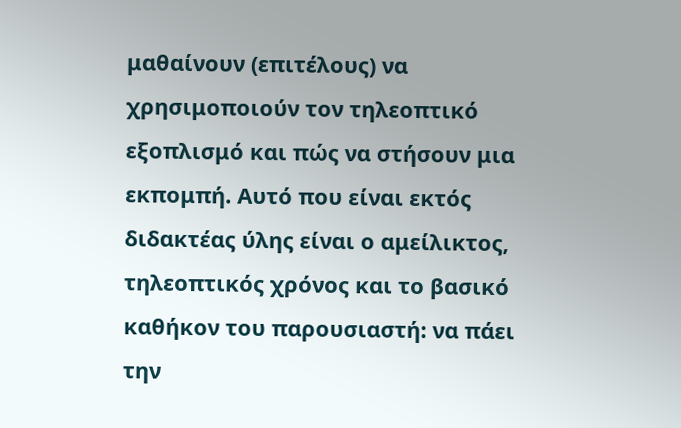μαθαίνουν (επιτέλους) να χρησιμοποιούν τον τηλεοπτικό εξοπλισμό και πώς να στήσουν μια εκπομπή. Αυτό που είναι εκτός διδακτέας ύλης είναι ο αμείλικτος, τηλεοπτικός χρόνος και το βασικό καθήκον του παρουσιαστή: να πάει την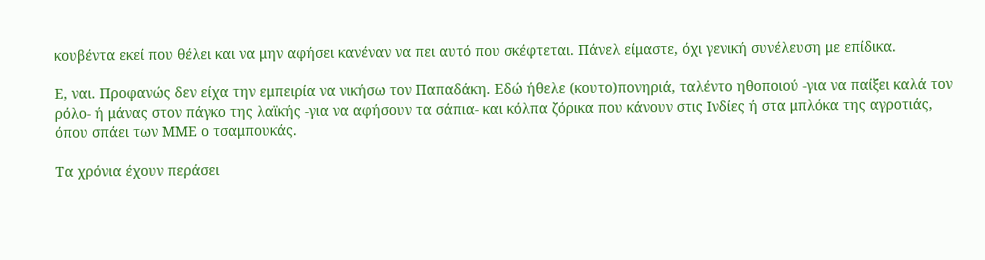κουβέντα εκεί που θέλει και να μην αφήσει κανέναν να πει αυτό που σκέφτεται. Πάνελ είμαστε, όχι γενική συνέλευση με επίδικα.

Ε, ναι. Προφανώς δεν είχα την εμπειρία να νικήσω τον Παπαδάκη. Εδώ ήθελε (κουτο)πονηριά, ταλέντο ηθοποιού -για να παίξει καλά τον ρόλο- ή μάνας στον πάγκο της λαϊκής -για να αφήσουν τα σάπια- και κόλπα ζόρικα που κάνουν στις Ινδίες ή στα μπλόκα της αγροτιάς, όπου σπάει των ΜΜΕ ο τσαμπουκάς.

Τα χρόνια έχουν περάσει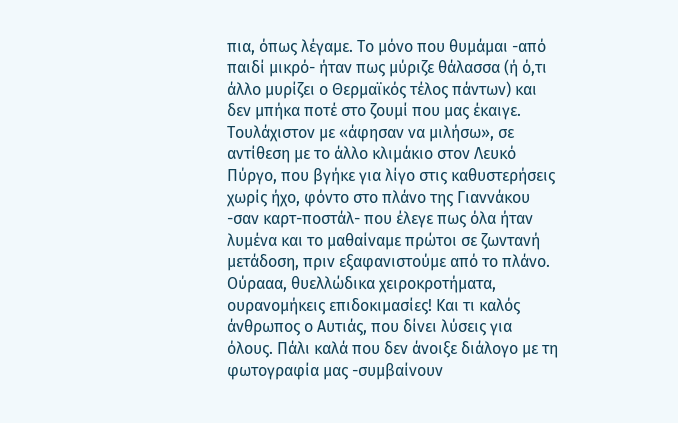πια, όπως λέγαμε. Το μόνο που θυμάμαι -από παιδί μικρό- ήταν πως μύριζε θάλασσα (ή ό,τι άλλο μυρίζει ο Θερμαϊκός τέλος πάντων) και δεν μπήκα ποτέ στο ζουμί που μας έκαιγε. Τουλάχιστον με «άφησαν να μιλήσω», σε αντίθεση με το άλλο κλιμάκιο στον Λευκό Πύργο, που βγήκε για λίγο στις καθυστερήσεις χωρίς ήχο, φόντο στο πλάνο της Γιαννάκου -σαν καρτ-ποστάλ- που έλεγε πως όλα ήταν λυμένα και το μαθαίναμε πρώτοι σε ζωντανή μετάδοση, πριν εξαφανιστούμε από το πλάνο. Ούρααα, θυελλώδικα χειροκροτήματα, ουρανομήκεις επιδοκιμασίες! Και τι καλός άνθρωπος ο Αυτιάς, που δίνει λύσεις για όλους. Πάλι καλά που δεν άνοιξε διάλογο με τη φωτογραφία μας -συμβαίνουν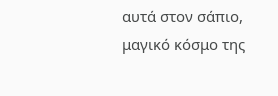αυτά στον σάπιο, μαγικό κόσμο της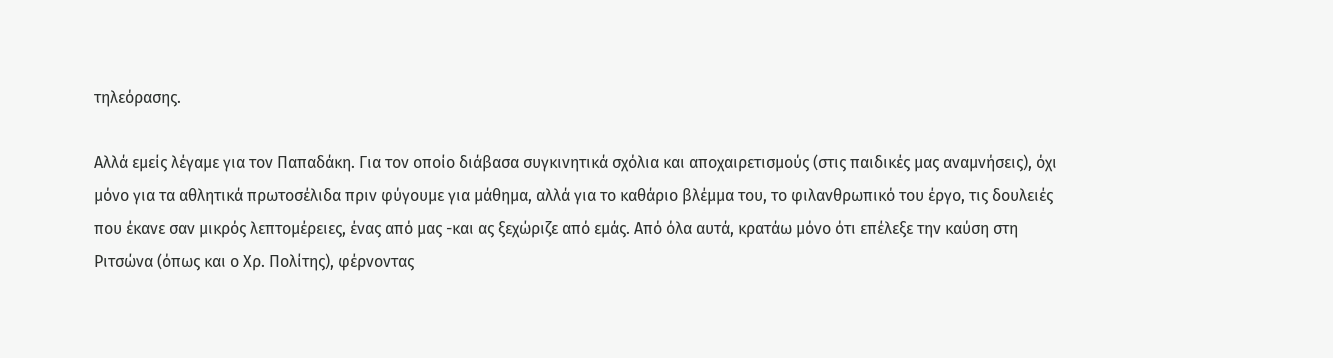τηλεόρασης.

Αλλά εμείς λέγαμε για τον Παπαδάκη. Για τον οποίο διάβασα συγκινητικά σχόλια και αποχαιρετισμούς (στις παιδικές μας αναμνήσεις), όχι μόνο για τα αθλητικά πρωτοσέλιδα πριν φύγουμε για μάθημα, αλλά για το καθάριο βλέμμα του, το φιλανθρωπικό του έργο, τις δουλειές που έκανε σαν μικρός λεπτομέρειες, ένας από μας -και ας ξεχώριζε από εμάς. Από όλα αυτά, κρατάω μόνο ότι επέλεξε την καύση στη Ριτσώνα (όπως και ο Χρ. Πολίτης), φέρνοντας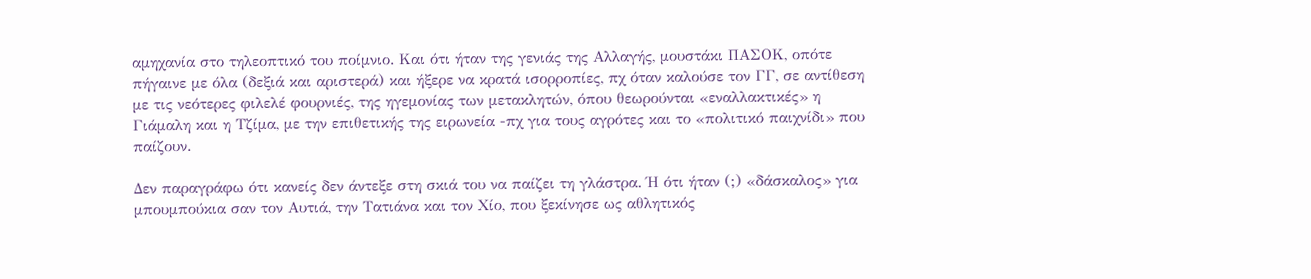αμηχανία στο τηλεοπτικό του ποίμνιο. Και ότι ήταν της γενιάς της Αλλαγής, μουστάκι ΠΑΣΟΚ, οπότε πήγαινε με όλα (δεξιά και αριστερά) και ήξερε να κρατά ισορροπίες, πχ όταν καλούσε τον ΓΓ, σε αντίθεση με τις νεότερες φιλελέ φουρνιές, της ηγεμονίας των μετακλητών, όπου θεωρούνται «εναλλακτικές» η Γιάμαλη και η Τζίμα, με την επιθετικής της ειρωνεία -πχ για τους αγρότες και το «πολιτικό παιχνίδι» που παίζουν.

Δεν παραγράφω ότι κανείς δεν άντεξε στη σκιά του να παίζει τη γλάστρα. Ή ότι ήταν (;) «δάσκαλος» για μπουμπούκια σαν τον Αυτιά, την Τατιάνα και τον Χίο, που ξεκίνησε ως αθλητικός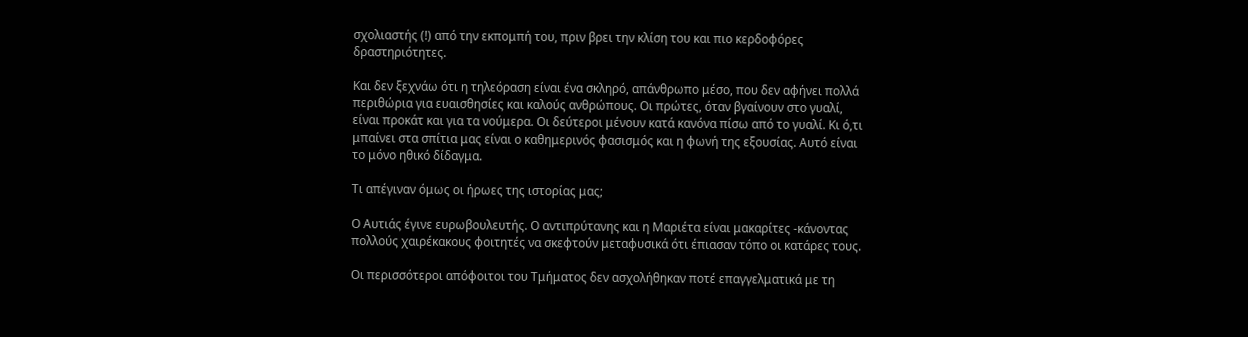σχολιαστής (!) από την εκπομπή του, πριν βρει την κλίση του και πιο κερδοφόρες δραστηριότητες.

Και δεν ξεχνάω ότι η τηλεόραση είναι ένα σκληρό, απάνθρωπο μέσο, που δεν αφήνει πολλά περιθώρια για ευαισθησίες και καλούς ανθρώπους. Οι πρώτες, όταν βγαίνουν στο γυαλί, είναι προκάτ και για τα νούμερα. Οι δεύτεροι μένουν κατά κανόνα πίσω από το γυαλί. Κι ό,τι μπαίνει στα σπίτια μας είναι ο καθημερινός φασισμός και η φωνή της εξουσίας. Αυτό είναι το μόνο ηθικό δίδαγμα.

Τι απέγιναν όμως οι ήρωες της ιστορίας μας;

Ο Αυτιάς έγινε ευρωβουλευτής. Ο αντιπρύτανης και η Μαριέτα είναι μακαρίτες -κάνοντας πολλούς χαιρέκακους φοιτητές να σκεφτούν μεταφυσικά ότι έπιασαν τόπο οι κατάρες τους.

Οι περισσότεροι απόφοιτοι του Τμήματος δεν ασχολήθηκαν ποτέ επαγγελματικά με τη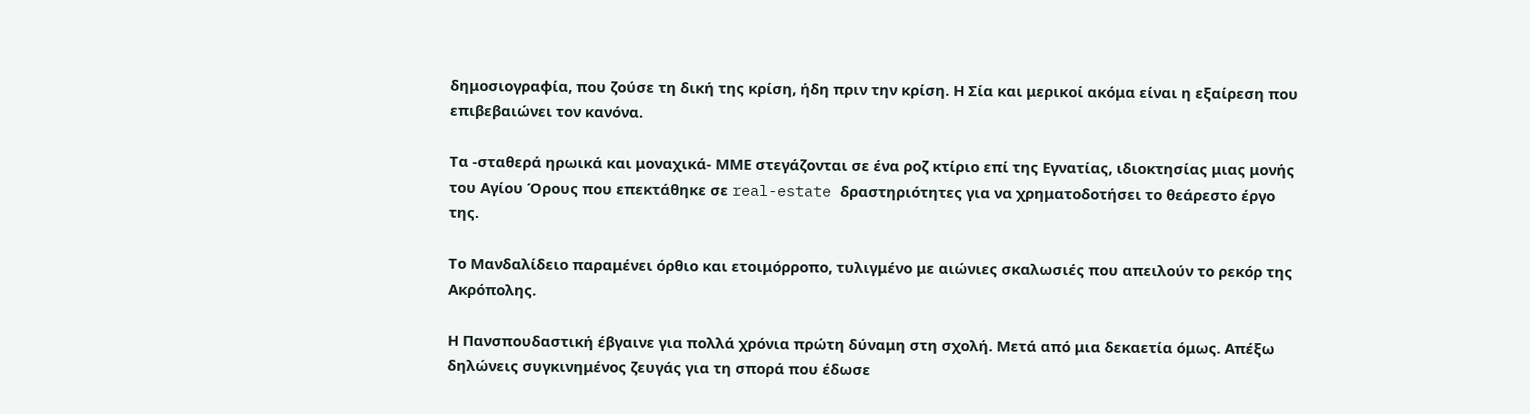δημοσιογραφία, που ζούσε τη δική της κρίση, ήδη πριν την κρίση. Η Σία και μερικοί ακόμα είναι η εξαίρεση που επιβεβαιώνει τον κανόνα.

Τα -σταθερά ηρωικά και μοναχικά- ΜΜΕ στεγάζονται σε ένα ροζ κτίριο επί της Εγνατίας, ιδιοκτησίας μιας μονής του Αγίου Όρους που επεκτάθηκε σε real-estate δραστηριότητες για να χρηματοδοτήσει το θεάρεστο έργο της.

Το Μανδαλίδειο παραμένει όρθιο και ετοιμόρροπο, τυλιγμένο με αιώνιες σκαλωσιές που απειλούν το ρεκόρ της Ακρόπολης.

Η Πανσπουδαστική έβγαινε για πολλά χρόνια πρώτη δύναμη στη σχολή. Μετά από μια δεκαετία όμως. Απέξω δηλώνεις συγκινημένος ζευγάς για τη σπορά που έδωσε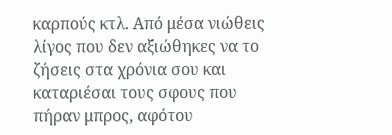καρπούς κτλ. Από μέσα νιώθεις λίγος που δεν αξιώθηκες να το ζήσεις στα χρόνια σου και καταριέσαι τους σφους που πήραν μπρος, αφότου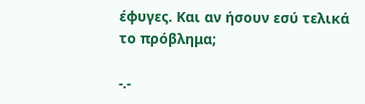έφυγες. Και αν ήσουν εσύ τελικά το πρόβλημα;

-.-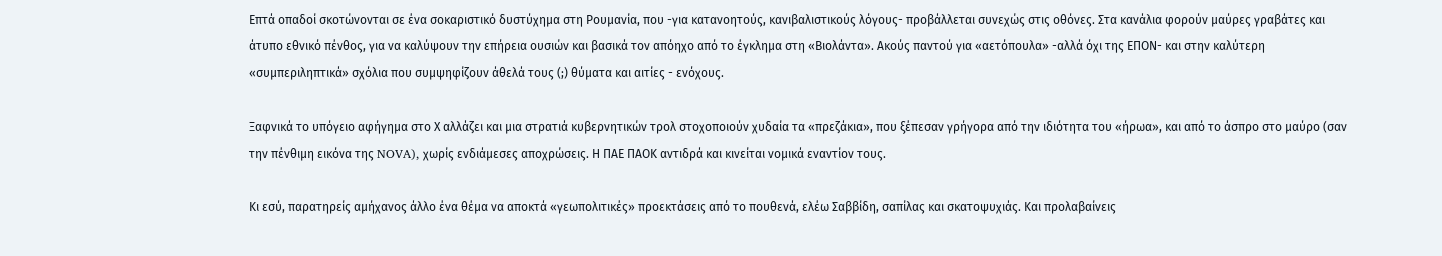Επτά οπαδοί σκοτώνονται σε ένα σοκαριστικό δυστύχημα στη Ρουμανία, που -για κατανοητούς, κανιβαλιστικούς λόγους- προβάλλεται συνεχώς στις οθόνες. Στα κανάλια φορούν μαύρες γραβάτες και άτυπο εθνικό πένθος, για να καλύψουν την επήρεια ουσιών και βασικά τον απόηχο από το έγκλημα στη «Βιολάντα». Ακούς παντού για «αετόπουλα» -αλλά όχι της ΕΠΟΝ- και στην καλύτερη «συμπεριληπτικά» σχόλια που συμψηφίζουν άθελά τους (;) θύματα και αιτίες - ενόχους.

Ξαφνικά το υπόγειο αφήγημα στο Χ αλλάζει και μια στρατιά κυβερνητικών τρολ στοχοποιούν χυδαία τα «πρεζάκια», που ξέπεσαν γρήγορα από την ιδιότητα του «ήρωα», και από το άσπρο στο μαύρο (σαν την πένθιμη εικόνα της NOVA), χωρίς ενδιάμεσες αποχρώσεις. Η ΠΑΕ ΠΑΟΚ αντιδρά και κινείται νομικά εναντίον τους.

Κι εσύ, παρατηρείς αμήχανος άλλο ένα θέμα να αποκτά «γεωπολιτικές» προεκτάσεις από το πουθενά, ελέω Σαββίδη, σαπίλας και σκατοψυχιάς. Και προλαβαίνεις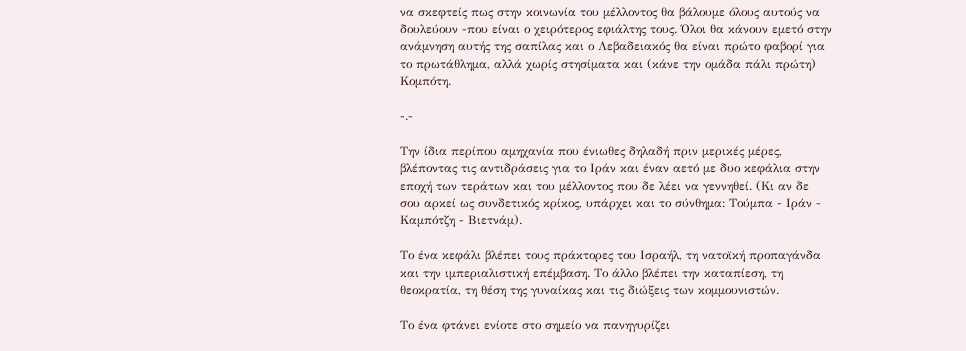να σκεφτείς πως στην κοινωνία του μέλλοντος θα βάλουμε όλους αυτούς να δουλεύουν -που είναι ο χειρότερος εφιάλτης τους. Όλοι θα κάνουν εμετό στην ανάμνηση αυτής της σαπίλας και ο Λεβαδειακός θα είναι πρώτο φαβορί για το πρωτάθλημα, αλλά χωρίς στησίματα και (κάνε την ομάδα πάλι πρώτη) Κομπότη.

-.-

Την ίδια περίπου αμηχανία που ένιωθες δηλαδή πριν μερικές μέρες, βλέποντας τις αντιδράσεις για το Ιράν και έναν αετό με δυο κεφάλια στην εποχή των τεράτων και του μέλλοντος που δε λέει να γεννηθεί. (Κι αν δε σου αρκεί ως συνδετικός κρίκος, υπάρχει και το σύνθημα: Τούμπα - Ιράν - Καμπότζη - Βιετνάμ).

Το ένα κεφάλι βλέπει τους πράκτορες του Ισραήλ, τη νατοϊκή προπαγάνδα και την ιμπεριαλιστική επέμβαση. Το άλλο βλέπει την καταπίεση, τη θεοκρατία, τη θέση της γυναίκας και τις διώξεις των κομμουνιστών.

Το ένα φτάνει ενίοτε στο σημείο να πανηγυρίζει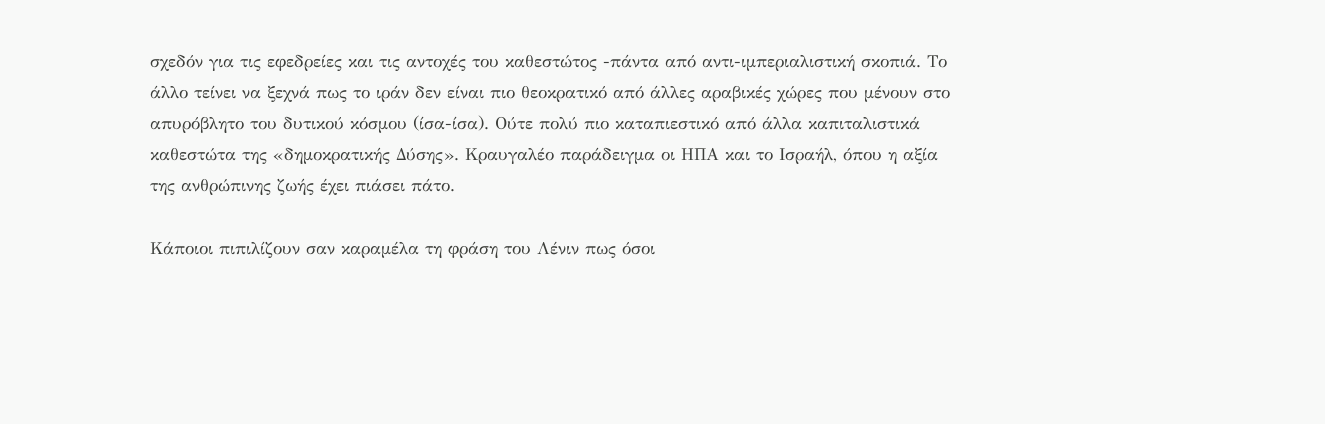σχεδόν για τις εφεδρείες και τις αντοχές του καθεστώτος -πάντα από αντι-ιμπεριαλιστική σκοπιά. Το άλλο τείνει να ξεχνά πως το ιράν δεν είναι πιο θεοκρατικό από άλλες αραβικές χώρες που μένουν στο απυρόβλητο του δυτικού κόσμου (ίσα-ίσα). Ούτε πολύ πιο καταπιεστικό από άλλα καπιταλιστικά καθεστώτα της «δημοκρατικής Δύσης». Κραυγαλέο παράδειγμα οι ΗΠΑ και το Ισραήλ, όπου η αξία της ανθρώπινης ζωής έχει πιάσει πάτο.

Κάποιοι πιπιλίζουν σαν καραμέλα τη φράση του Λένιν πως όσοι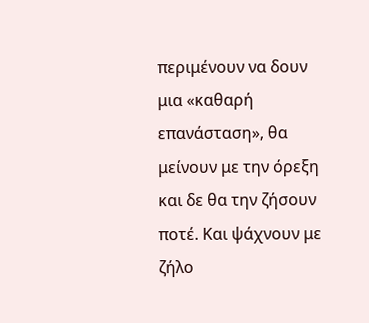περιμένουν να δουν μια «καθαρή επανάσταση», θα μείνουν με την όρεξη και δε θα την ζήσουν ποτέ. Και ψάχνουν με ζήλο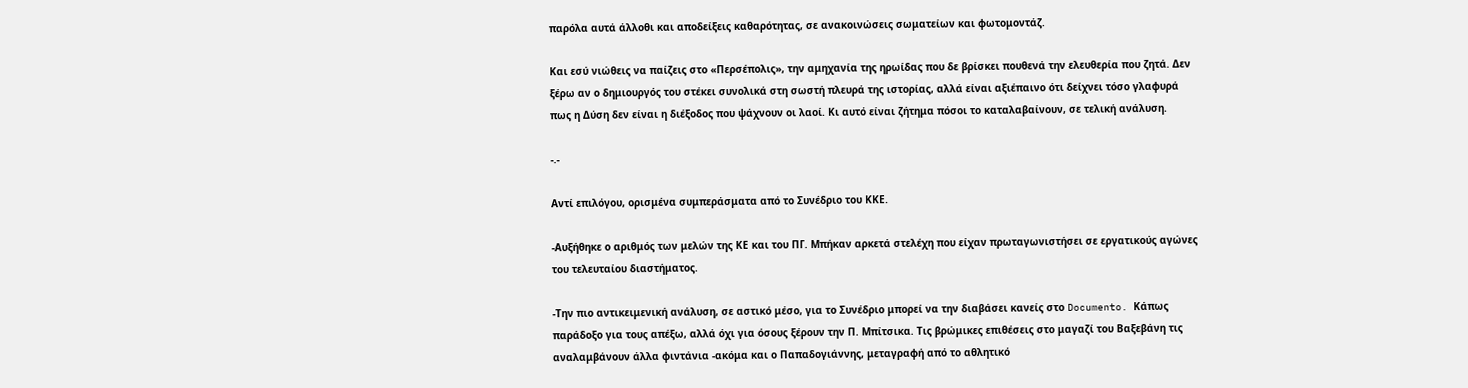παρόλα αυτά άλλοθι και αποδείξεις καθαρότητας, σε ανακοινώσεις σωματείων και φωτομοντάζ.

Και εσύ νιώθεις να παίζεις στο «Περσέπολις», την αμηχανία της ηρωίδας που δε βρίσκει πουθενά την ελευθερία που ζητά. Δεν ξέρω αν ο δημιουργός του στέκει συνολικά στη σωστή πλευρά της ιστορίας, αλλά είναι αξιέπαινο ότι δείχνει τόσο γλαφυρά πως η Δύση δεν είναι η διέξοδος που ψάχνουν οι λαοί. Κι αυτό είναι ζήτημα πόσοι το καταλαβαίνουν, σε τελική ανάλυση.

-.-

Αντί επιλόγου, ορισμένα συμπεράσματα από το Συνέδριο του ΚΚΕ.

-Αυξήθηκε ο αριθμός των μελών της ΚΕ και του ΠΓ. Μπήκαν αρκετά στελέχη που είχαν πρωταγωνιστήσει σε εργατικούς αγώνες του τελευταίου διαστήματος.

-Την πιο αντικειμενική ανάλυση, σε αστικό μέσο, για το Συνέδριο μπορεί να την διαβάσει κανείς στο Documento. Κάπως παράδοξο για τους απέξω, αλλά όχι για όσους ξέρουν την Π. Μπίτσικα. Τις βρώμικες επιθέσεις στο μαγαζί του Βαξεβάνη τις αναλαμβάνουν άλλα φιντάνια -ακόμα και ο Παπαδογιάννης, μεταγραφή από το αθλητικό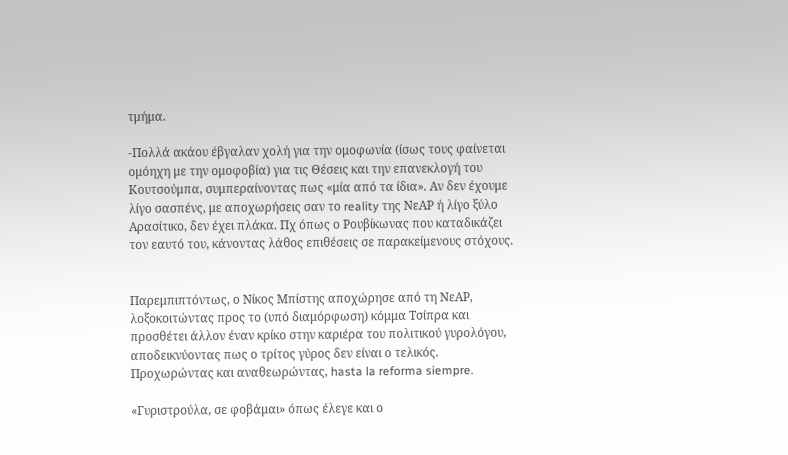τμήμα.

-Πολλά ακάου έβγαλαν χολή για την ομοφωνία (ίσως τους φαίνεται ομόηχη με την ομοφοβία) για τις Θέσεις και την επανεκλογή του Κουτσούμπα, συμπεραίνοντας πως «μία από τα ίδια». Αν δεν έχουμε λίγο σασπένς, με αποχωρήσεις σαν το reality της ΝεΑΡ ή λίγο ξύλο Αρασίτικο, δεν έχει πλάκα. Πχ όπως ο Ρουβίκωνας που καταδικάζει τον εαυτό του, κάνοντας λάθος επιθέσεις σε παρακείμενους στόχους.


Παρεμπιπτόντως, ο Νίκος Μπίστης αποχώρησε από τη ΝεΑΡ, λοξοκοιτώντας προς το (υπό διαμόρφωση) κόμμα Τσίπρα και προσθέτει άλλον έναν κρίκο στην καριέρα του πολιτικού γυρολόγου, αποδεικνύοντας πως ο τρίτος γύρος δεν είναι ο τελικός. Προχωρώντας και αναθεωρώντας, hasta la reforma siempre.

«Γυριστρούλα, σε φοβάμαι» όπως έλεγε και ο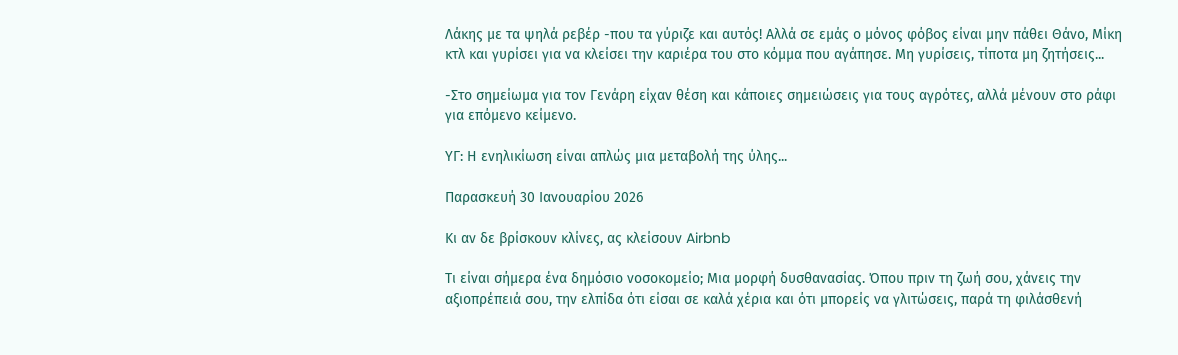Λάκης με τα ψηλά ρεβέρ -που τα γύριζε και αυτός! Αλλά σε εμάς ο μόνος φόβος είναι μην πάθει Θάνο, Μίκη κτλ και γυρίσει για να κλείσει την καριέρα του στο κόμμα που αγάπησε. Μη γυρίσεις, τίποτα μη ζητήσεις...

-Στο σημείωμα για τον Γενάρη είχαν θέση και κάποιες σημειώσεις για τους αγρότες, αλλά μένουν στο ράφι για επόμενο κείμενο.

ΥΓ: Η ενηλικίωση είναι απλώς μια μεταβολή της ύλης...

Παρασκευή 30 Ιανουαρίου 2026

Κι αν δε βρίσκουν κλίνες, ας κλείσουν Airbnb

Τι είναι σήμερα ένα δημόσιο νοσοκομείο; Μια μορφή δυσθανασίας. Όπου πριν τη ζωή σου, χάνεις την αξιοπρέπειά σου, την ελπίδα ότι είσαι σε καλά χέρια και ότι μπορείς να γλιτώσεις, παρά τη φιλάσθενή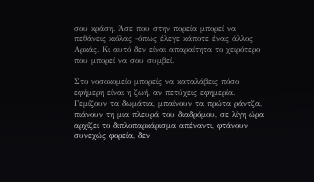σου κράση. Άσε που στην πορεία μπορεί να πεθάνεις κιόλας -όπως έλεγε κάποτε ένας άλλος Αρκάς. Κι αυτό δεν είναι απαραίτητα το χειρότερο που μπορεί να σου συμβεί.

Στο νοσοκομείο μπορείς να καταλάβεις πόσο εφήμερη είναι η ζωή, αν πετύχεις εφημερία. Γεμίζουν τα δωμάτια, μπαίνουν τα πρώτα ράντζα, πιάνουν τη μια πλευρά του διαδρόμου, σε λίγη ώρα αρχίζει το διπλοπαρκάρισμα απέναντι, φτάνουν συνεχώς φορεία, δεν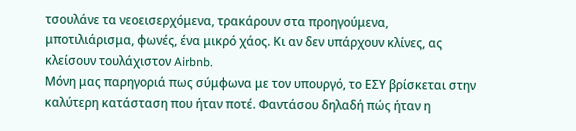τσουλάνε τα νεοεισερχόμενα, τρακάρουν στα προηγούμενα, μποτιλιάρισμα, φωνές, ένα μικρό χάος. Κι αν δεν υπάρχουν κλίνες, ας κλείσουν τουλάχιστον Airbnb.
Μόνη μας παρηγοριά πως σύμφωνα με τον υπουργό, το ΕΣΥ βρίσκεται στην καλύτερη κατάσταση που ήταν ποτέ. Φαντάσου δηλαδή πώς ήταν η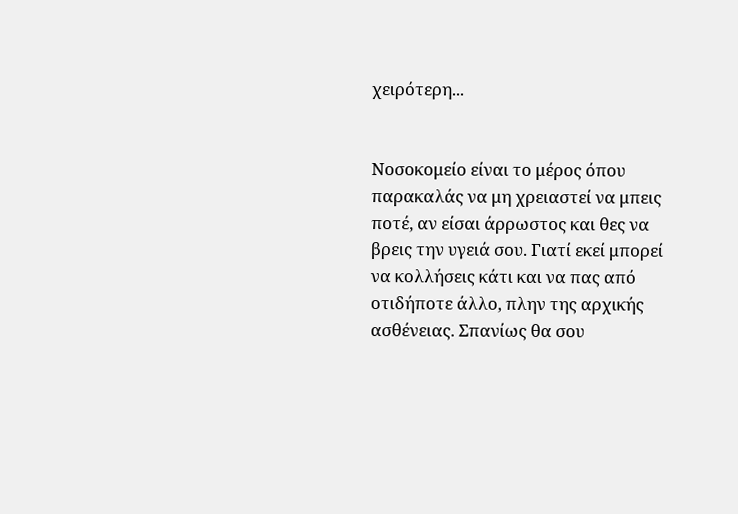χειρότερη...


Νοσοκομείο είναι το μέρος όπου παρακαλάς να μη χρειαστεί να μπεις ποτέ, αν είσαι άρρωστος και θες να βρεις την υγειά σου. Γιατί εκεί μπορεί να κολλήσεις κάτι και να πας από οτιδήποτε άλλο, πλην της αρχικής ασθένειας. Σπανίως θα σου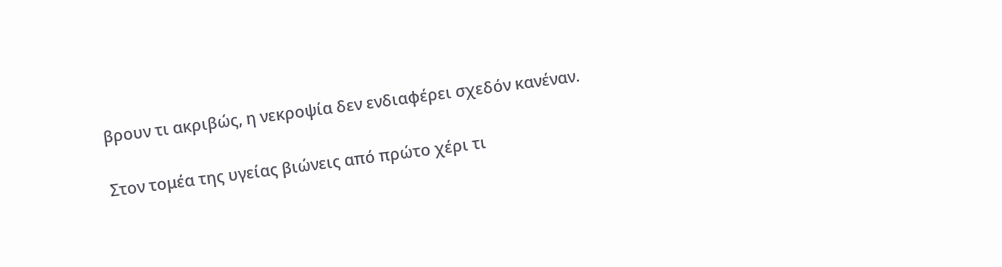βρουν τι ακριβώς, η νεκροψία δεν ενδιαφέρει σχεδόν κανέναν.

Στον τομέα της υγείας βιώνεις από πρώτο χέρι τι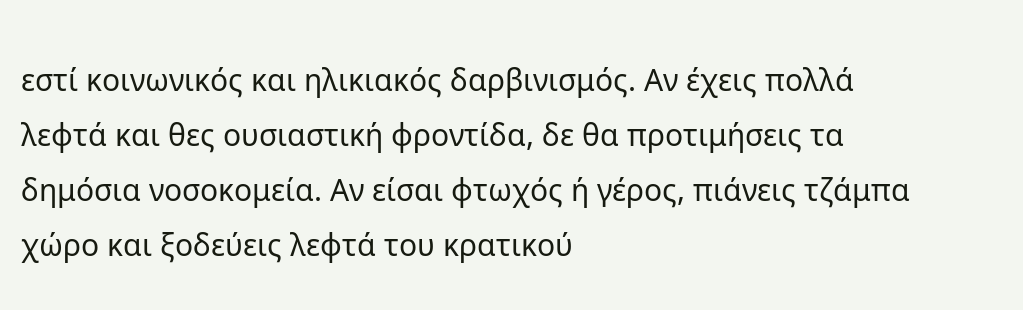εστί κοινωνικός και ηλικιακός δαρβινισμός. Αν έχεις πολλά λεφτά και θες ουσιαστική φροντίδα, δε θα προτιμήσεις τα δημόσια νοσοκομεία. Αν είσαι φτωχός ή γέρος, πιάνεις τζάμπα χώρο και ξοδεύεις λεφτά του κρατικού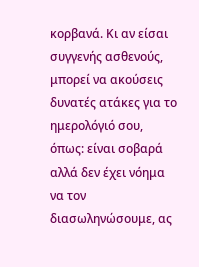κορβανά. Κι αν είσαι συγγενής ασθενούς, μπορεί να ακούσεις δυνατές ατάκες για το ημερολόγιό σου, όπως: είναι σοβαρά αλλά δεν έχει νόημα να τον διασωληνώσουμε, ας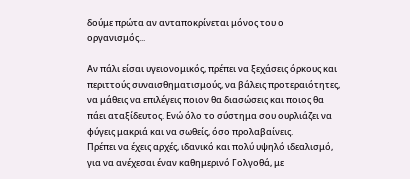δούμε πρώτα αν ανταποκρίνεται μόνος του ο οργανισμός...

Αν πάλι είσαι υγειονομικός, πρέπει να ξεχάσεις όρκους και περιττούς συναισθηματισμούς, να βάλεις προτεραιότητες, να μάθεις να επιλέγεις ποιον θα διασώσεις και ποιος θα πάει αταξίδευτος. Ενώ όλο το σύστημα σου ουρλιάζει να φύγεις μακριά και να σωθείς, όσο προλαβαίνεις.
Πρέπει να έχεις αρχές, ιδανικό και πολύ υψηλό ιδεαλισμό, για να ανέχεσαι έναν καθημερινό Γολγοθά, με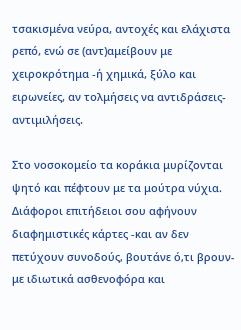τσακισμένα νεύρα, αντοχές και ελάχιστα ρεπό, ενώ σε (αντ)αμείβουν με χειροκρότημα -ή χημικά, ξύλο και ειρωνείες, αν τολμήσεις να αντιδράσεις-αντιμιλήσεις.

Στο νοσοκομείο τα κοράκια μυρίζονται ψητό και πέφτουν με τα μούτρα νύχια. Διάφοροι επιτήδειοι σου αφήνουν διαφημιστικές κάρτες -και αν δεν πετύχουν συνοδούς, βουτάνε ό,τι βρουν- με ιδιωτικά ασθενοφόρα και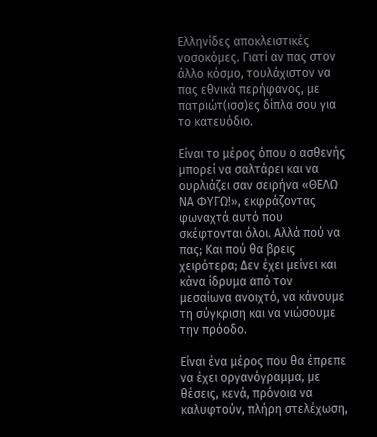Ελληνίδες αποκλειστικές νοσοκόμες. Γιατί αν πας στον άλλο κόσμο, τουλάχιστον να πας εθνικά περήφανος, με πατριώτ(ισσ)ες δίπλα σου για το κατευόδιο.

Είναι το μέρος όπου ο ασθενής μπορεί να σαλτάρει και να ουρλιάζει σαν σειρήνα «ΘΕΛΩ ΝΑ ΦΥΓΩ!», εκφράζοντας φωναχτά αυτό που σκέφτονται όλοι. Αλλά πού να πας; Και πού θα βρεις χειρότερα; Δεν έχει μείνει και κάνα ίδρυμα από τον μεσαίωνα ανοιχτό, να κάνουμε τη σύγκριση και να νιώσουμε την πρόοδο.

Είναι ένα μέρος που θα έπρεπε να έχει οργανόγραμμα, με θέσεις, κενά, πρόνοια να καλυφτούν, πλήρη στελέχωση,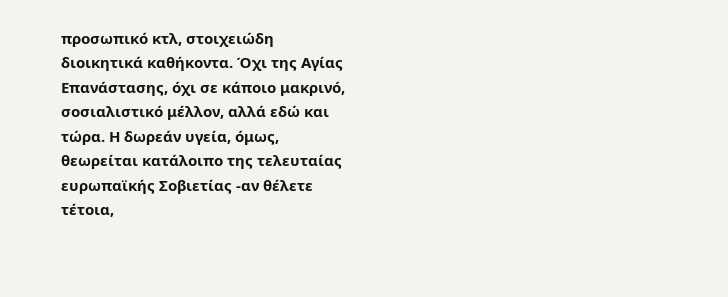προσωπικό κτλ, στοιχειώδη διοικητικά καθήκοντα. Όχι της Αγίας Επανάστασης, όχι σε κάποιο μακρινό, σοσιαλιστικό μέλλον, αλλά εδώ και τώρα. Η δωρεάν υγεία, όμως, θεωρείται κατάλοιπο της τελευταίας ευρωπαϊκής Σοβιετίας -αν θέλετε τέτοια,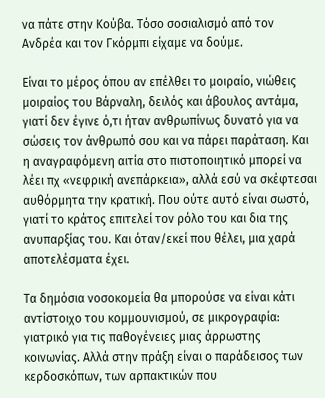να πάτε στην Κούβα. Τόσο σοσιαλισμό από τον Ανδρέα και τον Γκόρμπι είχαμε να δούμε.

Είναι το μέρος όπου αν επέλθει το μοιραίο, νιώθεις μοιραίος του Βάρναλη, δειλός και άβουλος αντάμα, γιατί δεν έγινε ό,τι ήταν ανθρωπίνως δυνατό για να σώσεις τον άνθρωπό σου και να πάρει παράταση. Και η αναγραφόμενη αιτία στο πιστοποιητικό μπορεί να λέει πχ «νεφρική ανεπάρκεια», αλλά εσύ να σκέφτεσαι αυθόρμητα την κρατική. Που ούτε αυτό είναι σωστό, γιατί το κράτος επιτελεί τον ρόλο του και δια της ανυπαρξίας του. Και όταν/εκεί που θέλει, μια χαρά αποτελέσματα έχει.

Τα δημόσια νοσοκομεία θα μπορούσε να είναι κάτι αντίστοιχο του κομμουνισμού, σε μικρογραφία: γιατρικό για τις παθογένειες μιας άρρωστης κοινωνίας. Αλλά στην πράξη είναι ο παράδεισος των κερδοσκόπων, των αρπακτικών που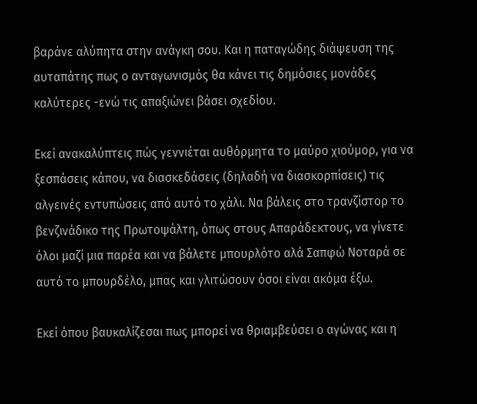βαράνε αλύπητα στην ανάγκη σου. Και η παταγώδης διάψευση της αυταπάτης πως ο ανταγωνισμός θα κάνει τις δημόσιες μονάδες καλύτερες -ενώ τις απαξιώνει βάσει σχεδίου.

Εκεί ανακαλύπτεις πώς γεννιέται αυθόρμητα το μαύρο χιούμορ, για να ξεσπάσεις κάπου, να διασκεδάσεις (δηλαδή να διασκορπίσεις) τις αλγεινές εντυπώσεις από αυτό το χάλι. Να βάλεις στο τρανζίστορ το βενζινάδικο της Πρωτοψάλτη, όπως στους Απαράδεκτους, να γίνετε όλοι μαζί μια παρέα και να βάλετε μπουρλότο αλά Σαπφώ Νοταρά σε αυτό το μπουρδέλο, μπας και γλιτώσουν όσοι είναι ακόμα έξω.

Εκεί όπου βαυκαλίζεσαι πως μπορεί να θριαμβεύσει ο αγώνας και η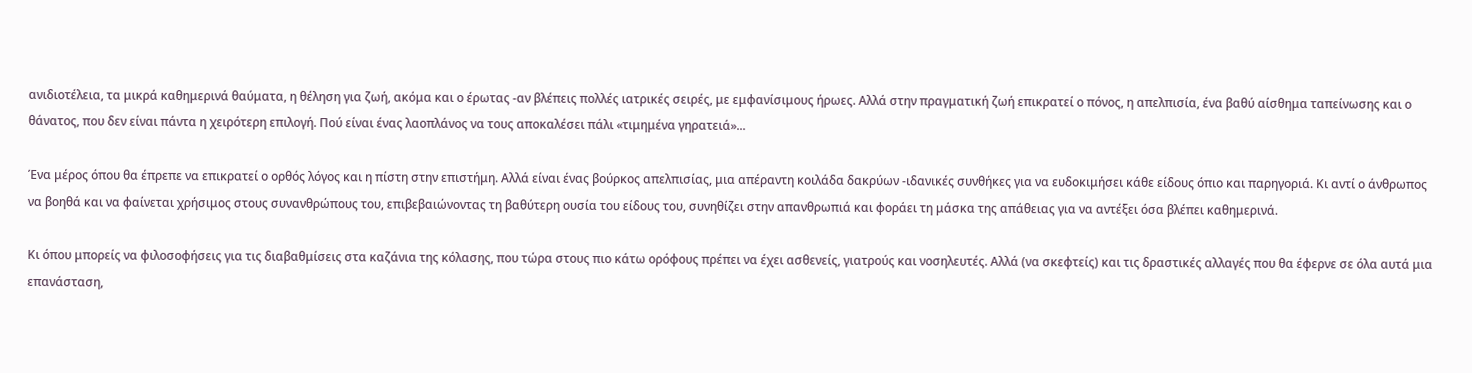ανιδιοτέλεια, τα μικρά καθημερινά θαύματα, η θέληση για ζωή, ακόμα και ο έρωτας -αν βλέπεις πολλές ιατρικές σειρές, με εμφανίσιμους ήρωες. Αλλά στην πραγματική ζωή επικρατεί ο πόνος, η απελπισία, ένα βαθύ αίσθημα ταπείνωσης και ο θάνατος, που δεν είναι πάντα η χειρότερη επιλογή. Πού είναι ένας λαοπλάνος να τους αποκαλέσει πάλι «τιμημένα γηρατειά»...

Ένα μέρος όπου θα έπρεπε να επικρατεί ο ορθός λόγος και η πίστη στην επιστήμη. Αλλά είναι ένας βούρκος απελπισίας, μια απέραντη κοιλάδα δακρύων -ιδανικές συνθήκες για να ευδοκιμήσει κάθε είδους όπιο και παρηγοριά. Κι αντί ο άνθρωπος να βοηθά και να φαίνεται χρήσιμος στους συνανθρώπους του, επιβεβαιώνοντας τη βαθύτερη ουσία του είδους του, συνηθίζει στην απανθρωπιά και φοράει τη μάσκα της απάθειας για να αντέξει όσα βλέπει καθημερινά.

Κι όπου μπορείς να φιλοσοφήσεις για τις διαβαθμίσεις στα καζάνια της κόλασης, που τώρα στους πιο κάτω ορόφους πρέπει να έχει ασθενείς, γιατρούς και νοσηλευτές. Αλλά (να σκεφτείς) και τις δραστικές αλλαγές που θα έφερνε σε όλα αυτά μια επανάσταση,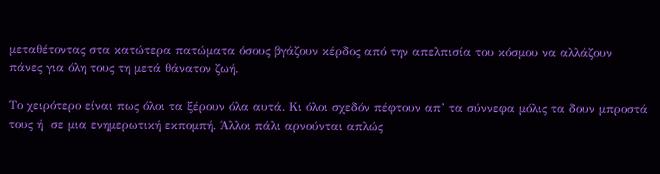μεταθέτοντας στα κατώτερα πατώματα όσους βγάζουν κέρδος από την απελπισία του κόσμου να αλλάζουν πάνες για όλη τους τη μετά θάνατον ζωή.

Το χειρότερο είναι πως όλοι τα ξέρουν όλα αυτά. Κι όλοι σχεδόν πέφτουν απ’ τα σύννεφα μόλις τα δουν μπροστά τους ή  σε μια ενημερωτική εκπομπή. Άλλοι πάλι αρνούνται απλώς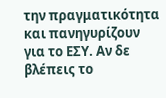την πραγματικότητα και πανηγυρίζουν για το ΕΣΥ. Αν δε βλέπεις το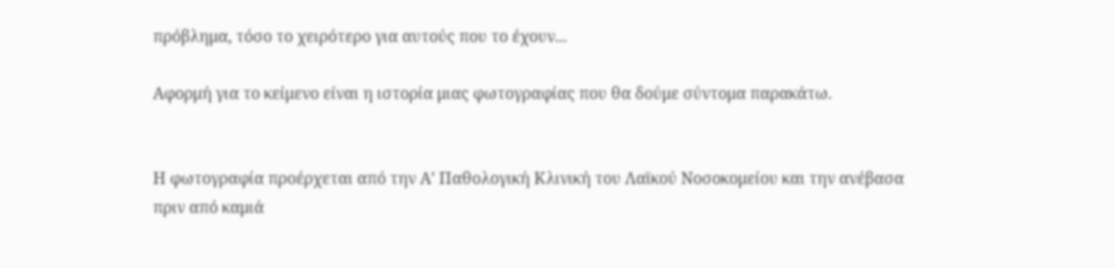πρόβλημα, τόσο το χειρότερο για αυτούς που το έχουν...

Αφορμή για το κείμενο είναι η ιστορία μιας φωτογραφίας που θα δούμε σύντομα παρακάτω.


Η φωτογραφία προέρχεται από την Α’ Παθολογική Κλινική του Λαϊκού Νοσοκομείου και την ανέβασα πριν από καμιά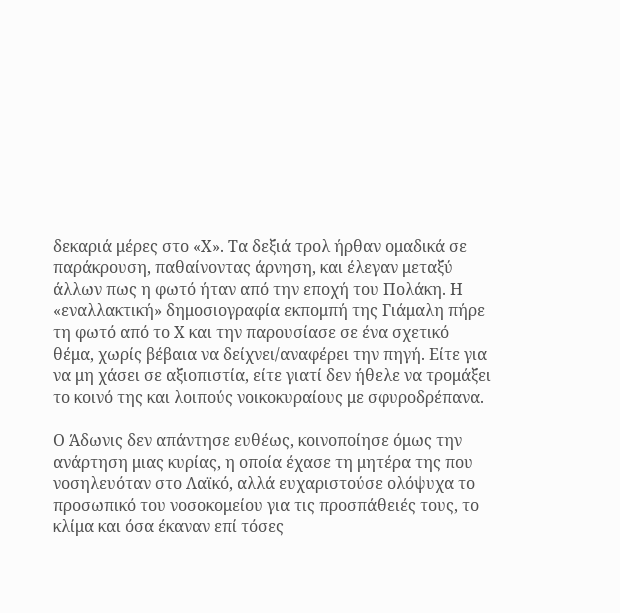δεκαριά μέρες στο «Χ». Τα δεξιά τρολ ήρθαν ομαδικά σε παράκρουση, παθαίνοντας άρνηση, και έλεγαν μεταξύ άλλων πως η φωτό ήταν από την εποχή του Πολάκη. Η «εναλλακτική» δημοσιογραφία εκπομπή της Γιάμαλη πήρε τη φωτό από το Χ και την παρουσίασε σε ένα σχετικό θέμα, χωρίς βέβαια να δείχνει/αναφέρει την πηγή. Είτε για να μη χάσει σε αξιοπιστία, είτε γιατί δεν ήθελε να τρομάξει το κοινό της και λοιπούς νοικοκυραίους με σφυροδρέπανα.

Ο Άδωνις δεν απάντησε ευθέως, κοινοποίησε όμως την ανάρτηση μιας κυρίας, η οποία έχασε τη μητέρα της που νοσηλευόταν στο Λαϊκό, αλλά ευχαριστούσε ολόψυχα το προσωπικό του νοσοκομείου για τις προσπάθειές τους, το κλίμα και όσα έκαναν επί τόσες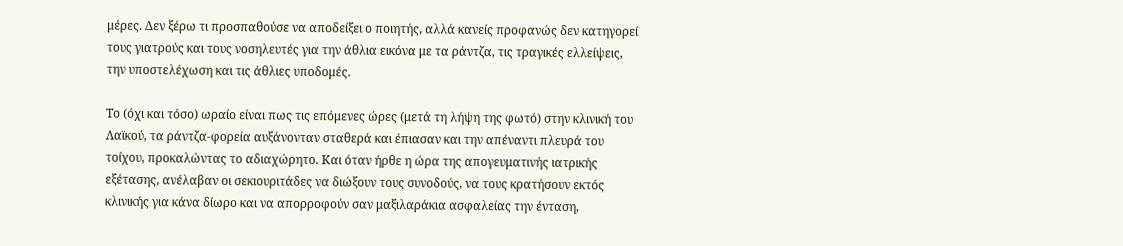μέρες. Δεν ξέρω τι προσπαθούσε να αποδείξει ο ποιητής, αλλά κανείς προφανώς δεν κατηγορεί τους γιατρούς και τους νοσηλευτές για την άθλια εικόνα με τα ράντζα, τις τραγικές ελλείψεις, την υποστελέχωση και τις άθλιες υποδομές.

Το (όχι και τόσο) ωραίο είναι πως τις επόμενες ώρες (μετά τη λήψη της φωτό) στην κλινική του Λαϊκού, τα ράντζα-φορεία αυξάνονταν σταθερά και έπιασαν και την απέναντι πλευρά του τοίχου, προκαλώντας το αδιαχώρητο. Και όταν ήρθε η ώρα της απογευματινής ιατρικής εξέτασης, ανέλαβαν οι σεκιουριτάδες να διώξουν τους συνοδούς, να τους κρατήσουν εκτός κλινικής για κάνα δίωρο και να απορροφούν σαν μαξιλαράκια ασφαλείας την ένταση,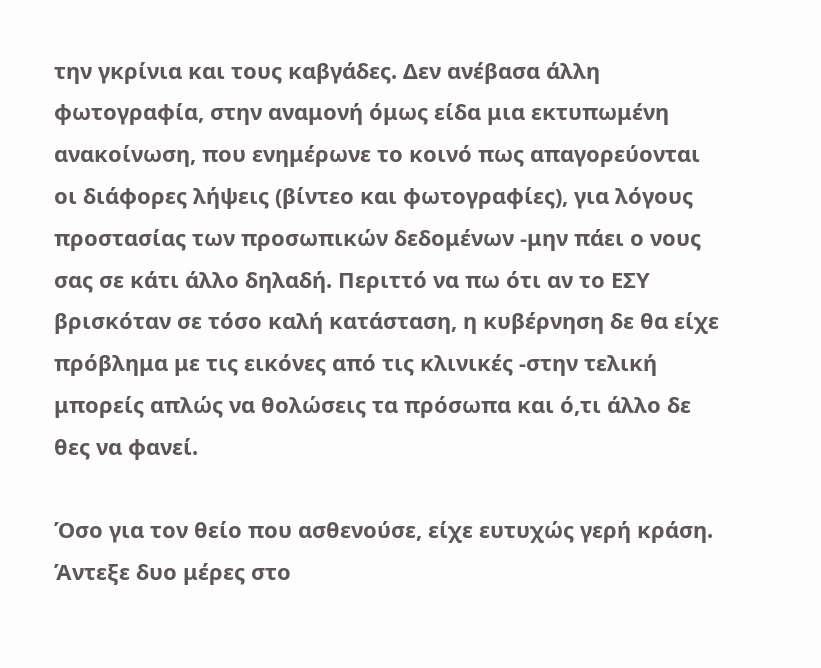την γκρίνια και τους καβγάδες. Δεν ανέβασα άλλη φωτογραφία, στην αναμονή όμως είδα μια εκτυπωμένη ανακοίνωση, που ενημέρωνε το κοινό πως απαγορεύονται οι διάφορες λήψεις (βίντεο και φωτογραφίες), για λόγους προστασίας των προσωπικών δεδομένων -μην πάει ο νους σας σε κάτι άλλο δηλαδή. Περιττό να πω ότι αν το ΕΣΥ βρισκόταν σε τόσο καλή κατάσταση, η κυβέρνηση δε θα είχε πρόβλημα με τις εικόνες από τις κλινικές -στην τελική μπορείς απλώς να θολώσεις τα πρόσωπα και ό,τι άλλο δε θες να φανεί.

Όσο για τον θείο που ασθενούσε, είχε ευτυχώς γερή κράση. Άντεξε δυο μέρες στο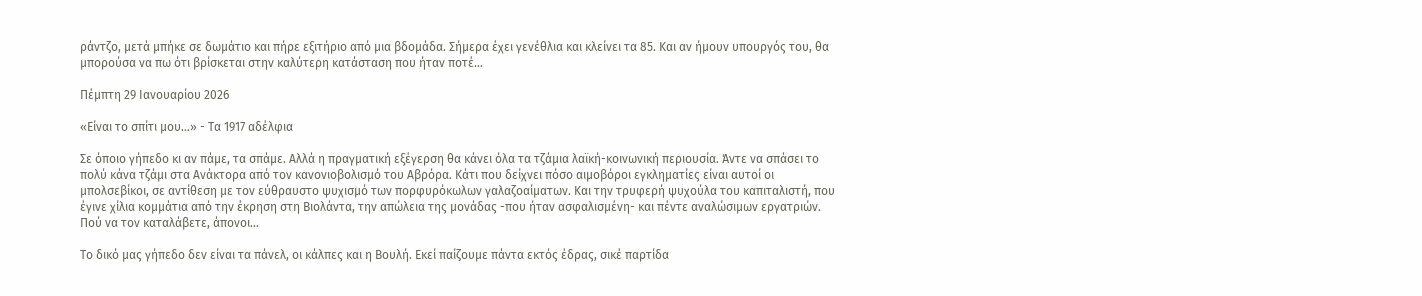ράντζο, μετά μπήκε σε δωμάτιο και πήρε εξιτήριο από μια βδομάδα. Σήμερα έχει γενέθλια και κλείνει τα 85. Και αν ήμουν υπουργός του, θα μπορούσα να πω ότι βρίσκεται στην καλύτερη κατάσταση που ήταν ποτέ...

Πέμπτη 29 Ιανουαρίου 2026

«Είναι το σπίτι μου...» - Τα 1917 αδέλφια

Σε όποιο γήπεδο κι αν πάμε, τα σπάμε. Αλλά η πραγματική εξέγερση θα κάνει όλα τα τζάμια λαϊκή-κοινωνική περιουσία. Άντε να σπάσει το πολύ κάνα τζάμι στα Ανάκτορα από τον κανονιοβολισμό του Αβρόρα. Κάτι που δείχνει πόσο αιμοβόροι εγκληματίες είναι αυτοί οι μπολσεβίκοι, σε αντίθεση με τον εύθραυστο ψυχισμό των πορφυρόκωλων γαλαζοαίματων. Και την τρυφερή ψυχούλα του καπιταλιστή, που έγινε χίλια κομμάτια από την έκρηση στη Βιολάντα, την απώλεια της μονάδας -που ήταν ασφαλισμένη- και πέντε αναλώσιμων εργατριών. Πού να τον καταλάβετε, άπονοι...

Το δικό μας γήπεδο δεν είναι τα πάνελ, οι κάλπες και η Βουλή. Εκεί παίζουμε πάντα εκτός έδρας, σικέ παρτίδα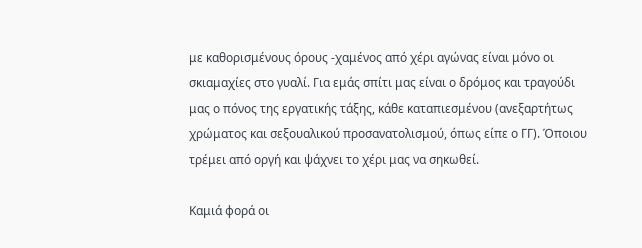με καθορισμένους όρους -χαμένος από χέρι αγώνας είναι μόνο οι σκιαμαχίες στο γυαλί. Για εμάς σπίτι μας είναι ο δρόμος και τραγούδι μας ο πόνος της εργατικής τάξης, κάθε καταπιεσμένου (ανεξαρτήτως χρώματος και σεξουαλικού προσανατολισμού, όπως είπε ο ΓΓ). Όποιου τρέμει από οργή και ψάχνει το χέρι μας να σηκωθεί.

Καμιά φορά οι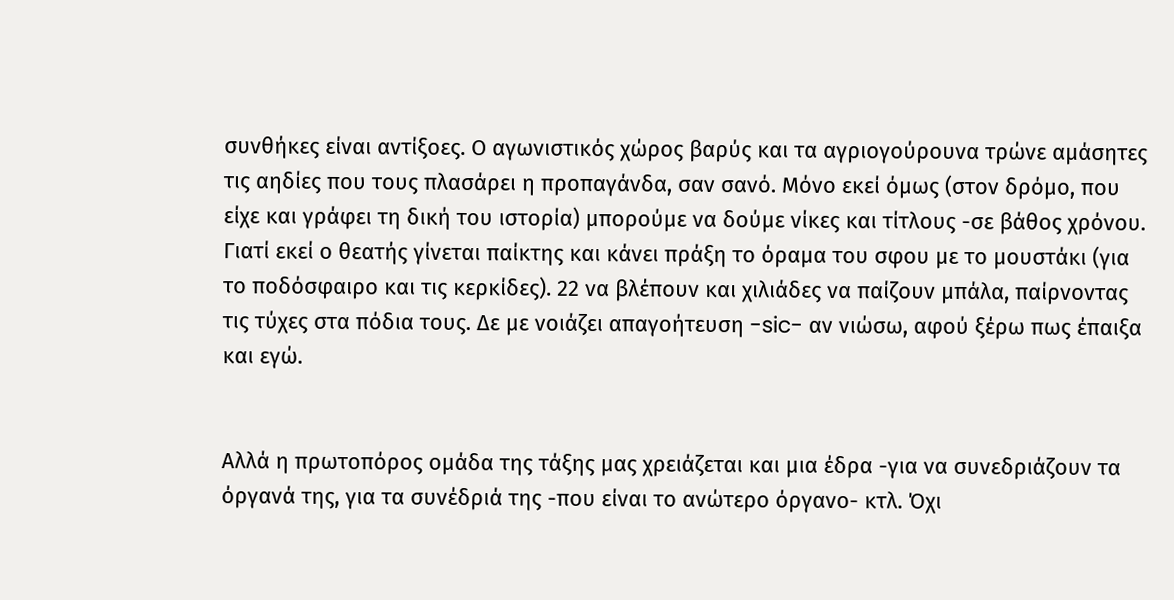συνθήκες είναι αντίξοες. Ο αγωνιστικός χώρος βαρύς και τα αγριογούρουνα τρώνε αμάσητες τις αηδίες που τους πλασάρει η προπαγάνδα, σαν σανό. Μόνο εκεί όμως (στον δρόμο, που είχε και γράφει τη δική του ιστορία) μπορούμε να δούμε νίκες και τίτλους -σε βάθος χρόνου. Γιατί εκεί ο θεατής γίνεται παίκτης και κάνει πράξη το όραμα του σφου με το μουστάκι (για το ποδόσφαιρο και τις κερκίδες). 22 να βλέπουν και χιλιάδες να παίζουν μπάλα, παίρνοντας τις τύχες στα πόδια τους. Δε με νοιάζει απαγοήτευση -sic- αν νιώσω, αφού ξέρω πως έπαιξα και εγώ.


Αλλά η πρωτοπόρος ομάδα της τάξης μας χρειάζεται και μια έδρα -για να συνεδριάζουν τα όργανά της, για τα συνέδριά της -που είναι το ανώτερο όργανο- κτλ. Όχι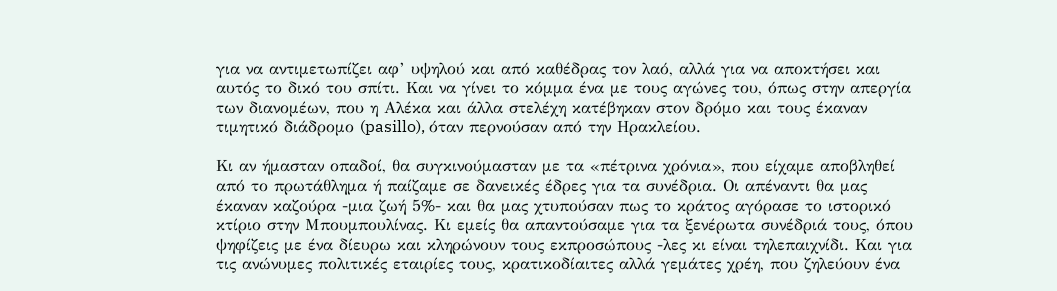για να αντιμετωπίζει αφ’ υψηλού και από καθέδρας τον λαό, αλλά για να αποκτήσει και αυτός το δικό του σπίτι. Και να γίνει το κόμμα ένα με τους αγώνες του, όπως στην απεργία των διανομέων, που η Αλέκα και άλλα στελέχη κατέβηκαν στον δρόμο και τους έκαναν τιμητικό διάδρομο (pasillo), όταν περνούσαν από την Ηρακλείου.

Κι αν ήμασταν οπαδοί, θα συγκινούμασταν με τα «πέτρινα χρόνια», που είχαμε αποβληθεί από το πρωτάθλημα ή παίζαμε σε δανεικές έδρες για τα συνέδρια. Οι απέναντι θα μας έκαναν καζούρα -μια ζωή 5%- και θα μας χτυπούσαν πως το κράτος αγόρασε το ιστορικό κτίριο στην Μπουμπουλίνας. Κι εμείς θα απαντούσαμε για τα ξενέρωτα συνέδριά τους, όπου ψηφίζεις με ένα δίευρω και κληρώνουν τους εκπροσώπους -λες κι είναι τηλεπαιχνίδι. Και για τις ανώνυμες πολιτικές εταιρίες τους, κρατικοδίαιτες αλλά γεμάτες χρέη, που ζηλεύουν ένα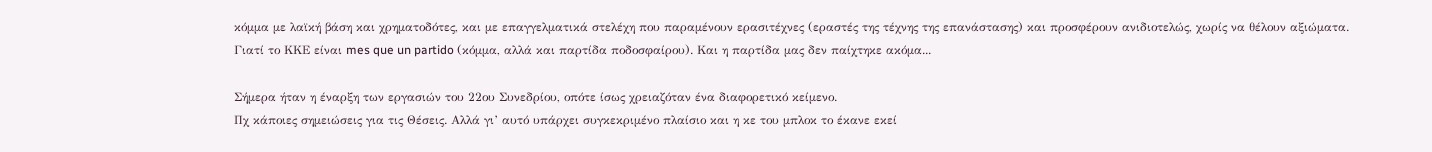κόμμα με λαϊκή βάση και χρηματοδότες, και με επαγγελματικά στελέχη που παραμένουν ερασιτέχνες (εραστές της τέχνης της επανάστασης) και προσφέρουν ανιδιοτελώς, χωρίς να θέλουν αξιώματα. Γιατί το ΚΚΕ είναι mes que un partido (κόμμα, αλλά και παρτίδα ποδοσφαίρου). Και η παρτίδα μας δεν παίχτηκε ακόμα...

Σήμερα ήταν η έναρξη των εργασιών του 22ου Συνεδρίου, οπότε ίσως χρειαζόταν ένα διαφορετικό κείμενο.
Πχ κάποιες σημειώσεις για τις Θέσεις. Αλλά γι’ αυτό υπάρχει συγκεκριμένο πλαίσιο και η κε του μπλοκ το έκανε εκεί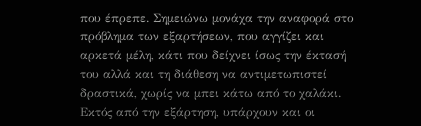που έπρεπε. Σημειώνω μονάχα την αναφορά στο πρόβλημα των εξαρτήσεων, που αγγίζει και αρκετά μέλη, κάτι που δείχνει ίσως την έκτασή του αλλά και τη διάθεση να αντιμετωπιστεί δραστικά, χωρίς να μπει κάτω από το χαλάκι.
Εκτός από την εξάρτηση, υπάρχουν και οι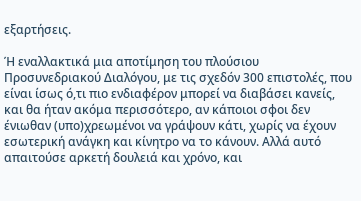εξαρτήσεις.

Ή εναλλακτικά μια αποτίμηση του πλούσιου Προσυνεδριακού Διαλόγου, με τις σχεδόν 300 επιστολές, που είναι ίσως ό,τι πιο ενδιαφέρον μπορεί να διαβάσει κανείς, και θα ήταν ακόμα περισσότερο, αν κάποιοι σφοι δεν ένιωθαν (υπο)χρεωμένοι να γράψουν κάτι, χωρίς να έχουν εσωτερική ανάγκη και κίνητρο να το κάνουν. Αλλά αυτό απαιτούσε αρκετή δουλειά και χρόνο, και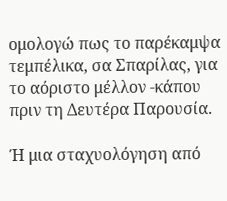ομολογώ πως το παρέκαμψα τεμπέλικα, σα Σπαρίλας, για το αόριστο μέλλον -κάπου πριν τη Δευτέρα Παρουσία.

Ή μια σταχυολόγηση από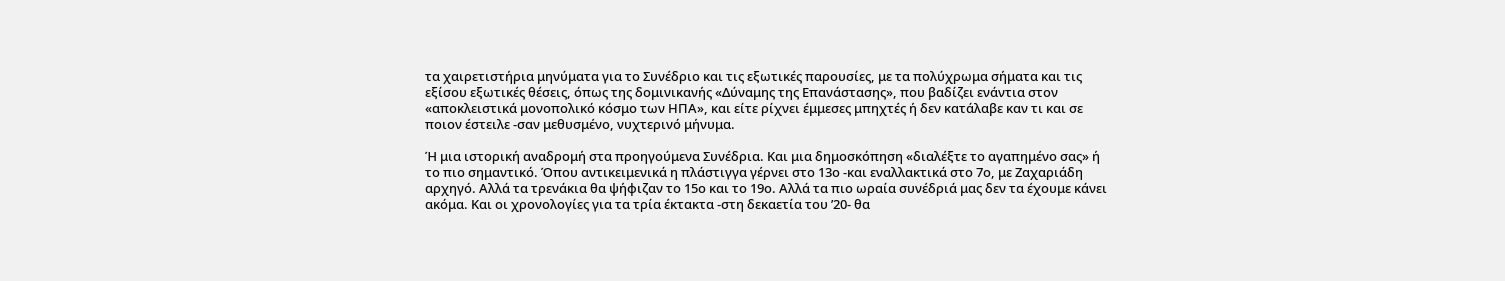τα χαιρετιστήρια μηνύματα για το Συνέδριο και τις εξωτικές παρουσίες, με τα πολύχρωμα σήματα και τις εξίσου εξωτικές θέσεις, όπως της δομινικανής «Δύναμης της Επανάστασης», που βαδίζει ενάντια στον «αποκλειστικά μονοπολικό κόσμο των ΗΠΑ», και είτε ρίχνει έμμεσες μπηχτές ή δεν κατάλαβε καν τι και σε ποιον έστειλε -σαν μεθυσμένο, νυχτερινό μήνυμα.

Ή μια ιστορική αναδρομή στα προηγούμενα Συνέδρια. Και μια δημοσκόπηση «διαλέξτε το αγαπημένο σας» ή το πιο σημαντικό. Όπου αντικειμενικά η πλάστιγγα γέρνει στο 13ο -και εναλλακτικά στο 7ο, με Ζαχαριάδη αρχηγό. Αλλά τα τρενάκια θα ψήφιζαν το 15ο και το 19ο. Αλλά τα πιο ωραία συνέδριά μας δεν τα έχουμε κάνει ακόμα. Και οι χρονολογίες για τα τρία έκτακτα -στη δεκαετία του ’20- θα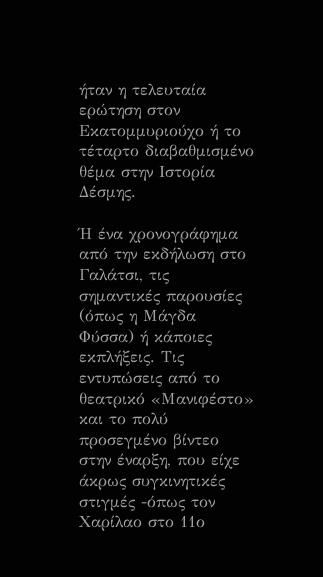ήταν η τελευταία ερώτηση στον Εκατομμυριούχο ή το τέταρτο διαβαθμισμένο θέμα στην Ιστορία Δέσμης.

Ή ένα χρονογράφημα από την εκδήλωση στο Γαλάτσι, τις σημαντικές παρουσίες (όπως η Μάγδα Φύσσα) ή κάποιες εκπλήξεις. Τις εντυπώσεις από το θεατρικό «Μανιφέστο» και το πολύ προσεγμένο βίντεο στην έναρξη, που είχε άκρως συγκινητικές στιγμές -όπως τον Χαρίλαο στο 11ο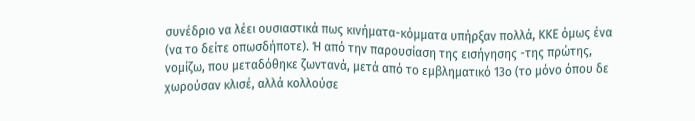συνέδριο να λέει ουσιαστικά πως κινήματα-κόμματα υπήρξαν πολλά, ΚΚΕ όμως ένα (να το δείτε οπωσδήποτε). Ή από την παρουσίαση της εισήγησης -της πρώτης, νομίζω, που μεταδόθηκε ζωντανά, μετά από το εμβληματικό 13ο (το μόνο όπου δε χωρούσαν κλισέ, αλλά κολλούσε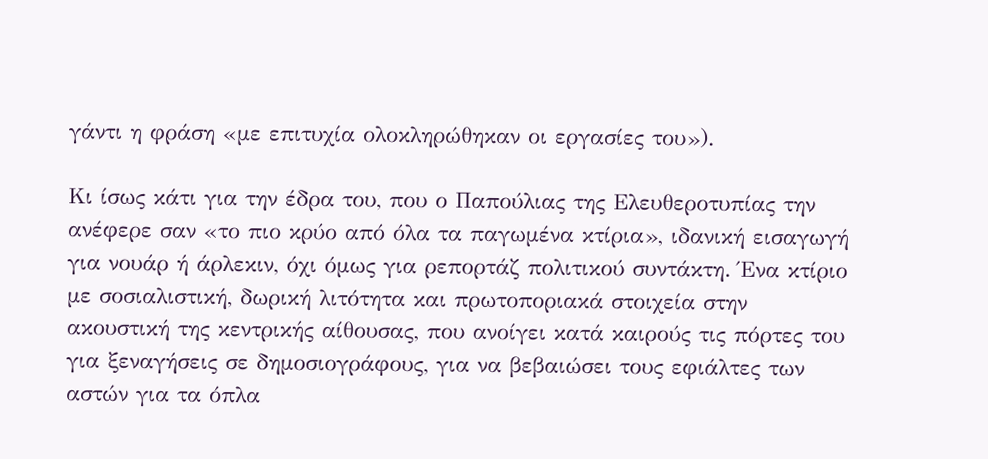γάντι η φράση «με επιτυχία ολοκληρώθηκαν οι εργασίες του»).

Κι ίσως κάτι για την έδρα του, που ο Παπούλιας της Ελευθεροτυπίας την ανέφερε σαν «το πιο κρύο από όλα τα παγωμένα κτίρια», ιδανική εισαγωγή για νουάρ ή άρλεκιν, όχι όμως για ρεπορτάζ πολιτικού συντάκτη. Ένα κτίριο με σοσιαλιστική, δωρική λιτότητα και πρωτοποριακά στοιχεία στην ακουστική της κεντρικής αίθουσας, που ανοίγει κατά καιρούς τις πόρτες του για ξεναγήσεις σε δημοσιογράφους, για να βεβαιώσει τους εφιάλτες των αστών για τα όπλα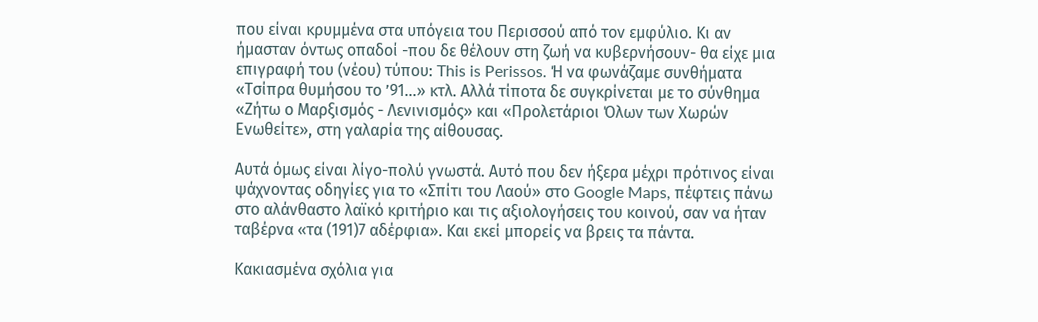που είναι κρυμμένα στα υπόγεια του Περισσού από τον εμφύλιο. Κι αν ήμασταν όντως οπαδοί -που δε θέλουν στη ζωή να κυβερνήσουν- θα είχε μια επιγραφή του (νέου) τύπου: This is Perissos. Ή να φωνάζαμε συνθήματα «Τσίπρα θυμήσου το ’91...» κτλ. Αλλά τίποτα δε συγκρίνεται με το σύνθημα «Ζήτω ο Μαρξισμός - Λενινισμός» και «Προλετάριοι Όλων των Χωρών Ενωθείτε», στη γαλαρία της αίθουσας.

Αυτά όμως είναι λίγο-πολύ γνωστά. Αυτό που δεν ήξερα μέχρι πρότινος είναι ψάχνοντας οδηγίες για το «Σπίτι του Λαού» στο Google Maps, πέφτεις πάνω στο αλάνθαστο λαϊκό κριτήριο και τις αξιολογήσεις του κοινού, σαν να ήταν ταβέρνα «τα (191)7 αδέρφια». Και εκεί μπορείς να βρεις τα πάντα.

Κακιασμένα σχόλια για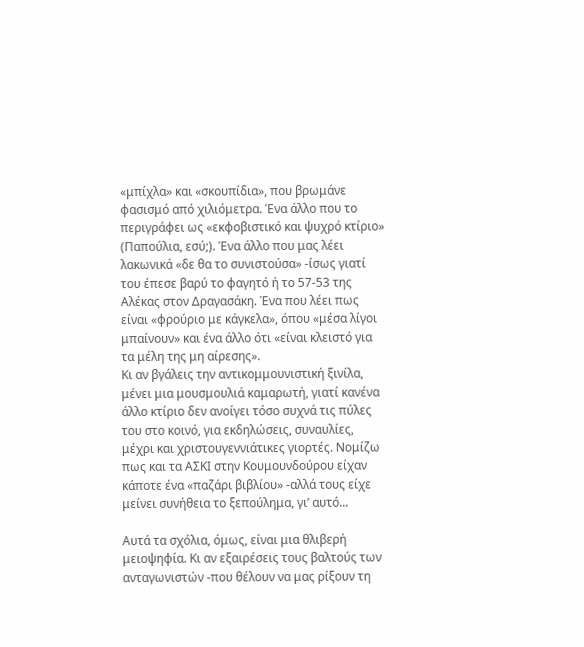«μπίχλα» και «σκουπίδια», που βρωμάνε φασισμό από χιλιόμετρα. Ένα άλλο που το περιγράφει ως «εκφοβιστικό και ψυχρό κτίριο» (Παπούλια, εσύ;). Ένα άλλο που μας λέει λακωνικά «δε θα το συνιστούσα» -ίσως γιατί του έπεσε βαρύ το φαγητό ή το 57-53 της Αλέκας στον Δραγασάκη. Ένα που λέει πως είναι «φρούριο με κάγκελα», όπου «μέσα λίγοι μπαίνουν» και ένα άλλο ότι «είναι κλειστό για τα μέλη της μη αίρεσης».
Κι αν βγάλεις την αντικομμουνιστική ξινίλα, μένει μια μουσμουλιά καμαρωτή, γιατί κανένα άλλο κτίριο δεν ανοίγει τόσο συχνά τις πύλες του στο κοινό, για εκδηλώσεις, συναυλίες, μέχρι και χριστουγεννιάτικες γιορτές. Νομίζω πως και τα ΑΣΚΙ στην Κουμουνδούρου είχαν κάποτε ένα «παζάρι βιβλίου» -αλλά τους είχε μείνει συνήθεια το ξεπούλημα, γι’ αυτό...

Αυτά τα σχόλια, όμως, είναι μια θλιβερή μειοψηφία. Κι αν εξαιρέσεις τους βαλτούς των ανταγωνιστών -που θέλουν να μας ρίξουν τη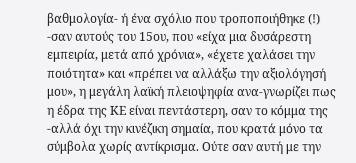βαθμολογία- ή ένα σχόλιο που τροποποιήθηκε (!) -σαν αυτούς του 15ου, που «είχα μια δυσάρεστη εμπειρία, μετά από χρόνια», «έχετε χαλάσει την ποιότητα» και «πρέπει να αλλάξω την αξιολόγησή μου», η μεγάλη λαϊκή πλειοψηφία ανα-γνωρίζει πως η έδρα της ΚΕ είναι πεντάστερη, σαν το κόμμα της -αλλά όχι την κινέζικη σημαία, που κρατά μόνο τα σύμβολα χωρίς αντίκρισμα. Ούτε σαν αυτή με την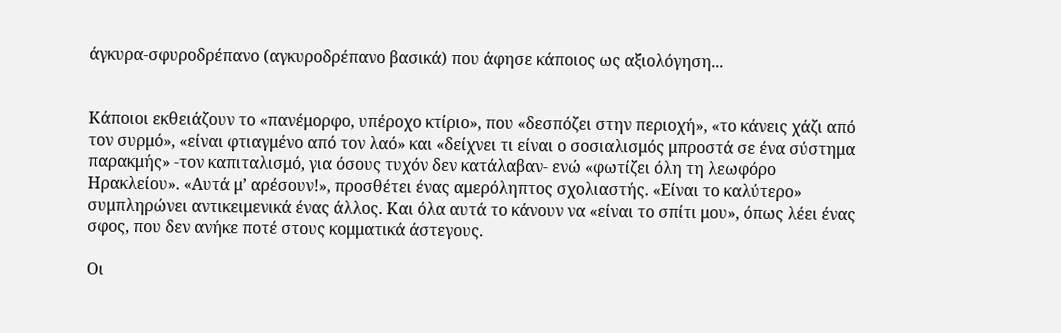άγκυρα-σφυροδρέπανο (αγκυροδρέπανο βασικά) που άφησε κάποιος ως αξιολόγηση...


Κάποιοι εκθειάζουν το «πανέμορφο, υπέροχο κτίριο», που «δεσπόζει στην περιοχή», «το κάνεις χάζι από τον συρμό», «είναι φτιαγμένο από τον λαό» και «δείχνει τι είναι ο σοσιαλισμός μπροστά σε ένα σύστημα παρακμής» -τον καπιταλισμό, για όσους τυχόν δεν κατάλαβαν- ενώ «φωτίζει όλη τη λεωφόρο Ηρακλείου». «Αυτά μ’ αρέσουν!», προσθέτει ένας αμερόληπτος σχολιαστής. «Είναι το καλύτερο» συμπληρώνει αντικειμενικά ένας άλλος. Και όλα αυτά το κάνουν να «είναι το σπίτι μου», όπως λέει ένας σφος, που δεν ανήκε ποτέ στους κομματικά άστεγους.

Οι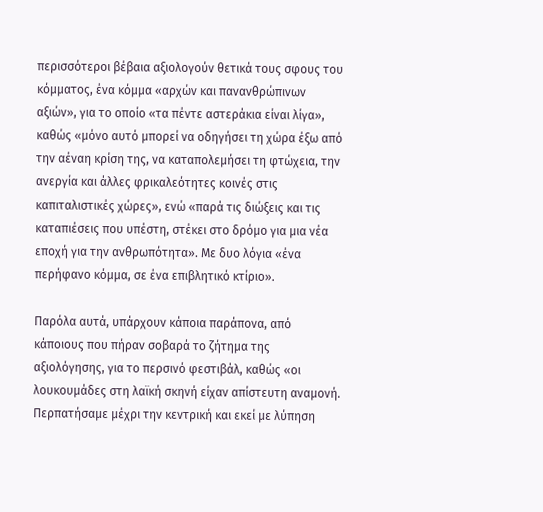περισσότεροι βέβαια αξιολογούν θετικά τους σφους του κόμματος, ένα κόμμα «αρχών και πανανθρώπινων αξιών», για το οποίο «τα πέντε αστεράκια είναι λίγα», καθώς «μόνο αυτό μπορεί να οδηγήσει τη χώρα έξω από την αέναη κρίση της, να καταπολεμήσει τη φτώχεια, την ανεργία και άλλες φρικαλεότητες κοινές στις καπιταλιστικές χώρες», ενώ «παρά τις διώξεις και τις καταπιέσεις που υπέστη, στέκει στο δρόμο για μια νέα εποχή για την ανθρωπότητα». Με δυο λόγια «ένα περήφανο κόμμα, σε ένα επιβλητικό κτίριο».

Παρόλα αυτά, υπάρχουν κάποια παράπονα, από κάποιους που πήραν σοβαρά το ζήτημα της αξιολόγησης, για το περσινό φεστιβάλ, καθώς «οι λουκουμάδες στη λαϊκή σκηνή είχαν απίστευτη αναμονή. Περπατήσαμε μέχρι την κεντρική και εκεί με λύπηση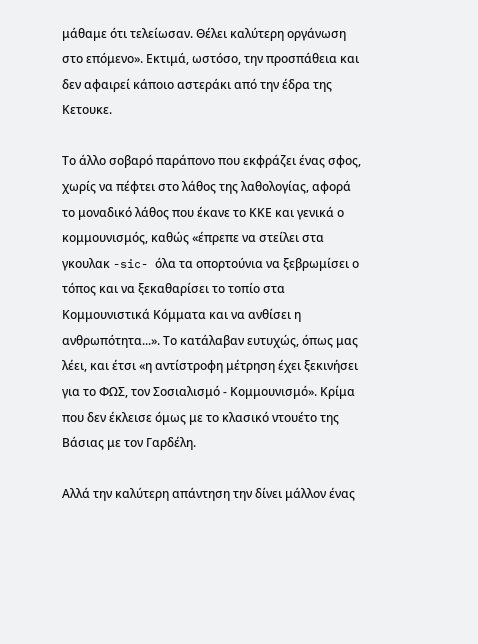μάθαμε ότι τελείωσαν. Θέλει καλύτερη οργάνωση στο επόμενο». Εκτιμά, ωστόσο, την προσπάθεια και δεν αφαιρεί κάποιο αστεράκι από την έδρα της Κετουκε.

Το άλλο σοβαρό παράπονο που εκφράζει ένας σφος, χωρίς να πέφτει στο λάθος της λαθολογίας, αφορά το μοναδικό λάθος που έκανε το ΚΚΕ και γενικά ο κομμουνισμός, καθώς «έπρεπε να στείλει στα γκουλακ -sic- όλα τα οπορτούνια να ξεβρωμίσει ο τόπος και να ξεκαθαρίσει το τοπίο στα Κομμουνιστικά Κόμματα και να ανθίσει η ανθρωπότητα...». Το κατάλαβαν ευτυχώς, όπως μας λέει, και έτσι «η αντίστροφη μέτρηση έχει ξεκινήσει για το ΦΩΣ, τον Σοσιαλισμό - Κομμουνισμό». Κρίμα που δεν έκλεισε όμως με το κλασικό ντουέτο της Βάσιας με τον Γαρδέλη.

Αλλά την καλύτερη απάντηση την δίνει μάλλον ένας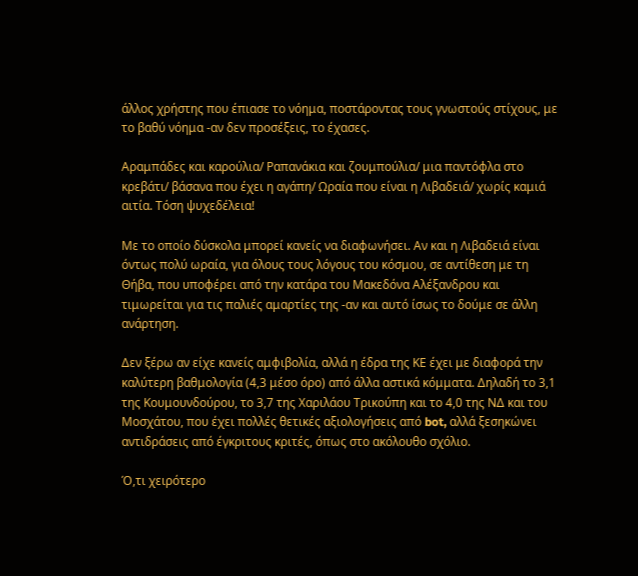άλλος χρήστης που έπιασε το νόημα, ποστάροντας τους γνωστούς στίχους, με το βαθύ νόημα -αν δεν προσέξεις, το έχασες.

Αραμπάδες και καρούλια/ Ραπανάκια και ζουμπούλια/ μια παντόφλα στο κρεβάτι/ βάσανα που έχει η αγάπη/ Ωραία που είναι η Λιβαδειά/ χωρίς καμιά αιτία. Τόση ψυχεδέλεια!

Με το οποίο δύσκολα μπορεί κανείς να διαφωνήσει. Αν και η Λιβαδειά είναι όντως πολύ ωραία, για όλους τους λόγους του κόσμου, σε αντίθεση με τη Θήβα, που υποφέρει από την κατάρα του Μακεδόνα Αλέξανδρου και τιμωρείται για τις παλιές αμαρτίες της -αν και αυτό ίσως το δούμε σε άλλη ανάρτηση.

Δεν ξέρω αν είχε κανείς αμφιβολία, αλλά η έδρα της ΚΕ έχει με διαφορά την καλύτερη βαθμολογία (4,3 μέσο όρο) από άλλα αστικά κόμματα. Δηλαδή το 3,1 της Κουμουνδούρου, το 3,7 της Χαριλάου Τρικούπη και το 4,0 της ΝΔ και του Μοσχάτου, που έχει πολλές θετικές αξιολογήσεις από bot, αλλά ξεσηκώνει αντιδράσεις από έγκριτους κριτές, όπως στο ακόλουθο σχόλιο.

Ό,τι χειρότερο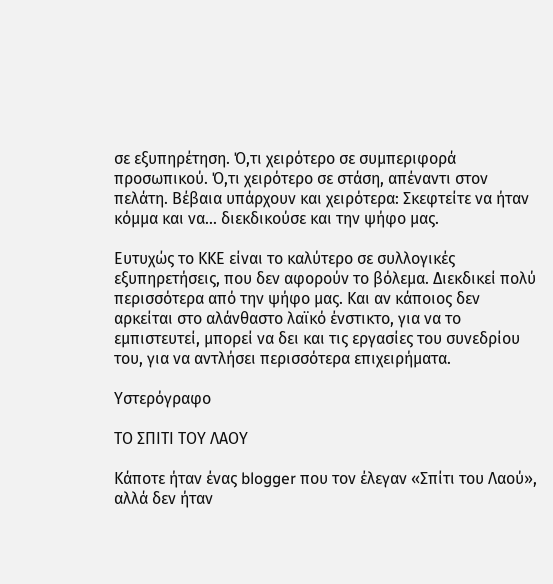σε εξυπηρέτηση. Ό,τι χειρότερο σε συμπεριφορά προσωπικού. Ό,τι χειρότερο σε στάση, απέναντι στον πελάτη. Βέβαια υπάρχουν και χειρότερα: Σκεφτείτε να ήταν κόμμα και να... διεκδικούσε και την ψήφο μας.

Ευτυχώς το ΚΚΕ είναι το καλύτερο σε συλλογικές εξυπηρετήσεις, που δεν αφορούν το βόλεμα. Διεκδικεί πολύ περισσότερα από την ψήφο μας. Και αν κάποιος δεν αρκείται στο αλάνθαστο λαϊκό ένστικτο, για να το εμπιστευτεί, μπορεί να δει και τις εργασίες του συνεδρίου του, για να αντλήσει περισσότερα επιχειρήματα.

Υστερόγραφο

ΤΟ ΣΠΙΤΙ ΤΟΥ ΛΑΟΥ

Κάποτε ήταν ένας blogger που τον έλεγαν «Σπίτι του Λαού», αλλά δεν ήταν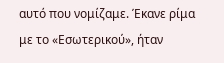αυτό που νομίζαμε. Έκανε ρίμα με το «Εσωτερικού», ήταν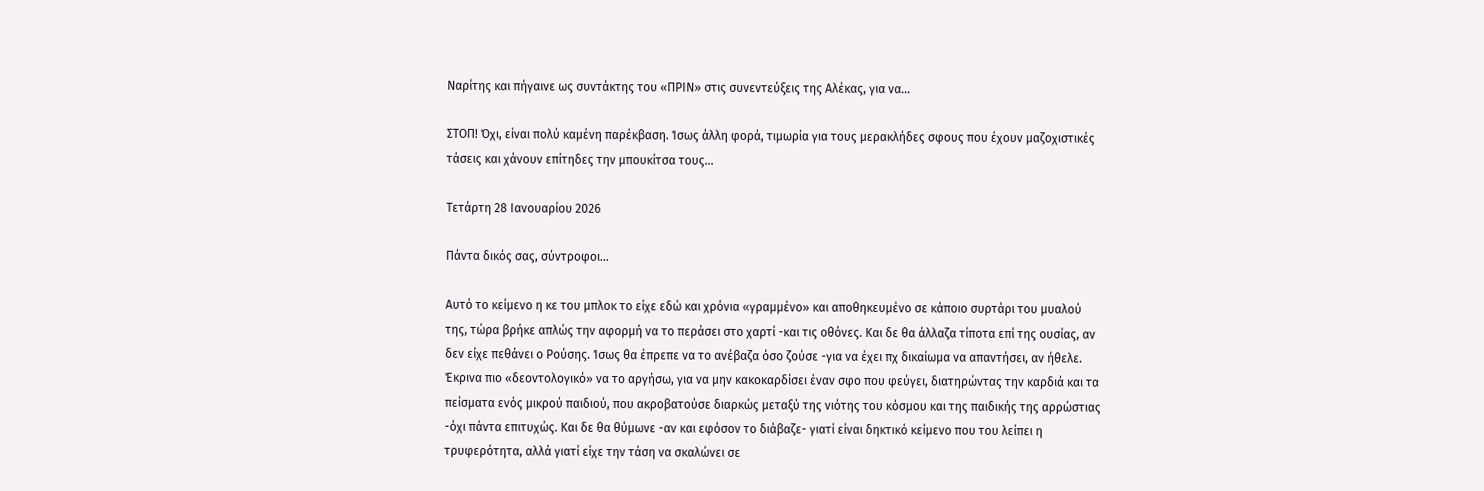Ναρίτης και πήγαινε ως συντάκτης του «ΠΡΙΝ» στις συνεντεύξεις της Αλέκας, για να...

ΣΤΟΠ! Όχι, είναι πολύ καμένη παρέκβαση. Ίσως άλλη φορά, τιμωρία για τους μερακλήδες σφους που έχουν μαζοχιστικές τάσεις και χάνουν επίτηδες την μπουκίτσα τους...

Τετάρτη 28 Ιανουαρίου 2026

Πάντα δικός σας, σύντροφοι...

Αυτό το κείμενο η κε του μπλοκ το είχε εδώ και χρόνια «γραμμένο» και αποθηκευμένο σε κάποιο συρτάρι του μυαλού της, τώρα βρήκε απλώς την αφορμή να το περάσει στο χαρτί -και τις οθόνες. Και δε θα άλλαζα τίποτα επί της ουσίας, αν δεν είχε πεθάνει ο Ρούσης. Ίσως θα έπρεπε να το ανέβαζα όσο ζούσε -για να έχει πχ δικαίωμα να απαντήσει, αν ήθελε. Έκρινα πιο «δεοντολογικό» να το αργήσω, για να μην κακοκαρδίσει έναν σφο που φεύγει, διατηρώντας την καρδιά και τα πείσματα ενός μικρού παιδιού, που ακροβατούσε διαρκώς μεταξύ της νιότης του κόσμου και της παιδικής της αρρώστιας -όχι πάντα επιτυχώς. Και δε θα θύμωνε -αν και εφόσον το διάβαζε- γιατί είναι δηκτικό κείμενο που του λείπει η τρυφερότητα, αλλά γιατί είχε την τάση να σκαλώνει σε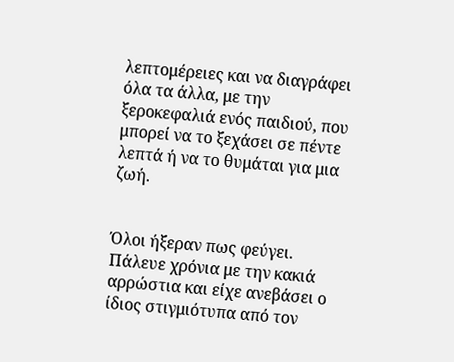λεπτομέρειες και να διαγράφει όλα τα άλλα, με την ξεροκεφαλιά ενός παιδιού, που μπορεί να το ξεχάσει σε πέντε λεπτά ή να το θυμάται για μια ζωή.


Όλοι ήξεραν πως φεύγει. Πάλευε χρόνια με την κακιά αρρώστια και είχε ανεβάσει ο ίδιος στιγμιότυπα από τον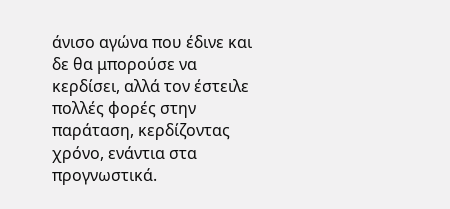άνισο αγώνα που έδινε και δε θα μπορούσε να κερδίσει, αλλά τον έστειλε πολλές φορές στην παράταση, κερδίζοντας χρόνο, ενάντια στα προγνωστικά.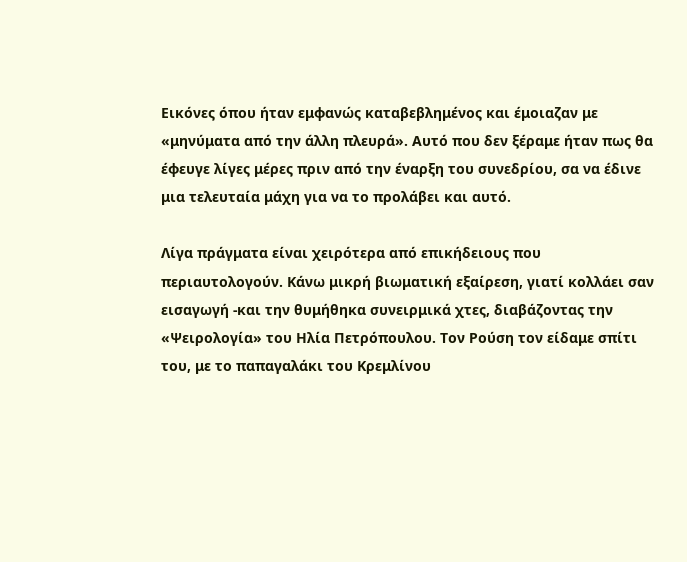Εικόνες όπου ήταν εμφανώς καταβεβλημένος και έμοιαζαν με «μηνύματα από την άλλη πλευρά». Αυτό που δεν ξέραμε ήταν πως θα έφευγε λίγες μέρες πριν από την έναρξη του συνεδρίου, σα να έδινε μια τελευταία μάχη για να το προλάβει και αυτό.

Λίγα πράγματα είναι χειρότερα από επικήδειους που περιαυτολογούν. Κάνω μικρή βιωματική εξαίρεση, γιατί κολλάει σαν εισαγωγή -και την θυμήθηκα συνειρμικά χτες, διαβάζοντας την «Ψειρολογία» του Ηλία Πετρόπουλου. Τον Ρούση τον είδαμε σπίτι του, με το παπαγαλάκι του Κρεμλίνου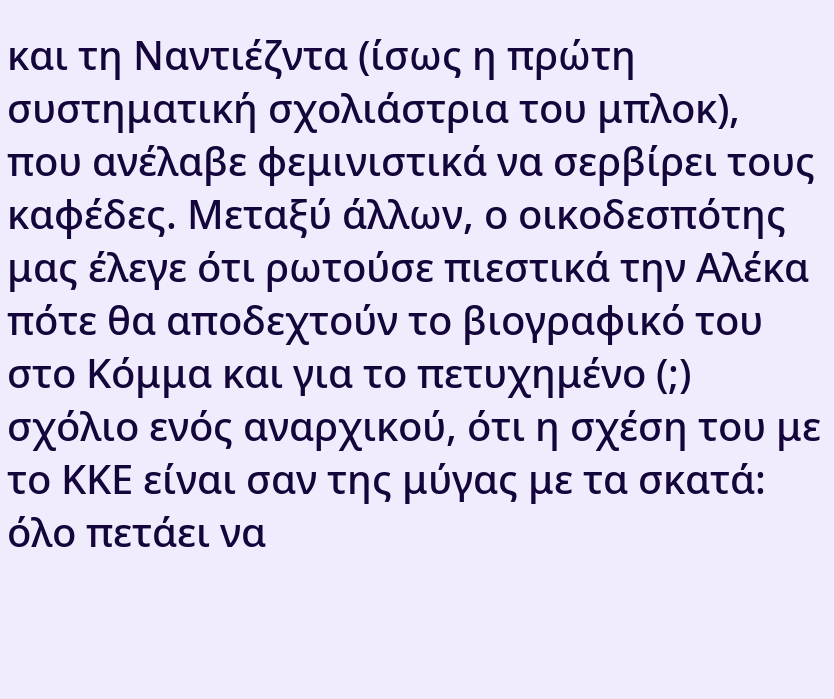και τη Ναντιέζντα (ίσως η πρώτη συστηματική σχολιάστρια του μπλοκ), που ανέλαβε φεμινιστικά να σερβίρει τους καφέδες. Μεταξύ άλλων, ο οικοδεσπότης μας έλεγε ότι ρωτούσε πιεστικά την Αλέκα πότε θα αποδεχτούν το βιογραφικό του στο Κόμμα και για το πετυχημένο (;) σχόλιο ενός αναρχικού, ότι η σχέση του με το ΚΚΕ είναι σαν της μύγας με τα σκατά: όλο πετάει να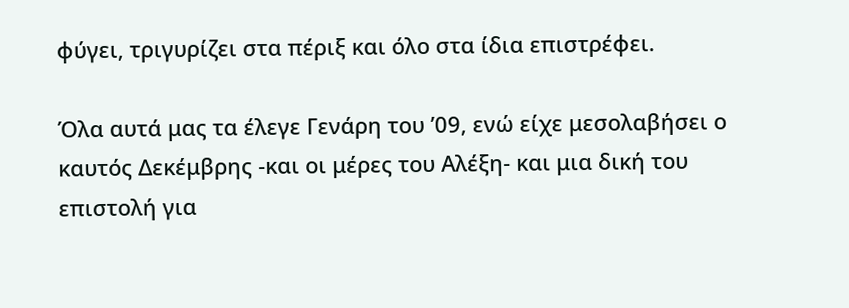φύγει, τριγυρίζει στα πέριξ και όλο στα ίδια επιστρέφει.

Όλα αυτά μας τα έλεγε Γενάρη του ’09, ενώ είχε μεσολαβήσει ο καυτός Δεκέμβρης -και οι μέρες του Αλέξη- και μια δική του επιστολή για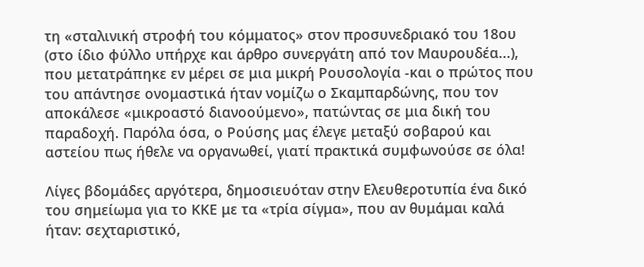τη «σταλινική στροφή του κόμματος» στον προσυνεδριακό του 18ου (στο ίδιο φύλλο υπήρχε και άρθρο συνεργάτη από τον Μαυρουδέα...), που μετατράπηκε εν μέρει σε μια μικρή Ρουσολογία -και ο πρώτος που του απάντησε ονομαστικά ήταν νομίζω ο Σκαμπαρδώνης, που τον αποκάλεσε «μικροαστό διανοούμενο», πατώντας σε μια δική του παραδοχή. Παρόλα όσα, ο Ρούσης μας έλεγε μεταξύ σοβαρού και αστείου πως ήθελε να οργανωθεί, γιατί πρακτικά συμφωνούσε σε όλα!

Λίγες βδομάδες αργότερα, δημοσιευόταν στην Ελευθεροτυπία ένα δικό του σημείωμα για το ΚΚΕ με τα «τρία σίγμα», που αν θυμάμαι καλά ήταν: σεχταριστικό,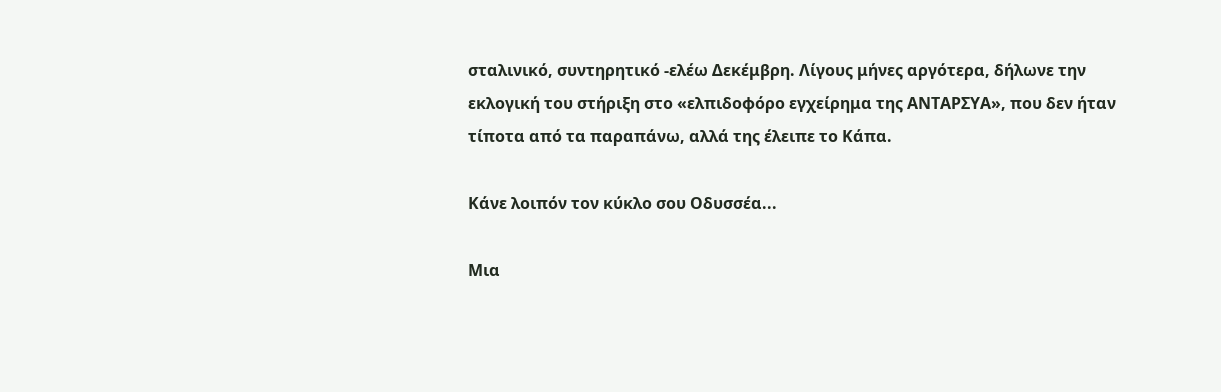σταλινικό, συντηρητικό -ελέω Δεκέμβρη. Λίγους μήνες αργότερα, δήλωνε την εκλογική του στήριξη στο «ελπιδοφόρο εγχείρημα της ΑΝΤΑΡΣΥΑ», που δεν ήταν τίποτα από τα παραπάνω, αλλά της έλειπε το Κάπα.

Κάνε λοιπόν τον κύκλο σου Οδυσσέα...

Μια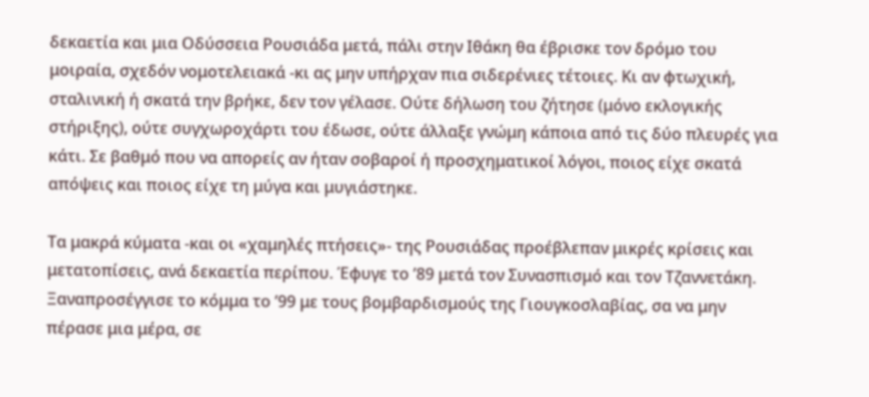δεκαετία και μια Οδύσσεια Ρουσιάδα μετά, πάλι στην Ιθάκη θα έβρισκε τον δρόμο του μοιραία, σχεδόν νομοτελειακά -κι ας μην υπήρχαν πια σιδερένιες τέτοιες. Κι αν φτωχική, σταλινική ή σκατά την βρήκε, δεν τον γέλασε. Ούτε δήλωση του ζήτησε (μόνο εκλογικής στήριξης), ούτε συγχωροχάρτι του έδωσε, ούτε άλλαξε γνώμη κάποια από τις δύο πλευρές για κάτι. Σε βαθμό που να απορείς αν ήταν σοβαροί ή προσχηματικοί λόγοι, ποιος είχε σκατά απόψεις και ποιος είχε τη μύγα και μυγιάστηκε.

Τα μακρά κύματα -και οι «χαμηλές πτήσεις»- της Ρουσιάδας προέβλεπαν μικρές κρίσεις και μετατοπίσεις, ανά δεκαετία περίπου. Έφυγε το ’89 μετά τον Συνασπισμό και τον Τζαννετάκη. Ξαναπροσέγγισε το κόμμα το ’99 με τους βομβαρδισμούς της Γιουγκοσλαβίας, σα να μην πέρασε μια μέρα, σε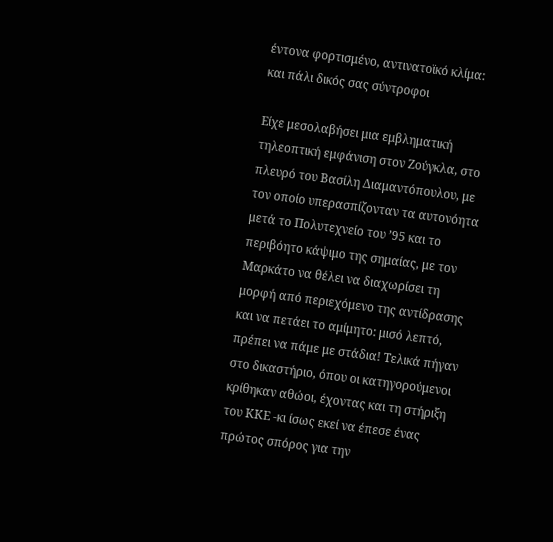έντονα φορτισμένο, αντινατοϊκό κλίμα: και πάλι δικός σας σύντροφοι

Είχε μεσολαβήσει μια εμβληματική τηλεοπτική εμφάνιση στον Ζούγκλα, στο πλευρό του Βασίλη Διαμαντόπουλου, με τον οποίο υπερασπίζονταν τα αυτονόητα μετά το Πολυτεχνείο του ’95 και το περιβόητο κάψιμο της σημαίας, με τον Μαρκάτο να θέλει να διαχωρίσει τη μορφή από περιεχόμενο της αντίδρασης και να πετάει το αμίμητο: μισό λεπτό, πρέπει να πάμε με στάδια! Τελικά πήγαν στο δικαστήριο, όπου οι κατηγορούμενοι κρίθηκαν αθώοι, έχοντας και τη στήριξη του ΚΚΕ -κι ίσως εκεί να έπεσε ένας πρώτος σπόρος για την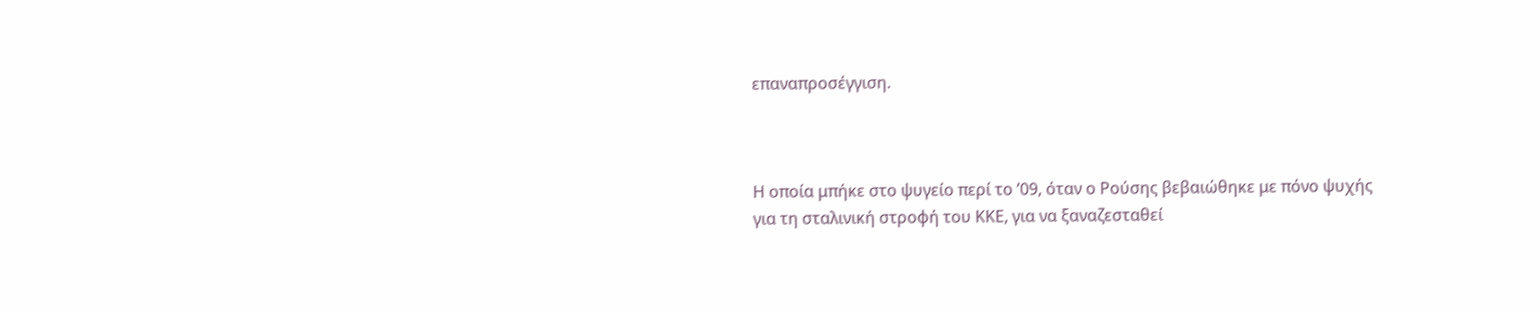επαναπροσέγγιση.



Η οποία μπήκε στο ψυγείο περί το ’09, όταν ο Ρούσης βεβαιώθηκε με πόνο ψυχής για τη σταλινική στροφή του ΚΚΕ, για να ξαναζεσταθεί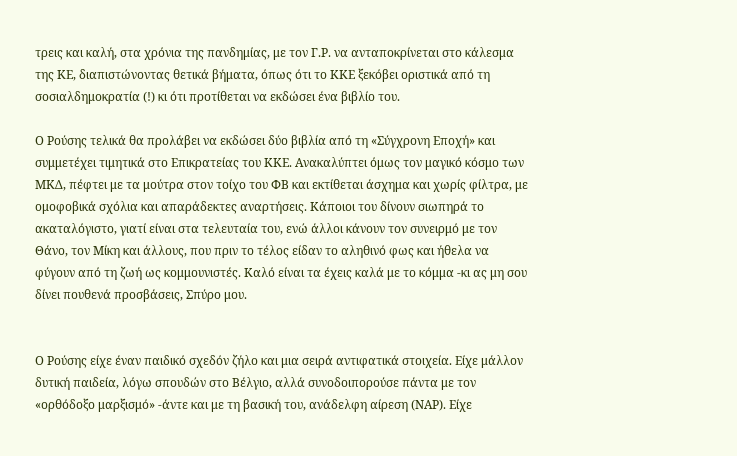τρεις και καλή, στα χρόνια της πανδημίας, με τον Γ.Ρ. να ανταποκρίνεται στο κάλεσμα της ΚΕ, διαπιστώνοντας θετικά βήματα, όπως ότι το ΚΚΕ ξεκόβει οριστικά από τη σοσιαλδημοκρατία (!) κι ότι προτίθεται να εκδώσει ένα βιβλίο του.

Ο Ρούσης τελικά θα προλάβει να εκδώσει δύο βιβλία από τη «Σύγχρονη Εποχή» και συμμετέχει τιμητικά στο Επικρατείας του ΚΚΕ. Ανακαλύπτει όμως τον μαγικό κόσμο των ΜΚΔ, πέφτει με τα μούτρα στον τοίχο του ΦΒ και εκτίθεται άσχημα και χωρίς φίλτρα, με ομοφοβικά σχόλια και απαράδεκτες αναρτήσεις. Κάποιοι του δίνουν σιωπηρά το ακαταλόγιστο, γιατί είναι στα τελευταία του, ενώ άλλοι κάνουν τον συνειρμό με τον Θάνο, τον Μίκη και άλλους, που πριν το τέλος είδαν το αληθινό φως και ήθελα να φύγουν από τη ζωή ως κομμουνιστές. Καλό είναι τα έχεις καλά με το κόμμα -κι ας μη σου δίνει πουθενά προσβάσεις, Σπύρο μου.


Ο Ρούσης είχε έναν παιδικό σχεδόν ζήλο και μια σειρά αντιφατικά στοιχεία. Είχε μάλλον δυτική παιδεία, λόγω σπουδών στο Βέλγιο, αλλά συνοδοιπορούσε πάντα με τον «ορθόδοξο μαρξισμό» -άντε και με τη βασική του, ανάδελφη αίρεση (ΝΑΡ). Είχε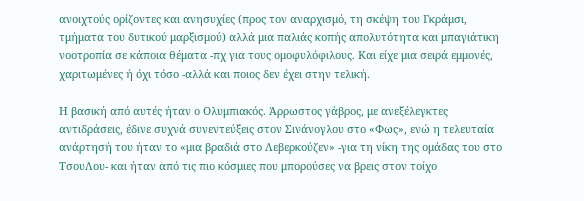ανοιχτούς ορίζοντες και ανησυχίες (προς τον αναρχισμό, τη σκέψη του Γκράμσι, τμήματα του δυτικού μαρξισμού) αλλά μια παλιάς κοπής απολυτότητα και μπαγιάτικη νοοτροπία σε κάποια θέματα -πχ για τους ομοφυλόφιλους. Και είχε μια σειρά εμμονές, χαριτωμένες ή όχι τόσο -αλλά και ποιος δεν έχει στην τελική.

Η βασική από αυτές ήταν ο Ολυμπιακός. Άρρωστος γάβρος, με ανεξέλεγκτες αντιδράσεις, έδινε συχνά συνεντεύξεις στον Σινάνογλου στο «Φως», ενώ η τελευταία ανάρτησή του ήταν το «μια βραδιά στο Λεβερκούζεν» -για τη νίκη της ομάδας του στο ΤσουΛου- και ήταν από τις πιο κόσμιες που μπορούσες να βρεις στον τοίχο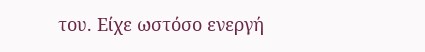του. Είχε ωστόσο ενεργή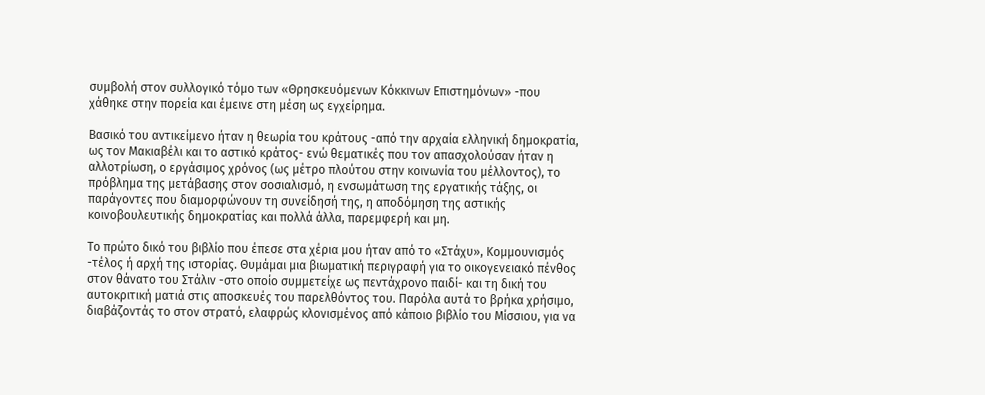συμβολή στον συλλογικό τόμο των «Θρησκευόμενων Κόκκινων Επιστημόνων» -που χάθηκε στην πορεία και έμεινε στη μέση ως εγχείρημα.

Βασικό του αντικείμενο ήταν η θεωρία του κράτους -από την αρχαία ελληνική δημοκρατία, ως τον Μακιαβέλι και το αστικό κράτος- ενώ θεματικές που τον απασχολούσαν ήταν η αλλοτρίωση, ο εργάσιμος χρόνος (ως μέτρο πλούτου στην κοινωνία του μέλλοντος), το πρόβλημα της μετάβασης στον σοσιαλισμό, η ενσωμάτωση της εργατικής τάξης, οι παράγοντες που διαμορφώνουν τη συνείδησή της, η αποδόμηση της αστικής κοινοβουλευτικής δημοκρατίας και πολλά άλλα, παρεμφερή και μη.

Το πρώτο δικό του βιβλίο που έπεσε στα χέρια μου ήταν από το «Στάχυ», Κομμουνισμός -τέλος ή αρχή της ιστορίας. Θυμάμαι μια βιωματική περιγραφή για το οικογενειακό πένθος στον θάνατο του Στάλιν -στο οποίο συμμετείχε ως πεντάχρονο παιδί- και τη δική του αυτοκριτική ματιά στις αποσκευές του παρελθόντος του. Παρόλα αυτά το βρήκα χρήσιμο, διαβάζοντάς το στον στρατό, ελαφρώς κλονισμένος από κάποιο βιβλίο του Μίσσιου, για να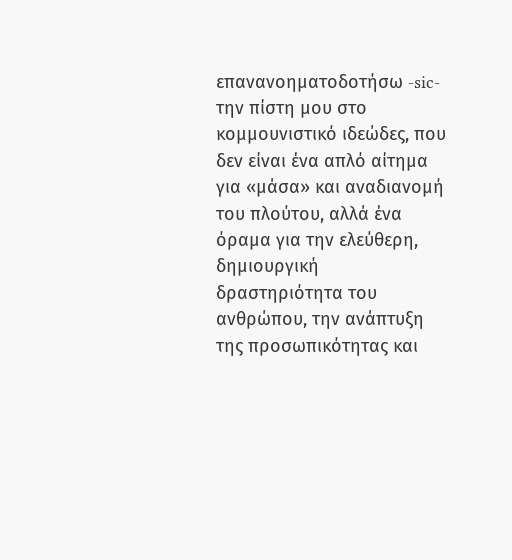επανανοηματοδοτήσω -sic- την πίστη μου στο κομμουνιστικό ιδεώδες, που δεν είναι ένα απλό αίτημα για «μάσα» και αναδιανομή του πλούτου, αλλά ένα όραμα για την ελεύθερη, δημιουργική δραστηριότητα του ανθρώπου, την ανάπτυξη της προσωπικότητας και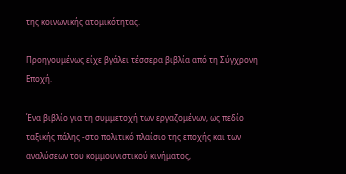της κοινωνικής ατομικότητας.

Προηγουμένως είχε βγάλει τέσσερα βιβλία από τη Σύγχρονη Εποχή.

Ένα βιβλίο για τη συμμετοχή των εργαζομένων, ως πεδίο ταξικής πάλης -στο πολιτικό πλαίσιο της εποχής και των αναλύσεων του κομμουνιστικού κινήματος,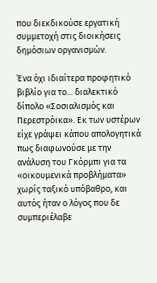που διεκδικούσε εργατική συμμετοχή στις διοικήσεις δημόσιων οργανισμών.

Ένα όχι ιδιαίτερα προφητικό βιβλίο για το... διαλεκτικό δίπολο «Σοσιαλισμός και Περεστρόικα». Εκ των υστέρων είχε γράψει κάπου απολογητικά πως διαφωνούσε με την ανάλυση του Γκόρμπι για τα «οικουμενικά προβλήματα» χωρίς ταξικό υπόβαθρο, και αυτός ήταν ο λόγος που δε συμπεριέλαβε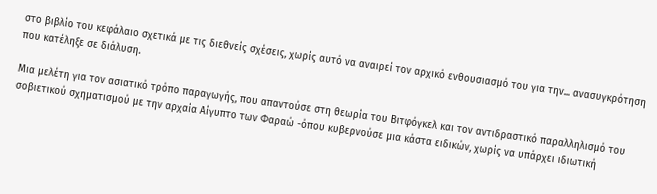στο βιβλίο του κεφάλαιο σχετικά με τις διεθνείς σχέσεις, χωρίς αυτό να αναιρεί τον αρχικό ενθουσιασμό του για την... ανασυγκρότηση που κατέληξε σε διάλυση.

Μια μελέτη για τον ασιατικό τρόπο παραγωγής, που απαντούσε στη θεωρία του Βιτφόγκελ και τον αντιδραστικό παραλληλισμό του σοβιετικού σχηματισμού με την αρχαία Αίγυπτο των Φαραώ -όπου κυβερνούσε μια κάστα ειδικών, χωρίς να υπάρχει ιδιωτική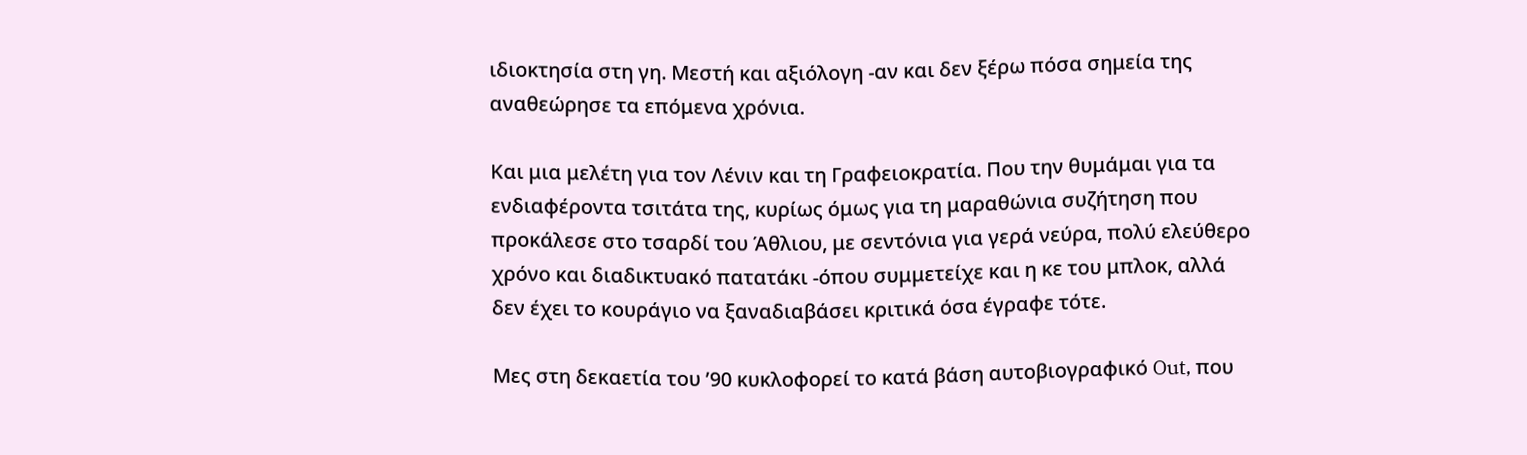ιδιοκτησία στη γη. Μεστή και αξιόλογη -αν και δεν ξέρω πόσα σημεία της αναθεώρησε τα επόμενα χρόνια.

Και μια μελέτη για τον Λένιν και τη Γραφειοκρατία. Που την θυμάμαι για τα ενδιαφέροντα τσιτάτα της, κυρίως όμως για τη μαραθώνια συζήτηση που προκάλεσε στο τσαρδί του Άθλιου, με σεντόνια για γερά νεύρα, πολύ ελεύθερο χρόνο και διαδικτυακό πατατάκι -όπου συμμετείχε και η κε του μπλοκ, αλλά δεν έχει το κουράγιο να ξαναδιαβάσει κριτικά όσα έγραφε τότε.

Μες στη δεκαετία του ’90 κυκλοφορεί το κατά βάση αυτοβιογραφικό Out, που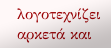λογοτεχνίζει αρκετά και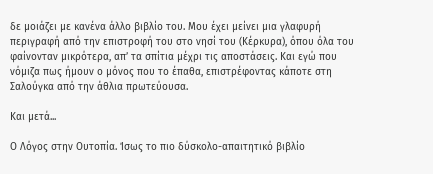δε μοιάζει με κανένα άλλο βιβλίο του. Μου έχει μείνει μια γλαφυρή περιγραφή από την επιστροφή του στο νησί του (Κέρκυρα), όπου όλα του φαίνονταν μικρότερα, απ’ τα σπίτια μέχρι τις αποστάσεις. Και εγώ που νόμιζα πως ήμουν ο μόνος που το έπαθα, επιστρέφοντας κάποτε στη Σαλούγκα από την άθλια πρωτεύουσα.

Και μετά...

Ο Λόγος στην Ουτοπία. Ίσως το πιο δύσκολο-απαιτητικό βιβλίο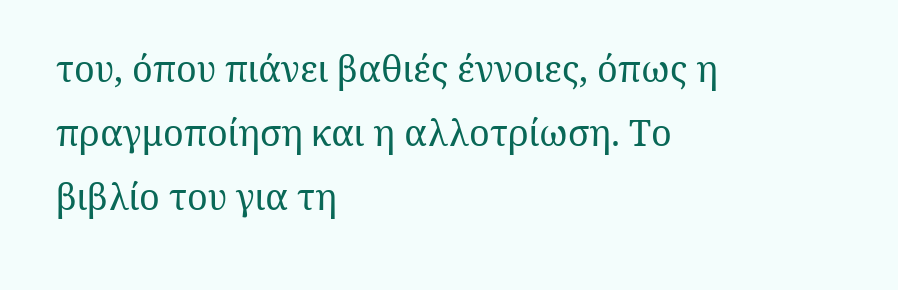του, όπου πιάνει βαθιές έννοιες, όπως η πραγμοποίηση και η αλλοτρίωση. Το βιβλίο του για τη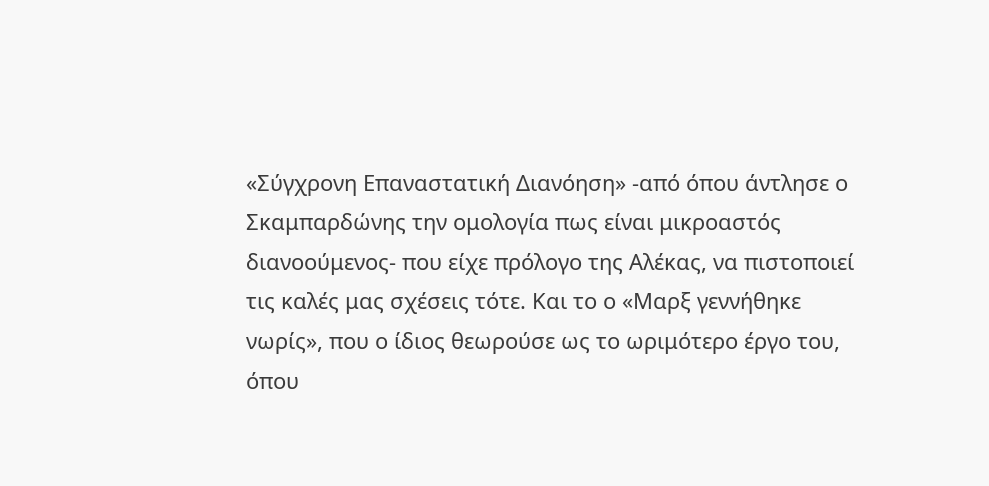«Σύγχρονη Επαναστατική Διανόηση» -από όπου άντλησε ο Σκαμπαρδώνης την ομολογία πως είναι μικροαστός διανοούμενος- που είχε πρόλογο της Αλέκας, να πιστοποιεί τις καλές μας σχέσεις τότε. Και το ο «Μαρξ γεννήθηκε νωρίς», που ο ίδιος θεωρούσε ως το ωριμότερο έργο του, όπου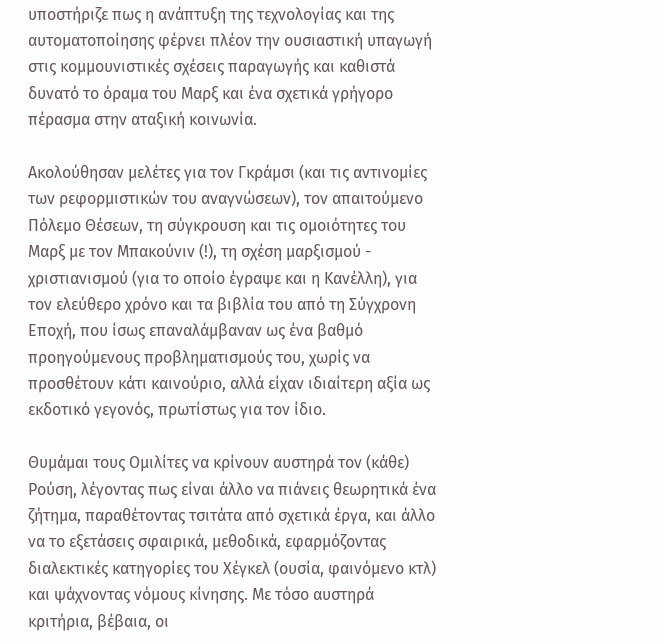υποστήριζε πως η ανάπτυξη της τεχνολογίας και της αυτοματοποίησης φέρνει πλέον την ουσιαστική υπαγωγή στις κομμουνιστικές σχέσεις παραγωγής και καθιστά δυνατό το όραμα του Μαρξ και ένα σχετικά γρήγορο πέρασμα στην αταξική κοινωνία.

Ακολούθησαν μελέτες για τον Γκράμσι (και τις αντινομίες των ρεφορμιστικών του αναγνώσεων), τον απαιτούμενο Πόλεμο Θέσεων, τη σύγκρουση και τις ομοιότητες του Μαρξ με τον Μπακούνιν (!), τη σχέση μαρξισμού - χριστιανισμού (για το οποίο έγραψε και η Κανέλλη), για τον ελεύθερο χρόνο και τα βιβλία του από τη Σύγχρονη Εποχή, που ίσως επαναλάμβαναν ως ένα βαθμό προηγούμενους προβληματισμούς του, χωρίς να προσθέτουν κάτι καινούριο, αλλά είχαν ιδιαίτερη αξία ως εκδοτικό γεγονός, πρωτίστως για τον ίδιο.

Θυμάμαι τους Ομιλίτες να κρίνουν αυστηρά τον (κάθε) Ρούση, λέγοντας πως είναι άλλο να πιάνεις θεωρητικά ένα ζήτημα, παραθέτοντας τσιτάτα από σχετικά έργα, και άλλο να το εξετάσεις σφαιρικά, μεθοδικά, εφαρμόζοντας διαλεκτικές κατηγορίες του Χέγκελ (ουσία, φαινόμενο κτλ) και ψάχνοντας νόμους κίνησης. Με τόσο αυστηρά κριτήρια, βέβαια, οι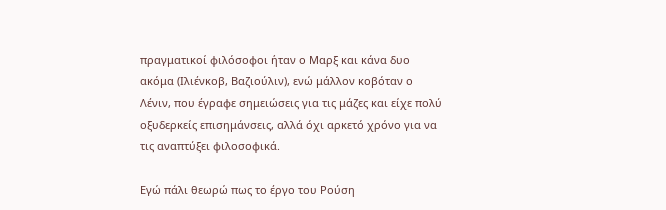πραγματικοί φιλόσοφοι ήταν ο Μαρξ και κάνα δυο ακόμα (Ιλιένκοβ, Βαζιούλιν), ενώ μάλλον κοβόταν ο Λένιν, που έγραφε σημειώσεις για τις μάζες και είχε πολύ οξυδερκείς επισημάνσεις, αλλά όχι αρκετό χρόνο για να τις αναπτύξει φιλοσοφικά.

Εγώ πάλι θεωρώ πως το έργο του Ρούση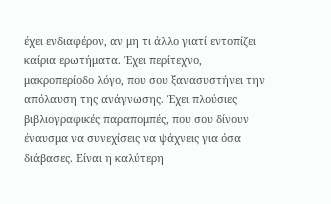έχει ενδιαφέρον, αν μη τι άλλο γιατί εντοπίζει καίρια ερωτήματα. Έχει περίτεχνο, μακροπερίοδο λόγο, που σου ξανασυστήνει την απόλαυση της ανάγνωσης. Έχει πλούσιες βιβλιογραφικές παραπομπές, που σου δίνουν έναυσμα να συνεχίσεις να ψάχνεις για όσα διάβασες. Είναι η καλύτερη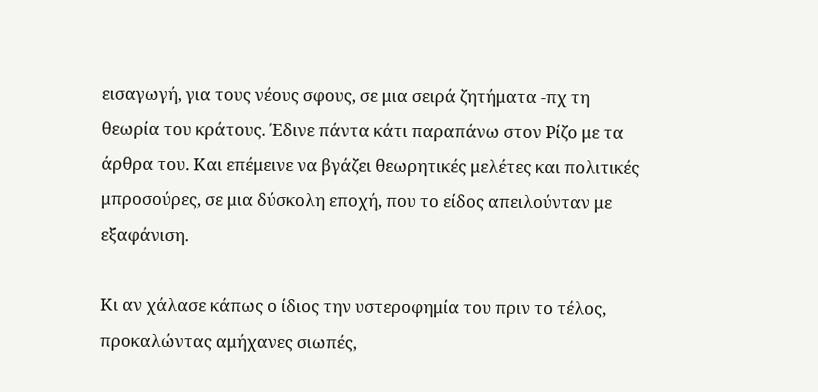εισαγωγή, για τους νέους σφους, σε μια σειρά ζητήματα -πχ τη θεωρία του κράτους. Έδινε πάντα κάτι παραπάνω στον Ρίζο με τα άρθρα του. Και επέμεινε να βγάζει θεωρητικές μελέτες και πολιτικές μπροσούρες, σε μια δύσκολη εποχή, που το είδος απειλούνταν με εξαφάνιση.

Κι αν χάλασε κάπως ο ίδιος την υστεροφημία του πριν το τέλος, προκαλώντας αμήχανες σιωπές,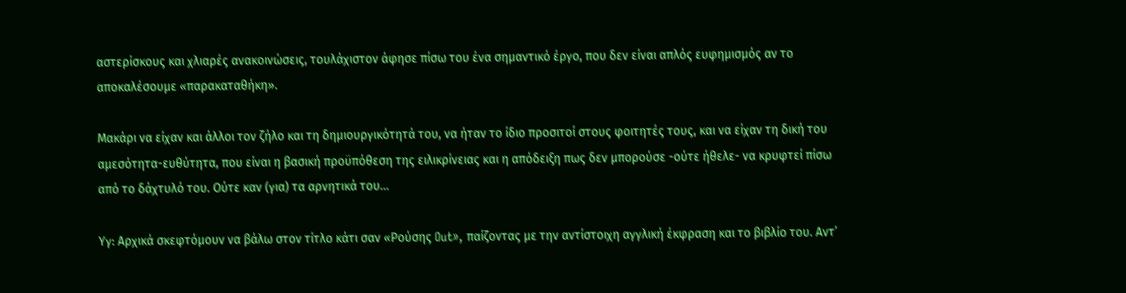αστερίσκους και χλιαρές ανακοινώσεις, τουλάχιστον άφησε πίσω του ένα σημαντικό έργο, που δεν είναι απλός ευφημισμός αν το αποκαλέσουμε «παρακαταθήκη».

Μακάρι να είχαν και άλλοι τον ζήλο και τη δημιουργικότητά του, να ήταν το ίδιο προσιτοί στους φοιτητές τους, και να είχαν τη δική του αμεσότητα-ευθύτητα, που είναι η βασική προϋπόθεση της ειλικρίνειας και η απόδειξη πως δεν μπορούσε -ούτε ήθελε- να κρυφτεί πίσω από το δάχτυλό του. Ούτε καν (για) τα αρνητικά του...

Υγ: Αρχικά σκεφτόμουν να βάλω στον τίτλο κάτι σαν «Ρούσης Out», παίζοντας με την αντίστοιχη αγγλική έκφραση και το βιβλίο του. Αντ’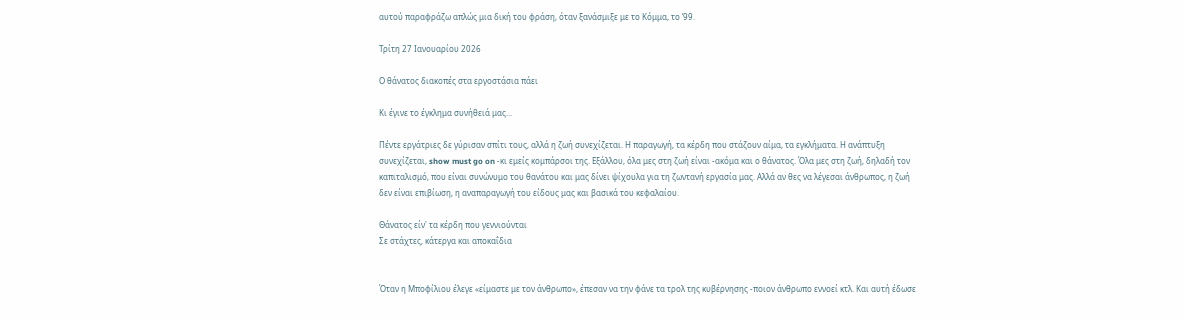αυτού παραφράζω απλώς μια δική του φράση, όταν ξανάσμιξε με το Κόμμα, το ’99.

Τρίτη 27 Ιανουαρίου 2026

Ο θάνατος διακοπές στα εργοστάσια πάει

Κι έγινε το έγκλημα συνήθειά μας...

Πέντε εργάτριες δε γύρισαν σπίτι τους, αλλά η ζωή συνεχίζεται. Η παραγωγή, τα κέρδη που στάζουν αίμα, τα εγκλήματα. Η ανάπτυξη συνεχίζεται, show must go on -κι εμείς κομπάρσοι της. Εξάλλου, όλα μες στη ζωή είναι -ακόμα και ο θάνατος. Όλα μες στη ζωή, δηλαδή τον καπιταλισμό, που είναι συνώνυμο του θανάτου και μας δίνει ψίχουλα για τη ζωντανή εργασία μας. Αλλά αν θες να λέγεσαι άνθρωπος, η ζωή δεν είναι επιβίωση, η αναπαραγωγή του είδους μας και βασικά του κεφαλαίου.

Θάνατος είν' τα κέρδη που γεννιούνται
Σε στάχτες, κάτεργα και αποκαΐδια


Όταν η Μποφίλιου έλεγε «είμαστε με τον άνθρωπο», έπεσαν να την φάνε τα τρολ της κυβέρνησης -ποιον άνθρωπο εννοεί κτλ. Και αυτή έδωσε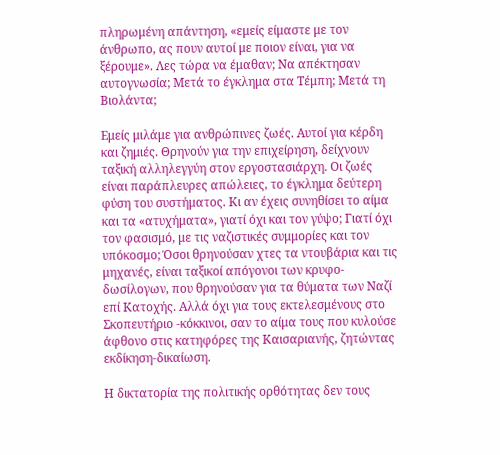πληρωμένη απάντηση, «εμείς είμαστε με τον άνθρωπο, ας πουν αυτοί με ποιον είναι, για να ξέρουμε». Λες τώρα να έμαθαν; Να απέκτησαν αυτογνωσία; Μετά το έγκλημα στα Τέμπη; Μετά τη Βιολάντα;

Εμείς μιλάμε για ανθρώπινες ζωές. Αυτοί για κέρδη και ζημιές. Θρηνούν για την επιχείρηση, δείχνουν ταξική αλληλεγγύη στον εργοστασιάρχη. Οι ζωές είναι παράπλευρες απώλειες, το έγκλημα δεύτερη φύση του συστήματος. Κι αν έχεις συνηθίσει το αίμα και τα «ατυχήματα», γιατί όχι και τον γύψο; Γιατί όχι τον φασισμό, με τις ναζιστικές συμμορίες και τον υπόκοσμο; Όσοι θρηνούσαν χτες τα ντουβάρια και τις μηχανές, είναι ταξικοί απόγονοι των κρυφο-δωσίλογων, που θρηνούσαν για τα θύματα των Ναζί επί Κατοχής. Αλλά όχι για τους εκτελεσμένους στο Σκοπευτήριο -κόκκινοι, σαν το αίμα τους που κυλούσε άφθονο στις κατηφόρες της Καισαριανής, ζητώντας εκδίκηση-δικαίωση.

Η δικτατορία της πολιτικής ορθότητας δεν τους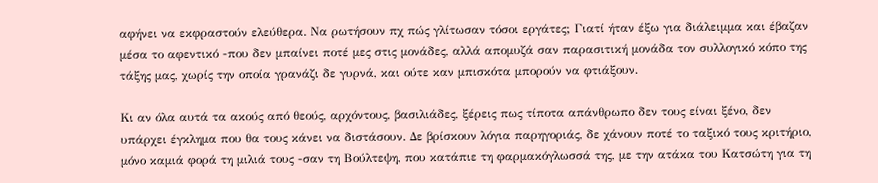αφήνει να εκφραστούν ελεύθερα. Να ρωτήσουν πχ πώς γλίτωσαν τόσοι εργάτες; Γιατί ήταν έξω για διάλειμμα και έβαζαν μέσα το αφεντικό -που δεν μπαίνει ποτέ μες στις μονάδες, αλλά απομυζά σαν παρασιτική μονάδα τον συλλογικό κόπο της τάξης μας, χωρίς την οποία γρανάζι δε γυρνά, και ούτε καν μπισκότα μπορούν να φτιάξουν.

Κι αν όλα αυτά τα ακούς από θεούς, αρχόντους, βασιλιάδες, ξέρεις πως τίποτα απάνθρωπο δεν τους είναι ξένο, δεν υπάρχει έγκλημα που θα τους κάνει να διστάσουν. Δε βρίσκουν λόγια παρηγοριάς, δε χάνουν ποτέ το ταξικό τους κριτήριο, μόνο καμιά φορά τη μιλιά τους -σαν τη Βούλτεψη, που κατάπιε τη φαρμακόγλωσσά της, με την ατάκα του Κατσώτη για τη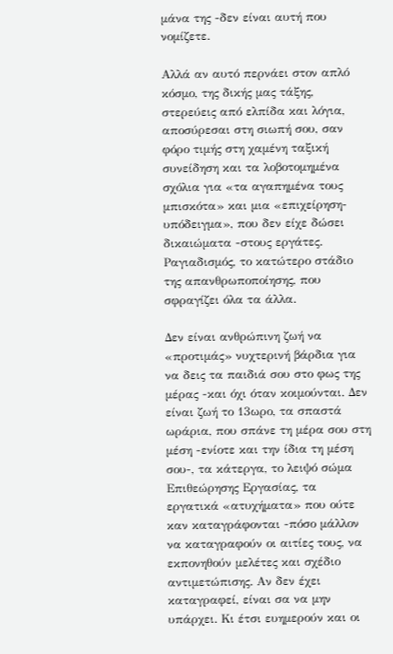μάνα της -δεν είναι αυτή που νομίζετε.

Αλλά αν αυτό περνάει στον απλό κόσμο, της δικής μας τάξης, στερεύεις από ελπίδα και λόγια, αποσύρεσαι στη σιωπή σου, σαν φόρο τιμής στη χαμένη ταξική συνείδηση και τα λοβοτομημένα σχόλια για «τα αγαπημένα τους μπισκότα» και μια «επιχείρηση-υπόδειγμα», που δεν είχε δώσει δικαιώματα -στους εργάτες.
Ραγιαδισμός, το κατώτερο στάδιο της απανθρωποποίησης, που σφραγίζει όλα τα άλλα.

Δεν είναι ανθρώπινη ζωή να «προτιμάς» νυχτερινή βάρδια για να δεις τα παιδιά σου στο φως της μέρας -και όχι όταν κοιμούνται. Δεν είναι ζωή το 13ωρο, τα σπαστά ωράρια, που σπάνε τη μέρα σου στη μέση -ενίοτε και την ίδια τη μέση σου-, τα κάτεργα, το λειψό σώμα Επιθεώρησης Εργασίας, τα εργατικά «ατυχήματα» που ούτε καν καταγράφονται -πόσο μάλλον να καταγραφούν οι αιτίες τους, να εκπονηθούν μελέτες και σχέδιο αντιμετώπισης. Αν δεν έχει καταγραφεί, είναι σα να μην υπάρχει. Κι έτσι ευημερούν και οι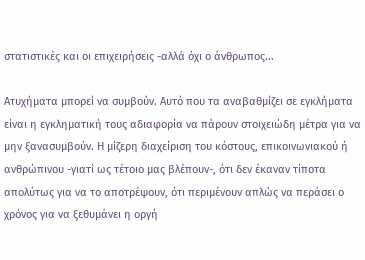στατιστικές και οι επιχειρήσεις -αλλά όχι ο άνθρωπος...

Ατυχήματα μπορεί να συμβούν. Αυτό που τα αναβαθμίζει σε εγκλήματα είναι η εγκληματική τους αδιαφορία να πάρουν στοιχειώδη μέτρα για να μην ξανασυμβούν. Η μίζερη διαχείριση του κόστους, επικοινωνιακού ή ανθρώπινου -γιατί ως τέτοιο μας βλέπουν-, ότι δεν έκαναν τίποτα απολύτως για να το αποτρέψουν, ότι περιμένουν απλώς να περάσει ο χρόνος για να ξεθυμάνει η οργή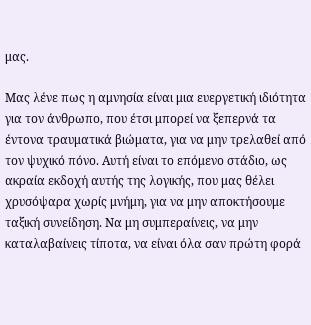μας.

Μας λένε πως η αμνησία είναι μια ευεργετική ιδιότητα για τον άνθρωπο, που έτσι μπορεί να ξεπερνά τα έντονα τραυματικά βιώματα, για να μην τρελαθεί από τον ψυχικό πόνο. Αυτή είναι το επόμενο στάδιο, ως ακραία εκδοχή αυτής της λογικής, που μας θέλει χρυσόψαρα χωρίς μνήμη, για να μην αποκτήσουμε ταξική συνείδηση. Να μη συμπεραίνεις, να μην καταλαβαίνεις τίποτα, να είναι όλα σαν πρώτη φορά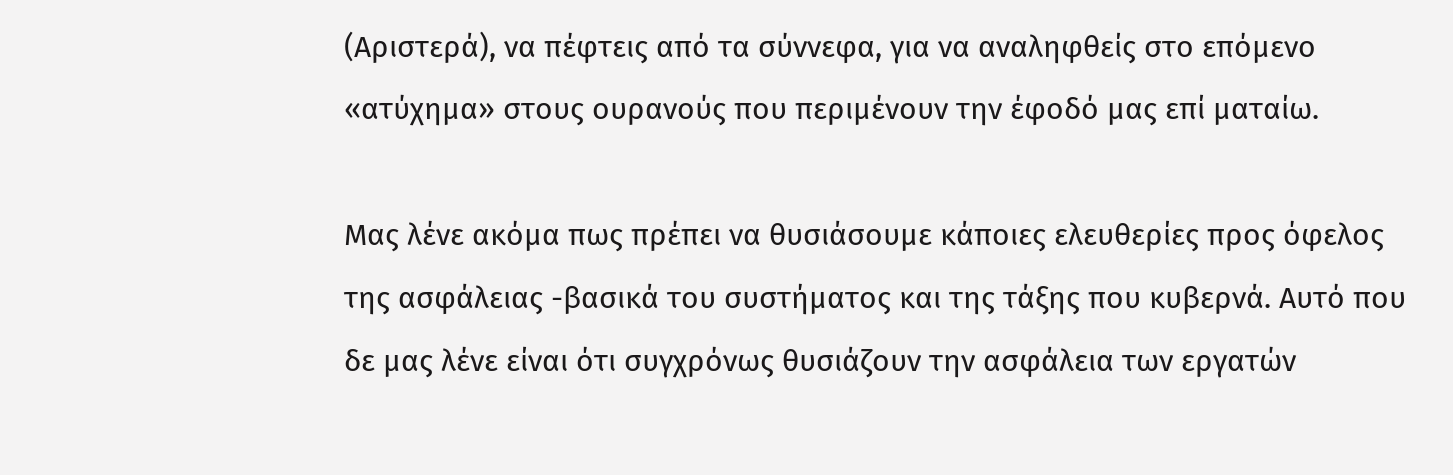(Αριστερά), να πέφτεις από τα σύννεφα, για να αναληφθείς στο επόμενο «ατύχημα» στους ουρανούς που περιμένουν την έφοδό μας επί ματαίω.

Μας λένε ακόμα πως πρέπει να θυσιάσουμε κάποιες ελευθερίες προς όφελος της ασφάλειας -βασικά του συστήματος και της τάξης που κυβερνά. Αυτό που δε μας λένε είναι ότι συγχρόνως θυσιάζουν την ασφάλεια των εργατών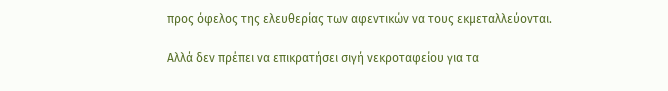προς όφελος της ελευθερίας των αφεντικών να τους εκμεταλλεύονται.

Αλλά δεν πρέπει να επικρατήσει σιγή νεκροταφείου για τα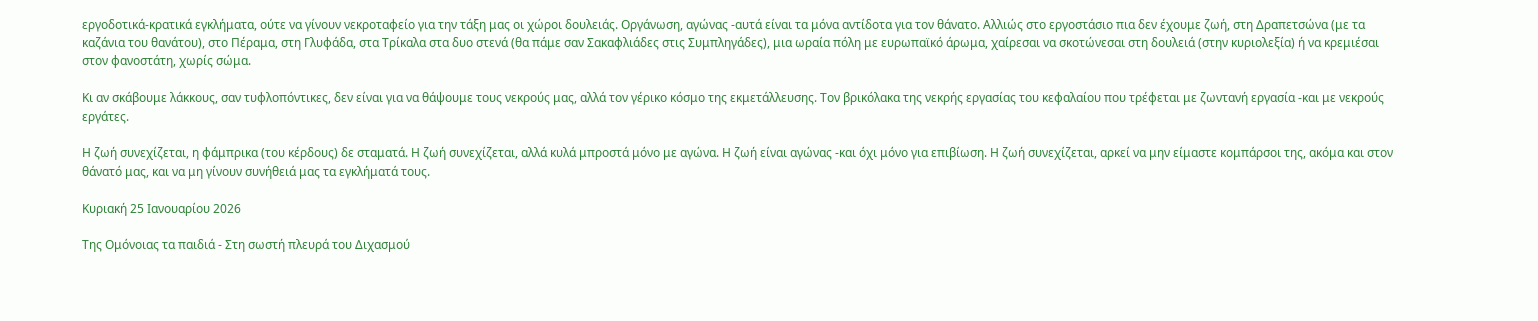εργοδοτικά-κρατικά εγκλήματα, ούτε να γίνουν νεκροταφείο για την τάξη μας οι χώροι δουλειάς. Οργάνωση, αγώνας -αυτά είναι τα μόνα αντίδοτα για τον θάνατο. Αλλιώς στο εργοστάσιο πια δεν έχουμε ζωή, στη Δραπετσώνα (με τα καζάνια του θανάτου), στο Πέραμα, στη Γλυφάδα, στα Τρίκαλα στα δυο στενά (θα πάμε σαν Σακαφλιάδες στις Συμπληγάδες), μια ωραία πόλη με ευρωπαϊκό άρωμα, χαίρεσαι να σκοτώνεσαι στη δουλειά (στην κυριολεξία) ή να κρεμιέσαι στον φανοστάτη, χωρίς σώμα.

Κι αν σκάβουμε λάκκους, σαν τυφλοπόντικες, δεν είναι για να θάψουμε τους νεκρούς μας, αλλά τον γέρικο κόσμο της εκμετάλλευσης. Τον βρικόλακα της νεκρής εργασίας του κεφαλαίου που τρέφεται με ζωντανή εργασία -και με νεκρούς εργάτες.

Η ζωή συνεχίζεται, η φάμπρικα (του κέρδους) δε σταματά. Η ζωή συνεχίζεται, αλλά κυλά μπροστά μόνο με αγώνα. Η ζωή είναι αγώνας -και όχι μόνο για επιβίωση. Η ζωή συνεχίζεται, αρκεί να μην είμαστε κομπάρσοι της, ακόμα και στον θάνατό μας, και να μη γίνουν συνήθειά μας τα εγκλήματά τους.

Κυριακή 25 Ιανουαρίου 2026

Της Ομόνοιας τα παιδιά - Στη σωστή πλευρά του Διχασμού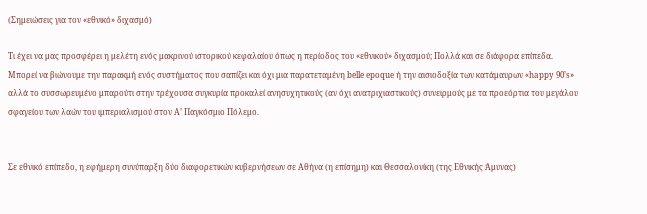(Σημειώσεις για τον «εθνικό» διχασμό)

Τι έχει να μας προσφέρει η μελέτη ενός μακρινού ιστορικού κεφαλαίου όπως η περίοδος του «εθνικού» διχασμού; Πολλά και σε διάφορα επίπεδα. Μπορεί να βιώνουμε την παρακμή ενός συστήματος που σαπίζει και όχι μια παρατεταμένη belle epoque ή την αισιοδοξία των κατάμαυρων «happy 90’s» αλλά το συσσωρευμένο μπαρούτι στην τρέχουσα συγκυρία προκαλεί ανησυχητικούς (αν όχι ανατριχιαστικούς) συνειρμούς με τα προεόρτια του μεγάλου σφαγείου των λαών του ιμπεριαλισμού στον Α’ Παγκόσμιο Πόλεμο.


Σε εθνικό επίπεδο, η εφήμερη συνύπαρξη δύο διαφορετικών κυβερνήσεων σε Αθήνα (η επίσημη) και Θεσσαλονίκη (της Εθνικής Άμυνας)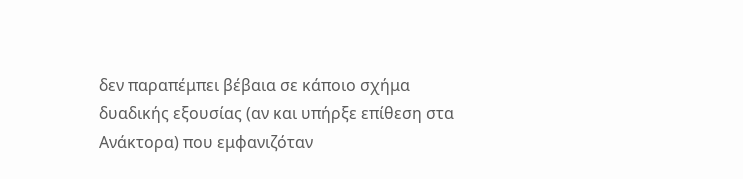δεν παραπέμπει βέβαια σε κάποιο σχήμα δυαδικής εξουσίας (αν και υπήρξε επίθεση στα Ανάκτορα) που εμφανιζόταν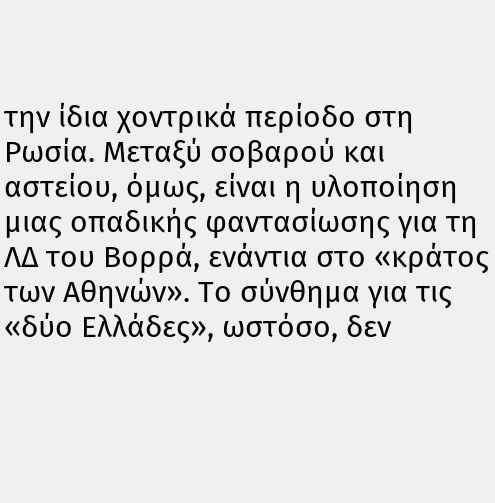την ίδια χοντρικά περίοδο στη Ρωσία. Μεταξύ σοβαρού και αστείου, όμως, είναι η υλοποίηση μιας οπαδικής φαντασίωσης για τη ΛΔ του Βορρά, ενάντια στο «κράτος των Αθηνών». Το σύνθημα για τις «δύο Ελλάδες», ωστόσο, δεν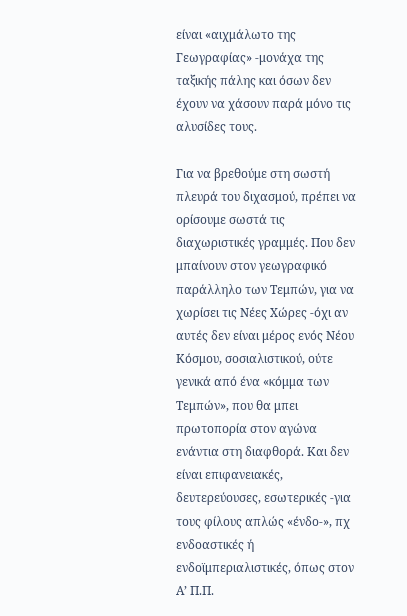είναι «αιχμάλωτο της Γεωγραφίας» -μονάχα της ταξικής πάλης και όσων δεν έχουν να χάσουν παρά μόνο τις αλυσίδες τους.

Για να βρεθούμε στη σωστή πλευρά του διχασμού, πρέπει να ορίσουμε σωστά τις διαχωριστικές γραμμές. Που δεν μπαίνουν στον γεωγραφικό παράλληλο των Τεμπών, για να χωρίσει τις Νέες Χώρες -όχι αν αυτές δεν είναι μέρος ενός Νέου Κόσμου, σοσιαλιστικού, ούτε γενικά από ένα «κόμμα των Τεμπών», που θα μπει πρωτοπορία στον αγώνα ενάντια στη διαφθορά. Και δεν είναι επιφανειακές, δευτερεύουσες, εσωτερικές -για τους φίλους απλώς «ένδο-», πχ ενδοαστικές ή ενδοϊμπεριαλιστικές, όπως στον Α’ Π.Π.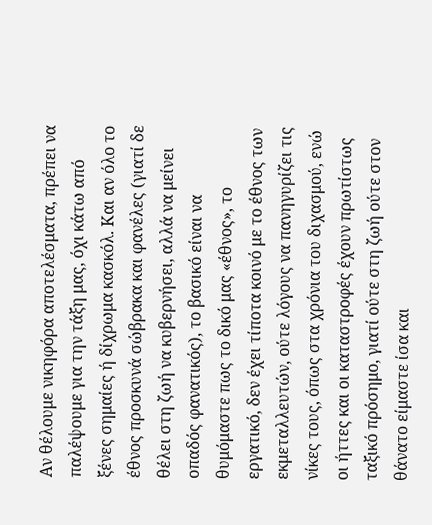Αν θέλουμε νικηφόρα αποτελέσματα, πρέπει να παλέψουμε για την τάξη μας, όχι κάτω από ξένες σημαίες ή δίχρωμα κασκόλ. Και αν όλο το έθνος προσκυνά σώβρακα και φανέλες (γιατί δε θέλει στη ζωή να κυβερνήσει, αλλά να μείνει οπαδός φανατικός), το βασικό είναι να θυμόμαστε πως το δικό μας «έθνος», το εργατικό, δεν έχει τίποτα κοινό με το έθνος των εκμεταλλευτών, ούτε λόγους να πανηγυρίζει τις νίκες τους, όπως στα χρόνια του διχασμού, ενώ οι ήττες και οι καταστροφές έχουν πρωτίστως ταξικό πρόσημο, γιατί ούτε στη ζωή ούτε στον θάνατο είμαστε ίσα και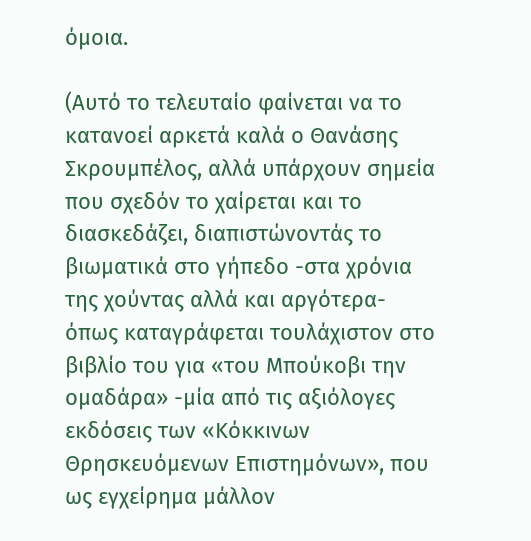όμοια.

(Αυτό το τελευταίο φαίνεται να το κατανοεί αρκετά καλά ο Θανάσης Σκρουμπέλος, αλλά υπάρχουν σημεία που σχεδόν το χαίρεται και το διασκεδάζει, διαπιστώνοντάς το βιωματικά στο γήπεδο -στα χρόνια της χούντας αλλά και αργότερα- όπως καταγράφεται τουλάχιστον στο βιβλίο του για «του Μπούκοβι την ομαδάρα» -μία από τις αξιόλογες εκδόσεις των «Κόκκινων Θρησκευόμενων Επιστημόνων», που ως εγχείρημα μάλλον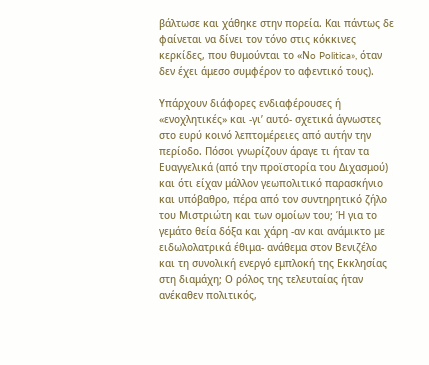βάλτωσε και χάθηκε στην πορεία. Και πάντως δε φαίνεται να δίνει τον τόνο στις κόκκινες κερκίδες, που θυμούνται το «Νo Politica», όταν δεν έχει άμεσο συμφέρον το αφεντικό τους).

Υπάρχουν διάφορες ενδιαφέρουσες ή «ενοχλητικές» και -γι’ αυτό- σχετικά άγνωστες στο ευρύ κοινό λεπτομέρειες από αυτήν την περίοδο. Πόσοι γνωρίζουν άραγε τι ήταν τα Ευαγγελικά (από την προϊστορία του Διχασμού) και ότι είχαν μάλλον γεωπολιτικό παρασκήνιο και υπόβαθρο, πέρα από τον συντηρητικό ζήλο του Μιστριώτη και των ομοίων του; Ή για το γεμάτο θεία δόξα και χάρη -αν και ανάμικτο με ειδωλολατρικά έθιμα- ανάθεμα στον Βενιζέλο και τη συνολική ενεργό εμπλοκή της Εκκλησίας στη διαμάχη; Ο ρόλος της τελευταίας ήταν ανέκαθεν πολιτικός,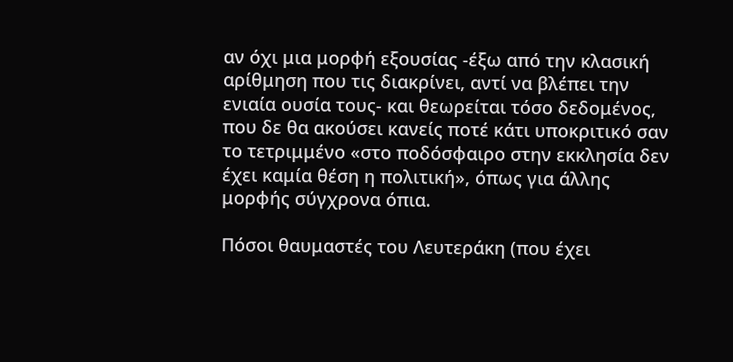αν όχι μια μορφή εξουσίας -έξω από την κλασική αρίθμηση που τις διακρίνει, αντί να βλέπει την ενιαία ουσία τους- και θεωρείται τόσο δεδομένος, που δε θα ακούσει κανείς ποτέ κάτι υποκριτικό σαν το τετριμμένο «στο ποδόσφαιρο στην εκκλησία δεν έχει καμία θέση η πολιτική», όπως για άλλης μορφής σύγχρονα όπια.

Πόσοι θαυμαστές του Λευτεράκη (που έχει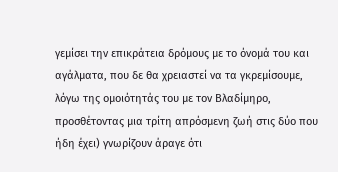γεμίσει την επικράτεια δρόμους με το όνομά του και αγάλματα, που δε θα χρειαστεί να τα γκρεμίσουμε, λόγω της ομοιότητάς του με τον Βλαδίμηρο, προσθέτοντας μια τρίτη απρόσμενη ζωή στις δύο που ήδη έχει) γνωρίζουν άραγε ότι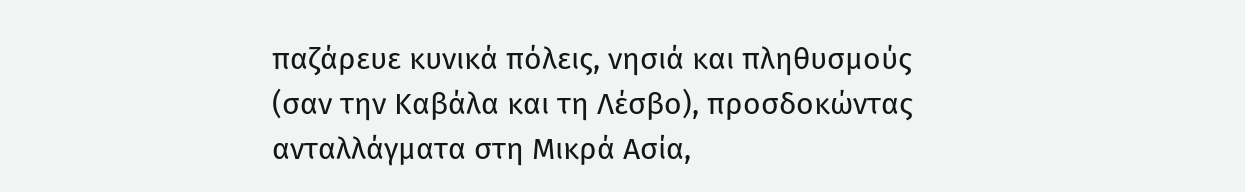παζάρευε κυνικά πόλεις, νησιά και πληθυσμούς (σαν την Καβάλα και τη Λέσβο), προσδοκώντας ανταλλάγματα στη Μικρά Ασία,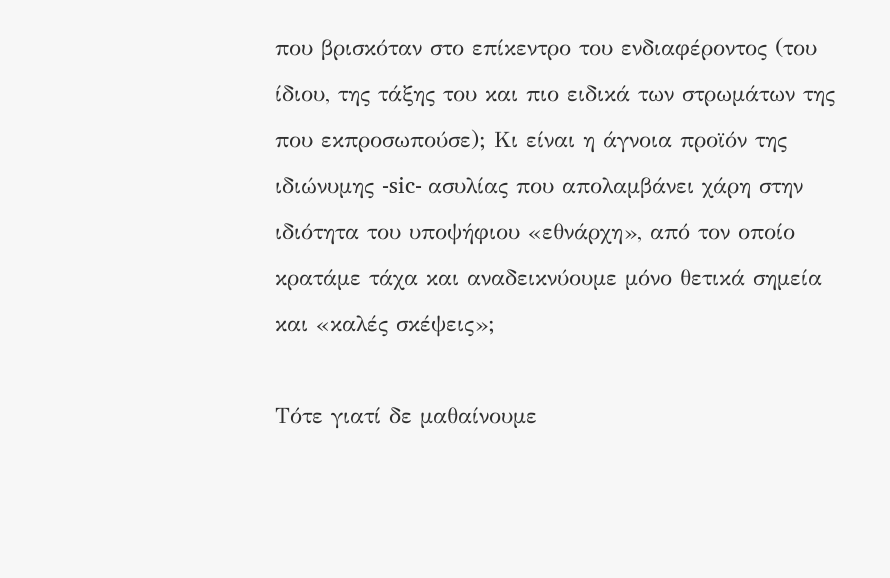που βρισκόταν στο επίκεντρο του ενδιαφέροντος (του ίδιου, της τάξης του και πιο ειδικά των στρωμάτων της που εκπροσωπούσε); Κι είναι η άγνοια προϊόν της ιδιώνυμης -sic- ασυλίας που απολαμβάνει χάρη στην ιδιότητα του υποψήφιου «εθνάρχη», από τον οποίο κρατάμε τάχα και αναδεικνύουμε μόνο θετικά σημεία και «καλές σκέψεις»;

Τότε γιατί δε μαθαίνουμε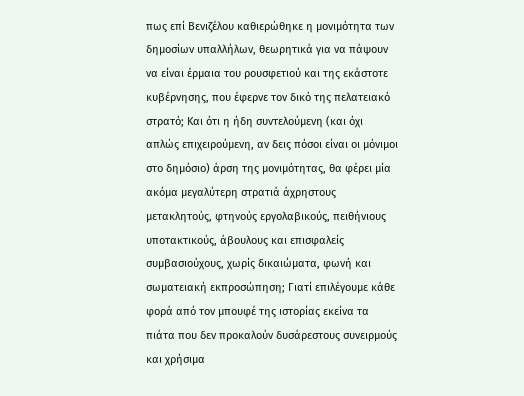πως επί Βενιζέλου καθιερώθηκε η μονιμότητα των δημοσίων υπαλλήλων, θεωρητικά για να πάψουν να είναι έρμαια του ρουσφετιού και της εκάστοτε κυβέρνησης, που έφερνε τον δικό της πελατειακό στρατό; Και ότι η ήδη συντελούμενη (και όχι απλώς επιχειρούμενη, αν δεις πόσοι είναι οι μόνιμοι στο δημόσιο) άρση της μονιμότητας, θα φέρει μία ακόμα μεγαλύτερη στρατιά άχρηστους μετακλητούς, φτηνούς εργολαβικούς, πειθήνιους υποτακτικούς, άβουλους και επισφαλείς συμβασιούχους, χωρίς δικαιώματα, φωνή και σωματειακή εκπροσώπηση; Γιατί επιλέγουμε κάθε φορά από τον μπουφέ της ιστορίας εκείνα τα πιάτα που δεν προκαλούν δυσάρεστους συνειρμούς και χρήσιμα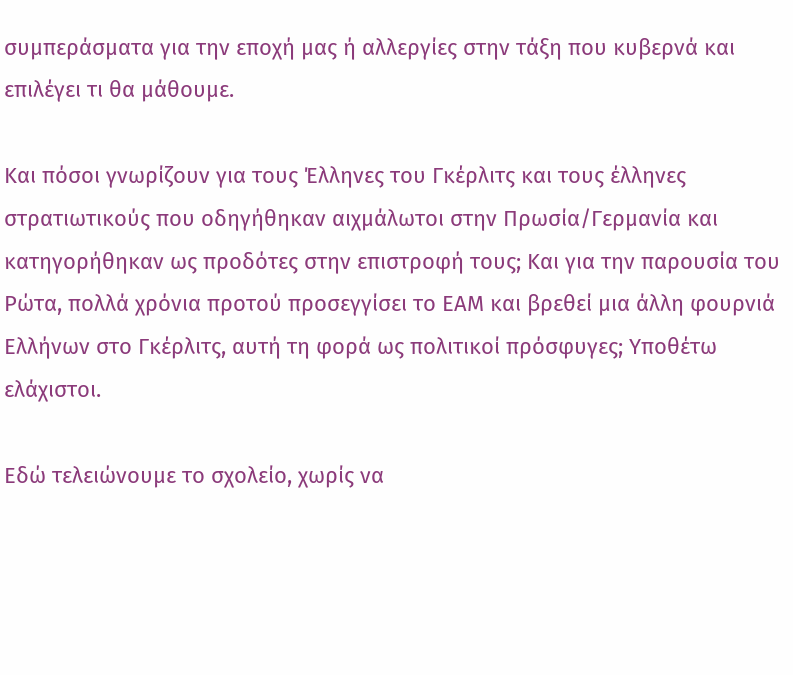συμπεράσματα για την εποχή μας ή αλλεργίες στην τάξη που κυβερνά και επιλέγει τι θα μάθουμε.

Και πόσοι γνωρίζουν για τους Έλληνες του Γκέρλιτς και τους έλληνες στρατιωτικούς που οδηγήθηκαν αιχμάλωτοι στην Πρωσία/Γερμανία και κατηγορήθηκαν ως προδότες στην επιστροφή τους; Και για την παρουσία του Ρώτα, πολλά χρόνια προτού προσεγγίσει το ΕΑΜ και βρεθεί μια άλλη φουρνιά Ελλήνων στο Γκέρλιτς, αυτή τη φορά ως πολιτικοί πρόσφυγες; Υποθέτω ελάχιστοι.

Εδώ τελειώνουμε το σχολείο, χωρίς να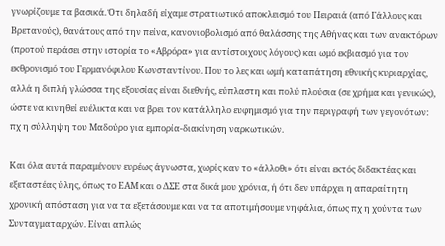γνωρίζουμε τα βασικά. Ότι δηλαδή είχαμε στρατιωτικό αποκλεισμό του Πειραιά (από Γάλλους και Βρετανούς), θανάτους από την πείνα, κανονιοβολισμό από θαλάσσης της Αθήνας και των ανακτόρων (προτού περάσει στην ιστορία το «Αβρόρα» για αντίστοιχους λόγους) και ωμό εκβιασμό για τον εκθρονισμό του Γερμανόφιλου Κωνσταντίνου. Που το λες και ωμή καταπάτηση εθνικής κυριαρχίας, αλλά η διπλή γλώσσα της εξουσίας είναι διεθνής, εύπλαστη και πολύ πλούσια (σε χρήμα και γενικώς), ώστε να κινηθεί ευέλικτα και να βρει τον κατάλληλο ευφημισμό για την περιγραφή των γεγονότων: πχ η σύλληψη του Μαδούρο για εμπορία-διακίνηση ναρκωτικών.

Και όλα αυτά παραμένουν ευρέως άγνωστα, χωρίς καν το «άλλοθι» ότι είναι εκτός διδακτέας και εξεταστέας ύλης, όπως το ΕΑΜ και ο ΔΣΕ στα δικά μου χρόνια, ή ότι δεν υπάρχει η απαραίτητη χρονική απόσταση για να τα εξετάσουμε και να τα αποτιμήσουμε νηφάλια, όπως πχ η χούντα των Συνταγματαρχών. Είναι απλώς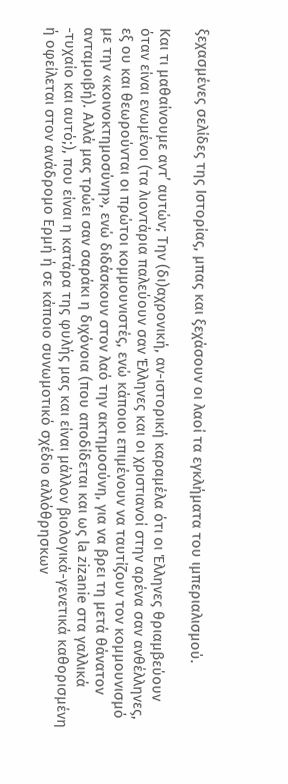ξεχασμένες σελίδες της Ιστορίας, μπας και ξεχάσουν οι λαοί τα εγκλήματα του ιμπεριαλισμού.

Και τι μαθαίνουμε αντ’ αυτών; Την (δι)αχρονική, αν-ιστορική καραμέλα ότι οι Έλληνες θριαμβεύουν όταν είναι ενωμένοι (τα λιοντάρια παλεύουν σαν Έλληνες και οι χριστιανοί στην αρένα σαν ανθέλληνες, εξ ου και θεωρούνται οι πρώτοι κομμουνιστές, ενώ κάποιοι επιμένουν να ταυτίζουν τον κομμουνισμό με την «κοινοκτημοσύνη», ενώ διδάσκουν στον λαό την ακτημοσύνη, για να βρει τη μετά θάνατον ανταμοιβή). Αλλά μας τρώει σαν σαράκι η διχόνοια (που αποδίδεται και ως la zizanie στα γαλλικά -τυχαίο και αυτό;), που είναι η κατάρα της φυλής μας και είναι μάλλον βιολογικά-γενετικά καθορισμένη ή οφείλεται στον ανάδρομο Ερμή ή σε κάποιο συνωμοτικό σχέδιο αλλόθρησκων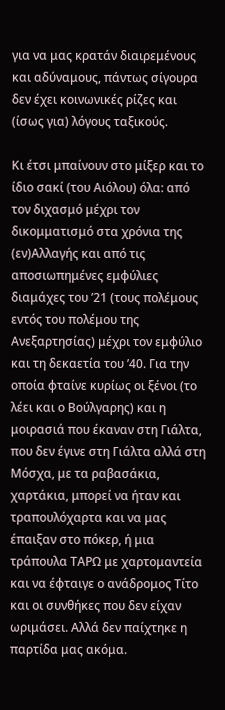για να μας κρατάν διαιρεμένους και αδύναμους, πάντως σίγουρα δεν έχει κοινωνικές ρίζες και (ίσως για) λόγους ταξικούς.

Κι έτσι μπαίνουν στο μίξερ και το ίδιο σακί (του Αιόλου) όλα: από τον διχασμό μέχρι τον δικομματισμό στα χρόνια της (εν)Αλλαγής και από τις αποσιωπημένες εμφύλιες διαμάχες του ’21 (τους πολέμους εντός του πολέμου της Ανεξαρτησίας) μέχρι τον εμφύλιο και τη δεκαετία του ’40. Για την οποία φταίνε κυρίως οι ξένοι (το λέει και ο Βούλγαρης) και η μοιρασιά που έκαναν στη Γιάλτα, που δεν έγινε στη Γιάλτα αλλά στη Μόσχα, με τα ραβασάκια, χαρτάκια, μπορεί να ήταν και τραπουλόχαρτα και να μας έπαιξαν στο πόκερ, ή μια τράπουλα ΤΑΡΩ με χαρτομαντεία και να έφταιγε ο ανάδρομος Τίτο και οι συνθήκες που δεν είχαν ωριμάσει. Αλλά δεν παίχτηκε η παρτίδα μας ακόμα.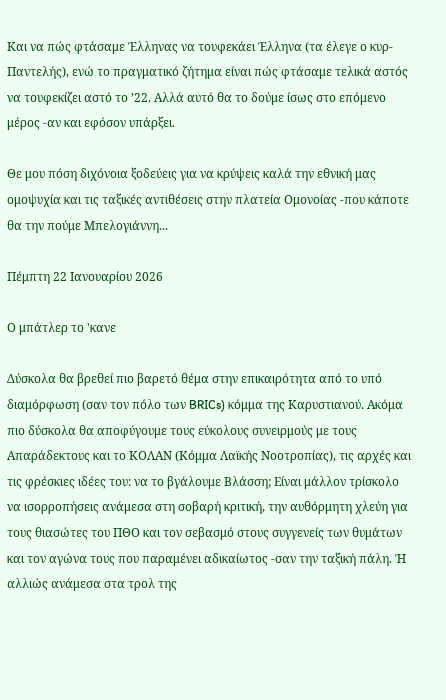Και να πώς φτάσαμε Έλληνας να τουφεκάει Έλληνα (τα έλεγε ο κυρ-Παντελής), ενώ το πραγματικό ζήτημα είναι πώς φτάσαμε τελικά αστός να τουφεκίζει αστό το ’22. Αλλά αυτό θα το δούμε ίσως στο επόμενο μέρος -αν και εφόσον υπάρξει.

Θε μου πόση διχόνοια ξοδεύεις για να κρύψεις καλά την εθνική μας ομοψυχία και τις ταξικές αντιθέσεις στην πλατεία Ομονοίας -που κάποτε θα την πούμε Μπελογιάννη...

Πέμπτη 22 Ιανουαρίου 2026

Ο μπάτλερ το 'κανε

Δύσκολα θα βρεθεί πιο βαρετό θέμα στην επικαιρότητα από το υπό διαμόρφωση (σαν τον πόλο των BRICs) κόμμα της Καρυστιανού. Ακόμα πιο δύσκολα θα αποφύγουμε τους εύκολους συνειρμούς με τους Απαράδεκτους και το ΚΟΛΑΝ (Κόμμα Λαϊκής Νοοτροπίας), τις αρχές και τις φρέσκιες ιδέες του: να το βγάλουμε Βλάσση; Είναι μάλλον τρίσκολο να ισορροπήσεις ανάμεσα στη σοβαρή κριτική, την αυθόρμητη χλεύη για τους θιασώτες του ΠΘΟ και τον σεβασμό στους συγγενείς των θυμάτων και τον αγώνα τους που παραμένει αδικαίωτος -σαν την ταξική πάλη. Ή αλλιώς ανάμεσα στα τρολ της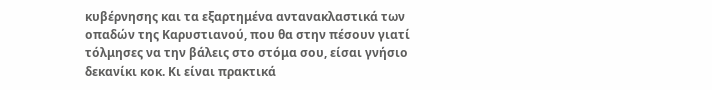κυβέρνησης και τα εξαρτημένα αντανακλαστικά των οπαδών της Καρυστιανού, που θα στην πέσουν γιατί τόλμησες να την βάλεις στο στόμα σου, είσαι γνήσιο δεκανίκι κοκ. Κι είναι πρακτικά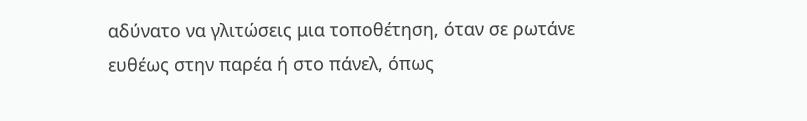αδύνατο να γλιτώσεις μια τοποθέτηση, όταν σε ρωτάνε ευθέως στην παρέα ή στο πάνελ, όπως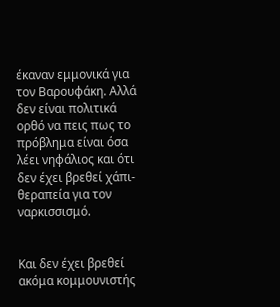έκαναν εμμονικά για τον Βαρουφάκη. Αλλά δεν είναι πολιτικά ορθό να πεις πως το πρόβλημα είναι όσα λέει νηφάλιος και ότι δεν έχει βρεθεί χάπι-θεραπεία για τον ναρκισσισμό.


Και δεν έχει βρεθεί ακόμα κομμουνιστής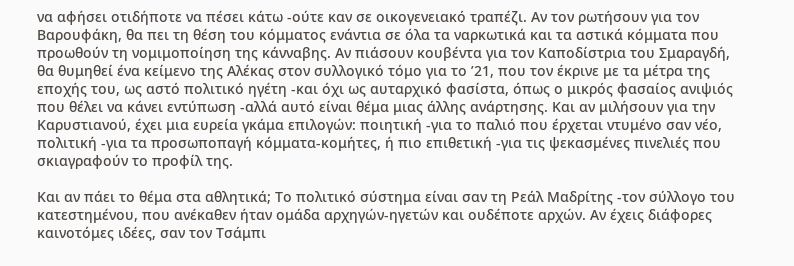να αφήσει οτιδήποτε να πέσει κάτω -ούτε καν σε οικογενειακό τραπέζι. Αν τον ρωτήσουν για τον Βαρουφάκη, θα πει τη θέση του κόμματος ενάντια σε όλα τα ναρκωτικά και τα αστικά κόμματα που προωθούν τη νομιμοποίηση της κάνναβης. Αν πιάσουν κουβέντα για τον Καποδίστρια του Σμαραγδή, θα θυμηθεί ένα κείμενο της Αλέκας στον συλλογικό τόμο για το ’21, που τον έκρινε με τα μέτρα της εποχής του, ως αστό πολιτικό ηγέτη -και όχι ως αυταρχικό φασίστα, όπως ο μικρός φασαίος ανιψιός που θέλει να κάνει εντύπωση -αλλά αυτό είναι θέμα μιας άλλης ανάρτησης. Και αν μιλήσουν για την Καρυστιανού, έχει μια ευρεία γκάμα επιλογών: ποιητική -για το παλιό που έρχεται ντυμένο σαν νέο, πολιτική -για τα προσωποπαγή κόμματα-κομήτες, ή πιο επιθετική -για τις ψεκασμένες πινελιές που σκιαγραφούν το προφίλ της.

Και αν πάει το θέμα στα αθλητικά; Το πολιτικό σύστημα είναι σαν τη Ρεάλ Μαδρίτης -τον σύλλογο του κατεστημένου, που ανέκαθεν ήταν ομάδα αρχηγών-ηγετών και ουδέποτε αρχών. Αν έχεις διάφορες καινοτόμες ιδέες, σαν τον Τσάμπι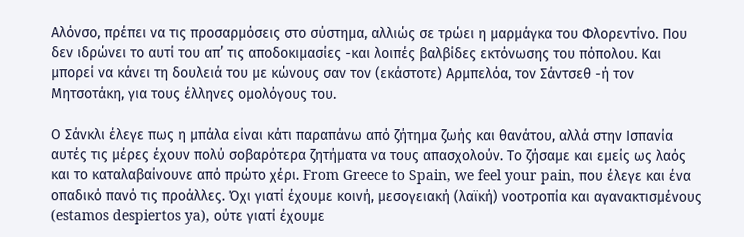Αλόνσο, πρέπει να τις προσαρμόσεις στο σύστημα, αλλιώς σε τρώει η μαρμάγκα του Φλορεντίνο. Που δεν ιδρώνει το αυτί του απ’ τις αποδοκιμασίες -και λοιπές βαλβίδες εκτόνωσης του πόπολου. Και μπορεί να κάνει τη δουλειά του με κώνους σαν τον (εκάστοτε) Αρμπελόα, τον Σάντσεθ -ή τον Μητσοτάκη, για τους έλληνες ομολόγους του.

Ο Σάνκλι έλεγε πως η μπάλα είναι κάτι παραπάνω από ζήτημα ζωής και θανάτου, αλλά στην Ισπανία αυτές τις μέρες έχουν πολύ σοβαρότερα ζητήματα να τους απασχολούν. Το ζήσαμε και εμείς ως λαός και το καταλαβαίνουνε από πρώτο χέρι. From Greece to Spain, we feel your pain, που έλεγε και ένα οπαδικό πανό τις προάλλες. Όχι γιατί έχουμε κοινή, μεσογειακή (λαϊκή) νοοτροπία και αγανακτισμένους (estamos despiertos ya), ούτε γιατί έχουμε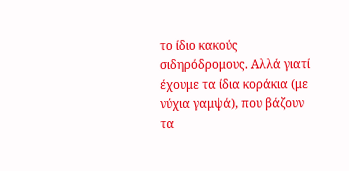το ίδιο κακούς σιδηρόδρομους. Αλλά γιατί έχουμε τα ίδια κοράκια (με νύχια γαμψά), που βάζουν τα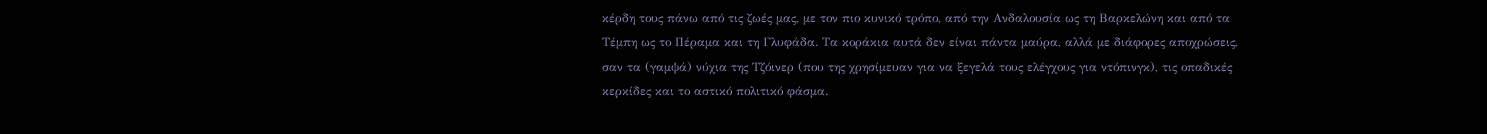κέρδη τους πάνω από τις ζωές μας, με τον πιο κυνικό τρόπο, από την Ανδαλουσία ως τη Βαρκελώνη και από τα Τέμπη ως το Πέραμα και τη Γλυφάδα. Τα κοράκια αυτά δεν είναι πάντα μαύρα, αλλά με διάφορες αποχρώσεις, σαν τα (γαμψά) νύχια της Τζόινερ (που της χρησίμευαν για να ξεγελά τους ελέγχους για ντόπινγκ), τις οπαδικές κερκίδες και το αστικό πολιτικό φάσμα.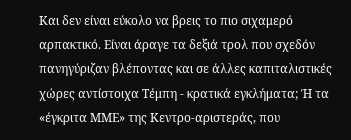Και δεν είναι εύκολο να βρεις το πιο σιχαμερό αρπακτικό. Είναι άραγε τα δεξιά τρολ που σχεδόν πανηγύριζαν βλέποντας και σε άλλες καπιταλιστικές χώρες αντίστοιχα Τέμπη - κρατικά εγκλήματα; Ή τα «έγκριτα ΜΜΕ» της Κεντρο-αριστεράς, που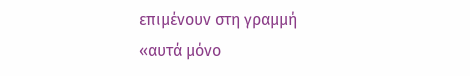επιμένουν στη γραμμή «αυτά μόνο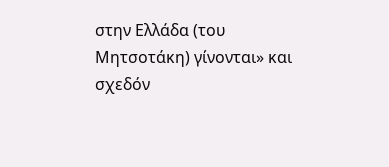στην Ελλάδα (του Μητσοτάκη) γίνονται» και σχεδόν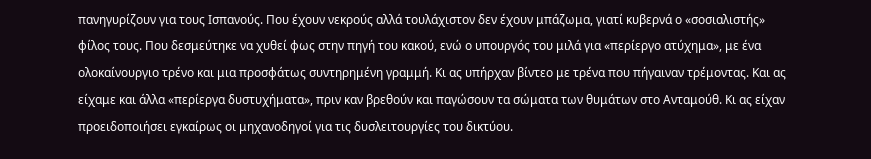πανηγυρίζουν για τους Ισπανούς. Που έχουν νεκρούς αλλά τουλάχιστον δεν έχουν μπάζωμα, γιατί κυβερνά ο «σοσιαλιστής» φίλος τους. Που δεσμεύτηκε να χυθεί φως στην πηγή του κακού, ενώ ο υπουργός του μιλά για «περίεργο ατύχημα», με ένα ολοκαίνουργιο τρένο και μια προσφάτως συντηρημένη γραμμή. Κι ας υπήρχαν βίντεο με τρένα που πήγαιναν τρέμοντας. Και ας είχαμε και άλλα «περίεργα δυστυχήματα», πριν καν βρεθούν και παγώσουν τα σώματα των θυμάτων στο Ανταμούθ. Κι ας είχαν προειδοποιήσει εγκαίρως οι μηχανοδηγοί για τις δυσλειτουργίες του δικτύου.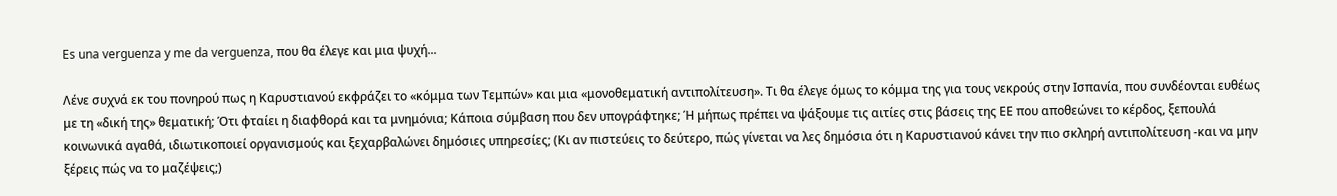Es una verguenza y me da verguenza, που θα έλεγε και μια ψυχή...

Λένε συχνά εκ του πονηρού πως η Καρυστιανού εκφράζει το «κόμμα των Τεμπών» και μια «μονοθεματική αντιπολίτευση». Τι θα έλεγε όμως το κόμμα της για τους νεκρούς στην Ισπανία, που συνδέονται ευθέως με τη «δική της» θεματική; Ότι φταίει η διαφθορά και τα μνημόνια; Κάποια σύμβαση που δεν υπογράφτηκε; Ή μήπως πρέπει να ψάξουμε τις αιτίες στις βάσεις της ΕΕ που αποθεώνει το κέρδος, ξεπουλά κοινωνικά αγαθά, ιδιωτικοποιεί οργανισμούς και ξεχαρβαλώνει δημόσιες υπηρεσίες; (Κι αν πιστεύεις το δεύτερο, πώς γίνεται να λες δημόσια ότι η Καρυστιανού κάνει την πιο σκληρή αντιπολίτευση -και να μην ξέρεις πώς να το μαζέψεις;)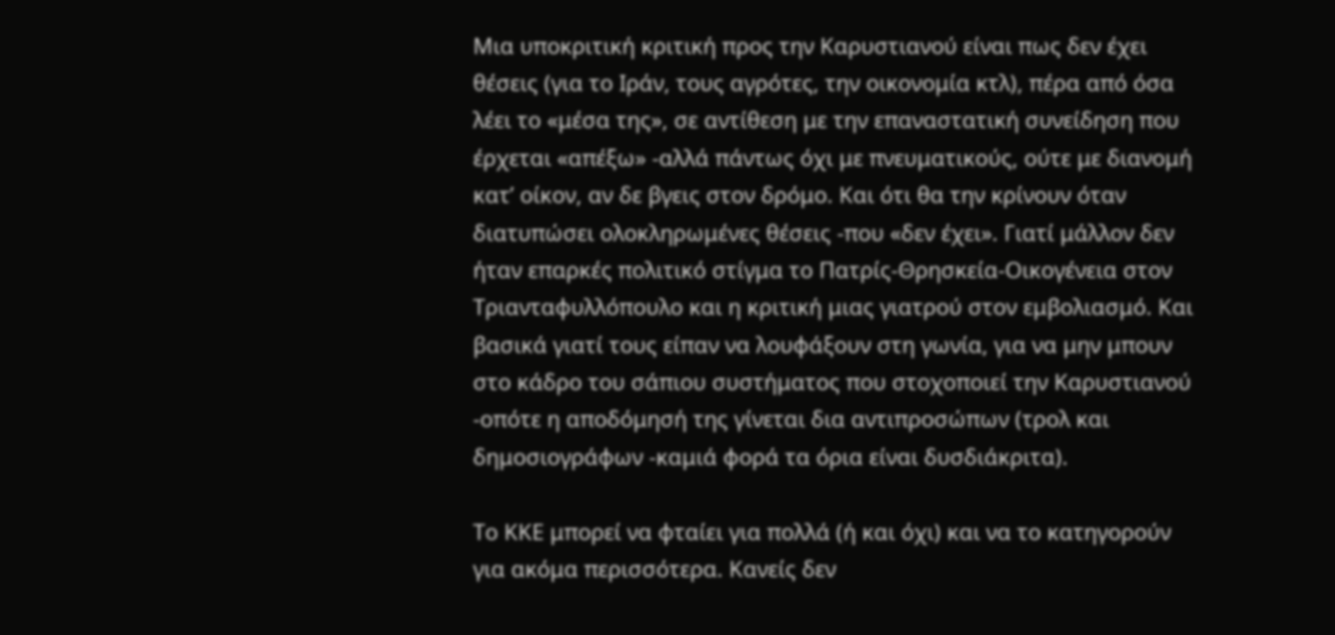Μια υποκριτική κριτική προς την Καρυστιανού είναι πως δεν έχει θέσεις (για το Ιράν, τους αγρότες, την οικονομία κτλ), πέρα από όσα λέει το «μέσα της», σε αντίθεση με την επαναστατική συνείδηση που έρχεται «απέξω» -αλλά πάντως όχι με πνευματικούς, ούτε με διανομή κατ’ οίκον, αν δε βγεις στον δρόμο. Και ότι θα την κρίνουν όταν διατυπώσει ολοκληρωμένες θέσεις -που «δεν έχει». Γιατί μάλλον δεν ήταν επαρκές πολιτικό στίγμα το Πατρίς-Θρησκεία-Οικογένεια στον Τριανταφυλλόπουλο και η κριτική μιας γιατρού στον εμβολιασμό. Και βασικά γιατί τους είπαν να λουφάξουν στη γωνία, για να μην μπουν στο κάδρο του σάπιου συστήματος που στοχοποιεί την Καρυστιανού -οπότε η αποδόμησή της γίνεται δια αντιπροσώπων (τρολ και δημοσιογράφων -καμιά φορά τα όρια είναι δυσδιάκριτα).

Το ΚΚΕ μπορεί να φταίει για πολλά (ή και όχι) και να το κατηγορούν για ακόμα περισσότερα. Κανείς δεν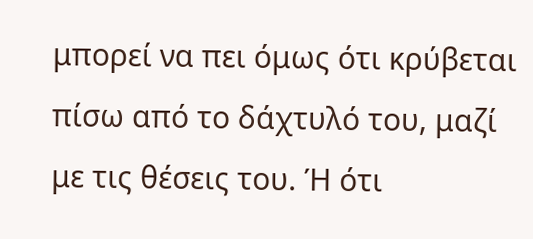μπορεί να πει όμως ότι κρύβεται πίσω από το δάχτυλό του, μαζί με τις θέσεις του. Ή ότι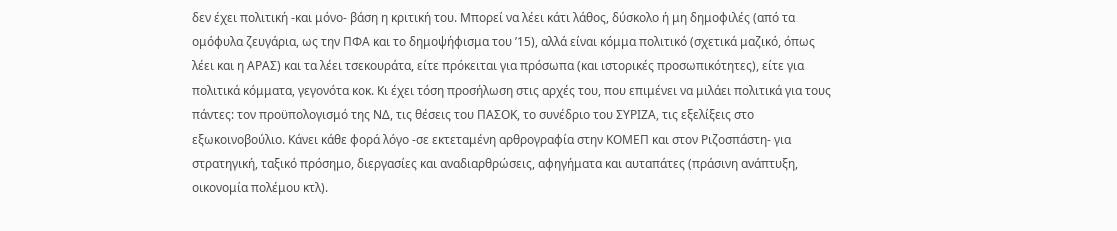δεν έχει πολιτική -και μόνο- βάση η κριτική του. Μπορεί να λέει κάτι λάθος, δύσκολο ή μη δημοφιλές (από τα ομόφυλα ζευγάρια, ως την ΠΦΑ και το δημοψήφισμα του ’15), αλλά είναι κόμμα πολιτικό (σχετικά μαζικό, όπως λέει και η ΑΡΑΣ) και τα λέει τσεκουράτα, είτε πρόκειται για πρόσωπα (και ιστορικές προσωπικότητες), είτε για πολιτικά κόμματα, γεγονότα κοκ. Κι έχει τόση προσήλωση στις αρχές του, που επιμένει να μιλάει πολιτικά για τους πάντες: τον προϋπολογισμό της ΝΔ, τις θέσεις του ΠΑΣΟΚ, το συνέδριο του ΣΥΡΙΖΑ, τις εξελίξεις στο εξωκοινοβούλιο. Κάνει κάθε φορά λόγο -σε εκτεταμένη αρθρογραφία στην ΚΟΜΕΠ και στον Ριζοσπάστη- για στρατηγική, ταξικό πρόσημο, διεργασίες και αναδιαρθρώσεις, αφηγήματα και αυταπάτες (πράσινη ανάπτυξη, οικονομία πολέμου κτλ).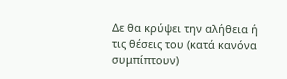Δε θα κρύψει την αλήθεια ή τις θέσεις του (κατά κανόνα συμπίπτουν)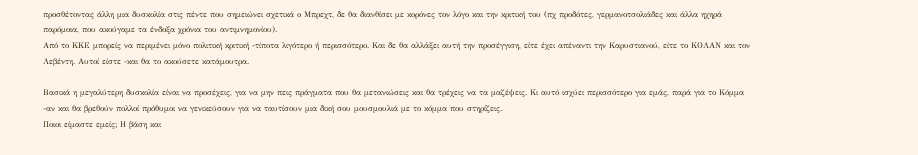προσθέτοντας άλλη μια δυσκολία στις πέντε που σημειώνει σχετικά ο Μπρεχτ, δε θα διανθίσει με κορόνες τον λόγο και την κριτική του (πχ προδότες, γερμανοτσολιάδες και άλλα ηχηρά παρόμοια, που ακούγαμε τα ένδοξα χρόνια του αντιμνημονίου).
Από το ΚΚΕ μπορείς να περιμένει μόνο πολιτική κριτική -τίποτα λιγότερο ή περισσότερο. Και δε θα αλλάξει αυτή την προσέγγιση, είτε έχει απέναντι την Καρυστιανού, είτε το ΚΟΛΑΝ και τον Λεβέντη. Αυτοί είστε -και θα το ακούσετε κατάμουτρα.

Βασικά η μεγαλύτερη δυσκολία είναι να προσέχεις, για να μην πεις πράγματα που θα μετανιώσεις και θα τρέχεις να τα μαζέψεις. Κι αυτό ισχύει περισσότερο για εμάς, παρά για το Κόμμα -αν και θα βρεθούν πολλοί πρόθυμοι να γενικεύσουν για να ταυτίσουν μια δική σου μουσμουλιά με το κόμμα που στηρίζεις.
Ποιοι είμαστε εμείς; Η βάση και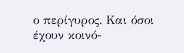ο περίγυρος. Και όσοι έχουν κοινό-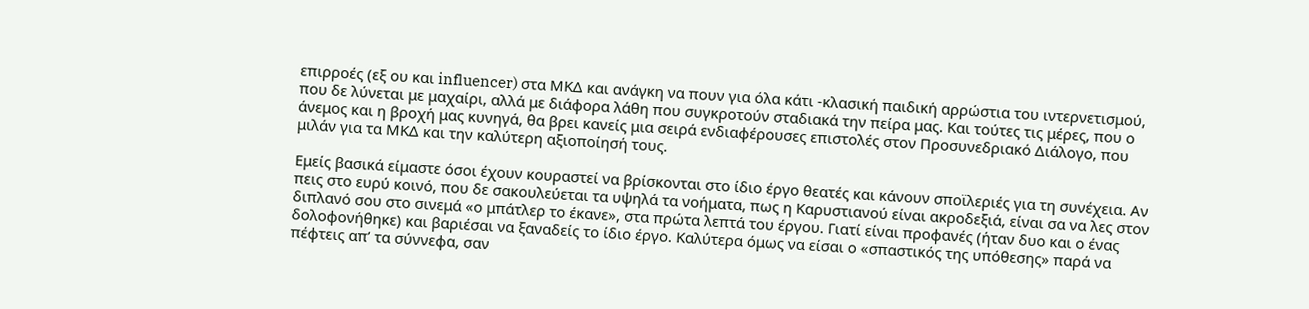επιρροές (εξ ου και influencer) στα ΜΚΔ και ανάγκη να πουν για όλα κάτι -κλασική παιδική αρρώστια του ιντερνετισμού, που δε λύνεται με μαχαίρι, αλλά με διάφορα λάθη που συγκροτούν σταδιακά την πείρα μας. Και τούτες τις μέρες, που ο άνεμος και η βροχή μας κυνηγά, θα βρει κανείς μια σειρά ενδιαφέρουσες επιστολές στον Προσυνεδριακό Διάλογο, που μιλάν για τα ΜΚΔ και την καλύτερη αξιοποίησή τους.

Εμείς βασικά είμαστε όσοι έχουν κουραστεί να βρίσκονται στο ίδιο έργο θεατές και κάνουν σποϊλεριές για τη συνέχεια. Αν πεις στο ευρύ κοινό, που δε σακουλεύεται τα υψηλά τα νοήματα, πως η Καρυστιανού είναι ακροδεξιά, είναι σα να λες στον διπλανό σου στο σινεμά «ο μπάτλερ το έκανε», στα πρώτα λεπτά του έργου. Γιατί είναι προφανές (ήταν δυο και ο ένας δολοφονήθηκε) και βαριέσαι να ξαναδείς το ίδιο έργο. Καλύτερα όμως να είσαι ο «σπαστικός της υπόθεσης» παρά να πέφτεις απ’ τα σύννεφα, σαν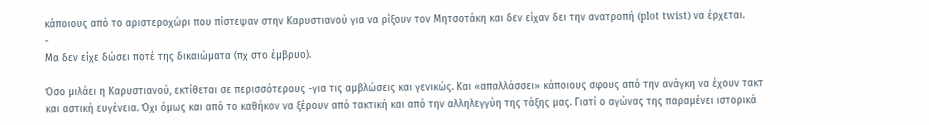κάποιους από το αριστεροχώρι που πίστεψαν στην Καρυστιανού για να ρίξουν τον Μητσοτάκη και δεν είχαν δει την ανατροπή (plot twist) να έρχεται.
-
Μα δεν είχε δώσει ποτέ της δικαιώματα (πχ στο έμβρυο).

Όσο μιλάει η Καρυστιανού, εκτίθεται σε περισσότερους -για τις αμβλώσεις και γενικώς. Και «απαλλάσσει» κάποιους σφους από την ανάγκη να έχουν τακτ και αστική ευγένεια. Όχι όμως και από το καθήκον να ξέρουν από τακτική και από την αλληλεγγύη της τάξης μας. Γιατί ο αγώνας της παραμένει ιστορικά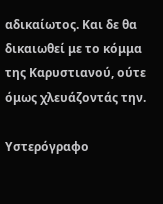αδικαίωτος. Και δε θα δικαιωθεί με το κόμμα της Καρυστιανού, ούτε όμως χλευάζοντάς την.

Υστερόγραφο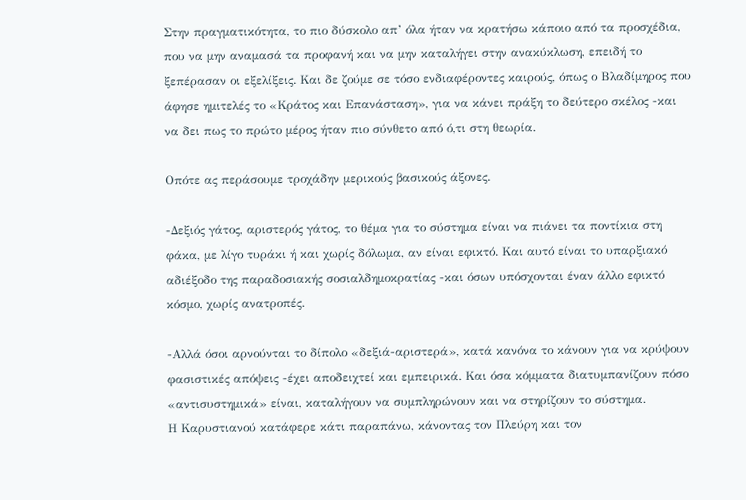Στην πραγματικότητα, το πιο δύσκολο απ’ όλα ήταν να κρατήσω κάποιο από τα προσχέδια, που να μην αναμασά τα προφανή και να μην καταλήγει στην ανακύκλωση, επειδή το ξεπέρασαν οι εξελίξεις. Και δε ζούμε σε τόσο ενδιαφέροντες καιρούς, όπως ο Βλαδίμηρος που άφησε ημιτελές το «Κράτος και Επανάσταση», για να κάνει πράξη το δεύτερο σκέλος -και να δει πως το πρώτο μέρος ήταν πιο σύνθετο από ό,τι στη θεωρία.

Οπότε ας περάσουμε τροχάδην μερικούς βασικούς άξονες.

-Δεξιός γάτος, αριστερός γάτος, το θέμα για το σύστημα είναι να πιάνει τα ποντίκια στη φάκα, με λίγο τυράκι ή και χωρίς δόλωμα, αν είναι εφικτό. Και αυτό είναι το υπαρξιακό αδιέξοδο της παραδοσιακής σοσιαλδημοκρατίας -και όσων υπόσχονται έναν άλλο εφικτό κόσμο, χωρίς ανατροπές.

-Αλλά όσοι αρνούνται το δίπολο «δεξιά-αριστερά», κατά κανόνα το κάνουν για να κρύψουν φασιστικές απόψεις -έχει αποδειχτεί και εμπειρικά. Και όσα κόμματα διατυμπανίζουν πόσο «αντισυστημικά» είναι, καταλήγουν να συμπληρώνουν και να στηρίζουν το σύστημα.
Η Καρυστιανού κατάφερε κάτι παραπάνω, κάνοντας τον Πλεύρη και τον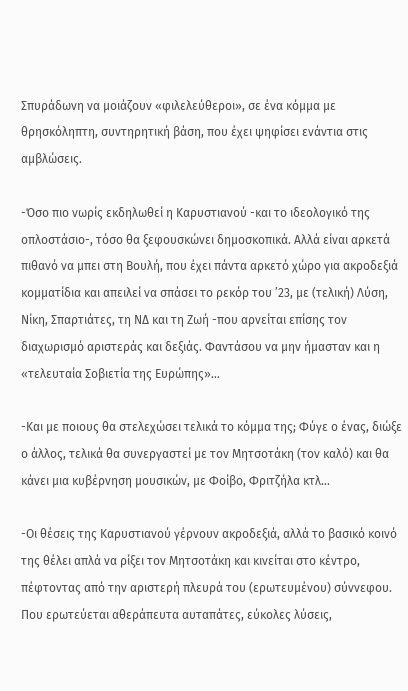Σπυράδωνη να μοιάζουν «φιλελεύθεροι», σε ένα κόμμα με θρησκόληπτη, συντηρητική βάση, που έχει ψηφίσει ενάντια στις αμβλώσεις.

-Όσο πιο νωρίς εκδηλωθεί η Καρυστιανού -και το ιδεολογικό της οπλοστάσιο-, τόσο θα ξεφουσκώνει δημοσκοπικά. Αλλά είναι αρκετά πιθανό να μπει στη Βουλή, που έχει πάντα αρκετό χώρο για ακροδεξιά κομματίδια και απειλεί να σπάσει το ρεκόρ του ’23, με (τελική) Λύση, Νίκη, Σπαρτιάτες, τη ΝΔ και τη Ζωή -που αρνείται επίσης τον διαχωρισμό αριστεράς και δεξιάς. Φαντάσου να μην ήμασταν και η «τελευταία Σοβιετία της Ευρώπης»...

-Και με ποιους θα στελεχώσει τελικά το κόμμα της; Φύγε ο ένας, διώξε ο άλλος, τελικά θα συνεργαστεί με τον Μητσοτάκη (τον καλό) και θα κάνει μια κυβέρνηση μουσικών, με Φοίβο, Φριτζήλα κτλ...

-Οι θέσεις της Καρυστιανού γέρνουν ακροδεξιά, αλλά το βασικό κοινό της θέλει απλά να ρίξει τον Μητσοτάκη και κινείται στο κέντρο, πέφτοντας από την αριστερή πλευρά του (ερωτευμένου) σύννεφου. Που ερωτεύεται αθεράπευτα αυταπάτες, εύκολες λύσεις,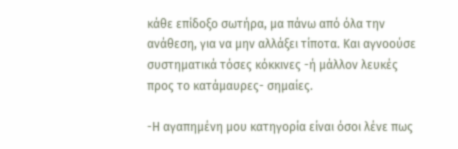κάθε επίδοξο σωτήρα, μα πάνω από όλα την ανάθεση, για να μην αλλάξει τίποτα. Και αγνοούσε συστηματικά τόσες κόκκινες -ή μάλλον λευκές προς το κατάμαυρες- σημαίες.

-Η αγαπημένη μου κατηγορία είναι όσοι λένε πως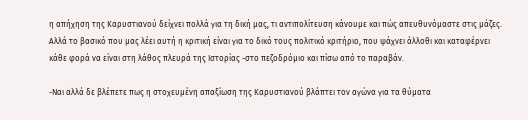η απήχηση της Καρυστιανού δείχνει πολλά για τη δική μας, τι αντιπολίτευση κάνουμε και πώς απευθυνόμαστε στις μάζες. Αλλά το βασικό που μας λέει αυτή η κριτική είναι για το δικό τους πολιτικό κριτήριο, που ψάχνει άλλοθι και καταφέρνει κάθε φορά να είναι στη λάθος πλευρά της Ιστορίας -στο πεζοδρόμιο και πίσω από το παραβάν.

-Ναι αλλά δε βλέπετε πως η στοχευμένη απαξίωση της Καρυστιανού βλάπτει τον αγώνα για τα θύματα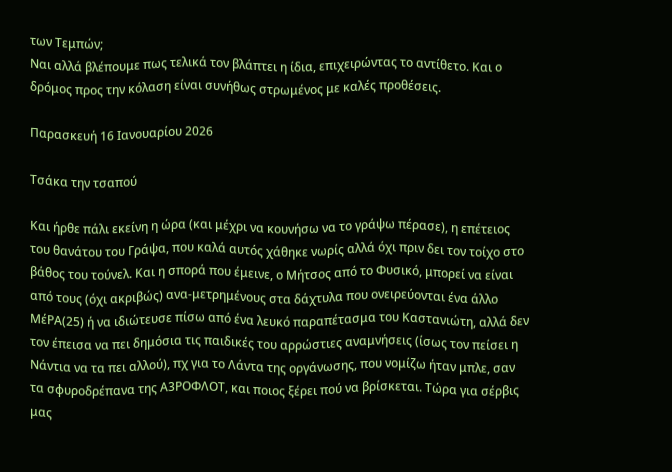των Τεμπών;
Ναι αλλά βλέπουμε πως τελικά τον βλάπτει η ίδια, επιχειρώντας το αντίθετο. Και ο δρόμος προς την κόλαση είναι συνήθως στρωμένος με καλές προθέσεις.

Παρασκευή 16 Ιανουαρίου 2026

Τσάκα την τσαπού

Και ήρθε πάλι εκείνη η ώρα (και μέχρι να κουνήσω να το γράψω πέρασε), η επέτειος του θανάτου του Γράψα, που καλά αυτός χάθηκε νωρίς αλλά όχι πριν δει τον τοίχο στο βάθος του τούνελ. Και η σπορά που έμεινε, ο Μήτσος από το Φυσικό, μπορεί να είναι από τους (όχι ακριβώς) ανα-μετρημένους στα δάχτυλα που ονειρεύονται ένα άλλο ΜέΡΑ(25) ή να ιδιώτευσε πίσω από ένα λευκό παραπέτασμα του Καστανιώτη, αλλά δεν τον έπεισα να πει δημόσια τις παιδικές του αρρώστιες αναμνήσεις (ίσως τον πείσει η Νάντια να τα πει αλλού), πχ για το Λάντα της οργάνωσης, που νομίζω ήταν μπλε, σαν τα σφυροδρέπανα της Α3ΡΟΦΛΟΤ, και ποιος ξέρει πού να βρίσκεται. Τώρα για σέρβις μας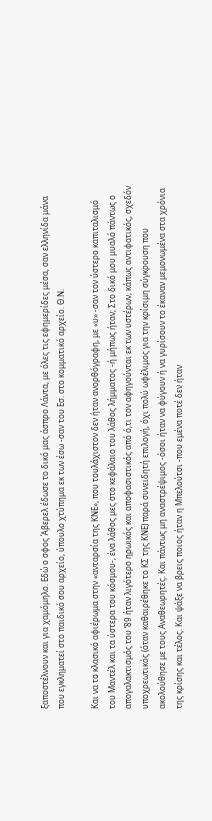ξαποστέλνουν και για χαμόμηλο. Εδώ ο σφος Άβερελ έδωσε το δικό μας άσπρο Λάντα, με όλες τις εφημερίδες μέσα, σαν ελληνίδα μάνα που εγκληματεί στο παιδικό σου αρχείο, ύπουλο χτύπημα εκ των έσω -σαν του Εσ. στο κομματικό αρχείο. Θ.Ν.

Και να το κλασικό αφιέρωμα στην «ανταρσία της ΚΝΕ», που τουλάχιστον δεν ήταν ανορθόγραφη, με «υ» -σαν τον ύστερο καπιταλισμό του Μαντέλ και τα ύστερα του κόσμου-, ένα λάθος μες στο κεφάλαιο του λάθος λήμματος -ή μήπως ήταν; Στο δικό μου μυαλό πάντως ο απογαλακτισμός του ’89 ήταν λιγότερο ηρωικός και αποφασιστικός από ό,τι τον αφηγούνται εκ των υστέρων, κάπως αντιφατικός, σχεδόν υποχρεωτικός (όταν καθαιρέθηκε το ΚΣ της ΚΝΕ) παρά συνειδητή επιλογή, όχι πολύ ωφέλιμος για την κρίσιμη σύγκρουση που ακολούθησε με τους Αναθεωρητές. Και πάντως μη αναστρέψιμος -όσοι ήταν να φύγουν ή να γυρίσουν το έκαναν μεμονωμένα στα χρόνια της κρίσης και τέλος. Και ψάξε να βρεις ποιος ήταν η Μπελούτσι -που εμένα ποτέ δεν ήταν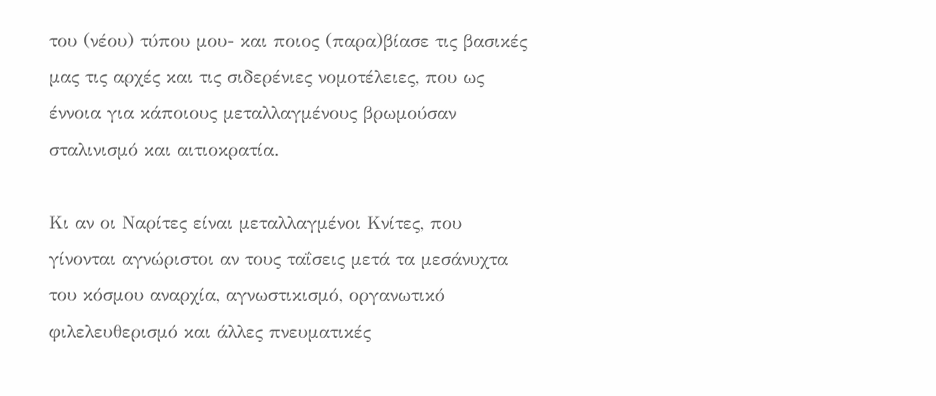του (νέου) τύπου μου- και ποιος (παρα)βίασε τις βασικές μας τις αρχές και τις σιδερένιες νομοτέλειες, που ως έννοια για κάποιους μεταλλαγμένους βρωμούσαν σταλινισμό και αιτιοκρατία.

Κι αν οι Ναρίτες είναι μεταλλαγμένοι Κνίτες, που γίνονται αγνώριστοι αν τους ταΐσεις μετά τα μεσάνυχτα του κόσμου αναρχία, αγνωστικισμό, οργανωτικό φιλελευθερισμό και άλλες πνευματικές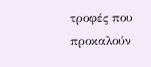τροφές που προκαλούν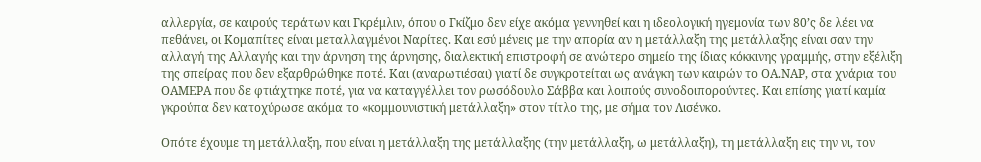αλλεργία, σε καιρούς τεράτων και Γκρέμλιν, όπου ο Γκίζμο δεν είχε ακόμα γεννηθεί και η ιδεολογική ηγεμονία των 80’ς δε λέει να πεθάνει, οι Κομαπίτες είναι μεταλλαγμένοι Ναρίτες. Και εσύ μένεις με την απορία αν η μετάλλαξη της μετάλλαξης είναι σαν την αλλαγή της Αλλαγής και την άρνηση της άρνησης, διαλεκτική επιστροφή σε ανώτερο σημείο της ίδιας κόκκινης γραμμής, στην εξέλιξη της σπείρας που δεν εξαρθρώθηκε ποτέ. Και (αναρωτιέσαι) γιατί δε συγκροτείται ως ανάγκη των καιρών το ΟΑ.ΝΑΡ, στα χνάρια του ΟΑΜΕΡΑ που δε φτιάχτηκε ποτέ, για να καταγγέλλει τον ρωσόδουλο Σάββα και λοιπούς συνοδοιπορούντες. Και επίσης γιατί καμία γκρούπα δεν κατοχύρωσε ακόμα το «κομμουνιστική μετάλλαξη» στον τίτλο της, με σήμα τον Λισένκο.

Οπότε έχουμε τη μετάλλαξη, που είναι η μετάλλαξη της μετάλλαξης (την μετάλλαξη, ω μετάλλαξη), τη μετάλλαξη εις την νι, τον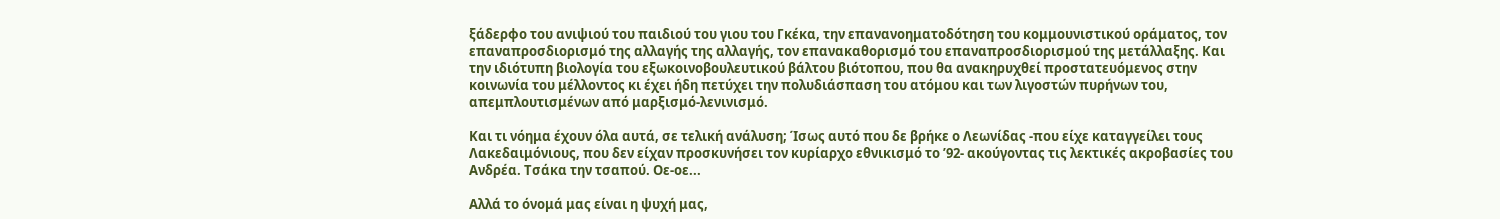ξάδερφο του ανιψιού του παιδιού του γιου του Γκέκα, την επανανοηματοδότηση του κομμουνιστικού οράματος, τον επαναπροσδιορισμό της αλλαγής της αλλαγής, τον επανακαθορισμό του επαναπροσδιορισμού της μετάλλαξης. Και την ιδιότυπη βιολογία του εξωκοινοβουλευτικού βάλτου βιότοπου, που θα ανακηρυχθεί προστατευόμενος στην κοινωνία του μέλλοντος κι έχει ήδη πετύχει την πολυδιάσπαση του ατόμου και των λιγοστών πυρήνων του, απεμπλουτισμένων από μαρξισμό-λενινισμό.

Και τι νόημα έχουν όλα αυτά, σε τελική ανάλυση; Ίσως αυτό που δε βρήκε ο Λεωνίδας -που είχε καταγγείλει τους Λακεδαιμόνιους, που δεν είχαν προσκυνήσει τον κυρίαρχο εθνικισμό το ’92- ακούγοντας τις λεκτικές ακροβασίες του Ανδρέα. Τσάκα την τσαπού. Οε-οε...

Αλλά το όνομά μας είναι η ψυχή μας,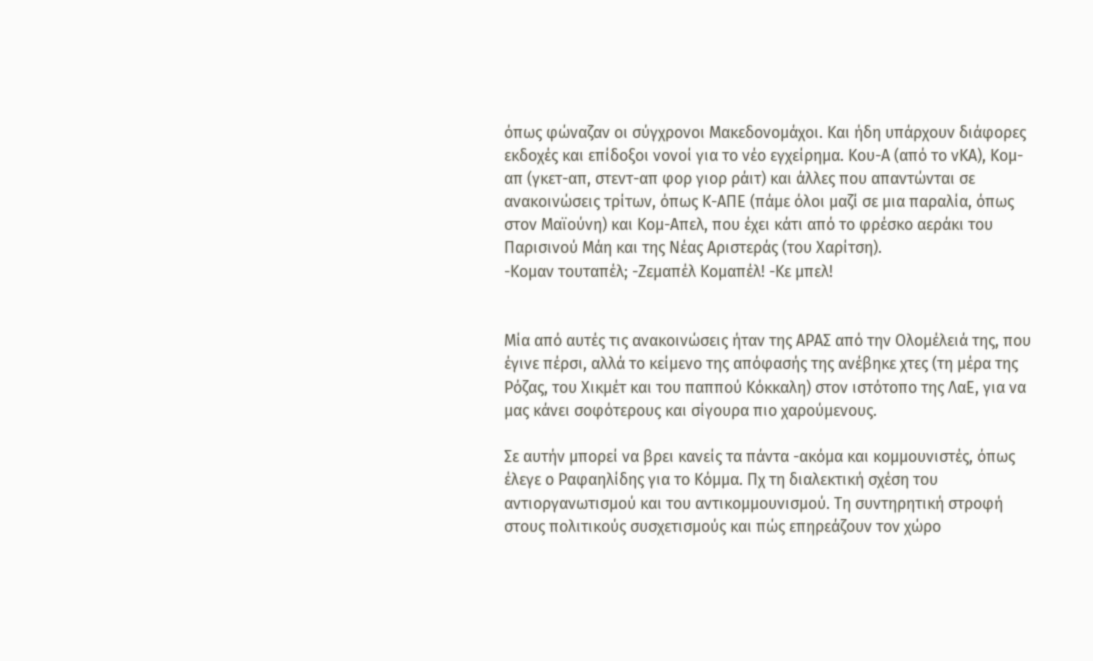όπως φώναζαν οι σύγχρονοι Μακεδονομάχοι. Και ήδη υπάρχουν διάφορες εκδοχές και επίδοξοι νονοί για το νέο εγχείρημα. Κου-Α (από το νΚΑ), Κομ-απ (γκετ-απ, στεντ-απ φορ γιορ ράιτ) και άλλες που απαντώνται σε ανακοινώσεις τρίτων, όπως Κ-ΑΠΕ (πάμε όλοι μαζί σε μια παραλία, όπως στον Μαϊούνη) και Κομ-Απελ, που έχει κάτι από το φρέσκο αεράκι του Παρισινού Μάη και της Νέας Αριστεράς (του Χαρίτση).
-Κομαν τουταπέλ; -Ζεμαπέλ Κομαπέλ! -Κε μπελ!


Μία από αυτές τις ανακοινώσεις ήταν της ΑΡΑΣ από την Ολομέλειά της, που έγινε πέρσι, αλλά το κείμενο της απόφασής της ανέβηκε χτες (τη μέρα της Ρόζας, του Χικμέτ και του παππού Κόκκαλη) στον ιστότοπο της ΛαΕ, για να μας κάνει σοφότερους και σίγουρα πιο χαρούμενους.

Σε αυτήν μπορεί να βρει κανείς τα πάντα -ακόμα και κομμουνιστές, όπως έλεγε ο Ραφαηλίδης για το Κόμμα. Πχ τη διαλεκτική σχέση του αντιοργανωτισμού και του αντικομμουνισμού. Τη συντηρητική στροφή στους πολιτικούς συσχετισμούς και πώς επηρεάζουν τον χώρο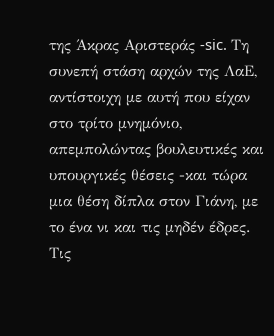της Άκρας Αριστεράς -sic. Τη συνεπή στάση αρχών της ΛαΕ, αντίστοιχη με αυτή που είχαν στο τρίτο μνημόνιο, απεμπολώντας βουλευτικές και υπουργικές θέσεις -και τώρα μια θέση δίπλα στον Γιάνη, με το ένα νι και τις μηδέν έδρες. Τις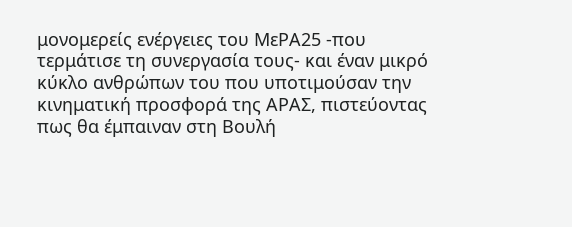μονομερείς ενέργειες του ΜεΡΑ25 -που τερμάτισε τη συνεργασία τους- και έναν μικρό κύκλο ανθρώπων του που υποτιμούσαν την κινηματική προσφορά της ΑΡΑΣ, πιστεύοντας πως θα έμπαιναν στη Βουλή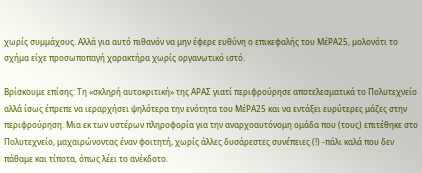χωρίς συμμάχους. Αλλά για αυτό πιθανόν να μην έφερε ευθύνη ο επικεφαλής του ΜέΡΑ25, μολονότι το σχήμα είχε προσωποπαγή χαρακτήρα χωρίς οργανωτικό ιστό.

Βρίσκουμε επίσης: Τη «σκληρή αυτοκριτική» της ΑΡΑΣ γιατί περιφρούρησε αποτελεσματικά το Πολυτεχνείο αλλά ίσως έπρεπε να ιεραρχήσει ψηλότερα την ενότητα του ΜέΡΑ25 και να εντάξει ευρύτερες μάζες στην περιφρούρηση. Μια εκ των υστέρων πληροφορία για την αναρχοαυτόνομη ομάδα που (τους) επιτέθηκε στο Πολυτεχνείο, μαχαιρώνοντας έναν φοιτητή, χωρίς άλλες δυσάρεστες συνέπειες (!) -πάλι καλά που δεν πάθαμε και τίποτα, όπως λέει το ανέκδοτο.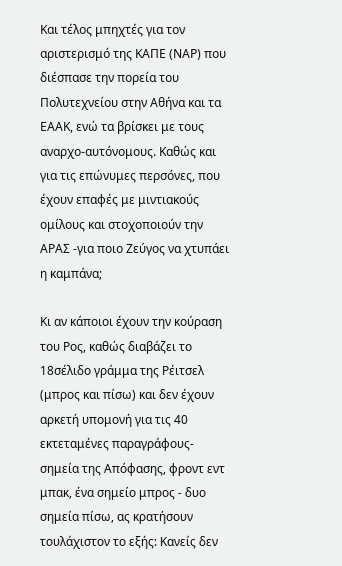Και τέλος μπηχτές για τον αριστερισμό της ΚΑΠΕ (ΝΑΡ) που διέσπασε την πορεία του Πολυτεχνείου στην Αθήνα και τα ΕΑΑΚ, ενώ τα βρίσκει με τους αναρχο-αυτόνομους. Καθώς και για τις επώνυμες περσόνες, που έχουν επαφές με μιντιακούς ομίλους και στοχοποιούν την ΑΡΑΣ -για ποιο Ζεύγος να χτυπάει η καμπάνα;

Κι αν κάποιοι έχουν την κούραση του Ρος, καθώς διαβάζει το 18σέλιδο γράμμα της Ρέιτσελ (μπρος και πίσω) και δεν έχουν αρκετή υπομονή για τις 40 εκτεταμένες παραγράφους-σημεία της Απόφασης, φροντ εντ μπακ, ένα σημείο μπρος - δυο σημεία πίσω, ας κρατήσουν τουλάχιστον το εξής: Κανείς δεν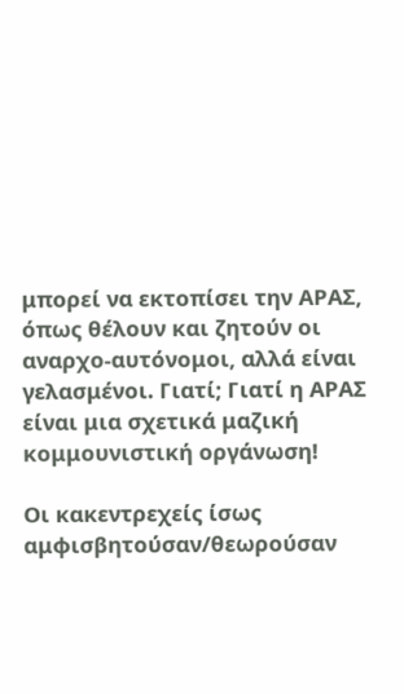μπορεί να εκτοπίσει την ΑΡΑΣ, όπως θέλουν και ζητούν οι αναρχο-αυτόνομοι, αλλά είναι γελασμένοι. Γιατί; Γιατί η ΑΡΑΣ είναι μια σχετικά μαζική κομμουνιστική οργάνωση!

Οι κακεντρεχείς ίσως αμφισβητούσαν/θεωρούσαν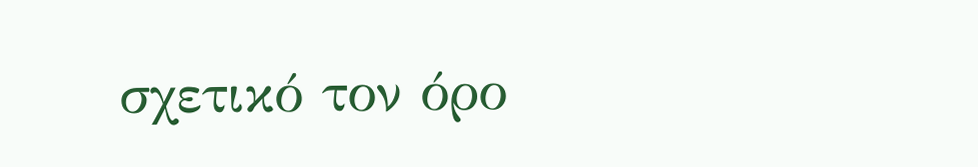σχετικό τον όρο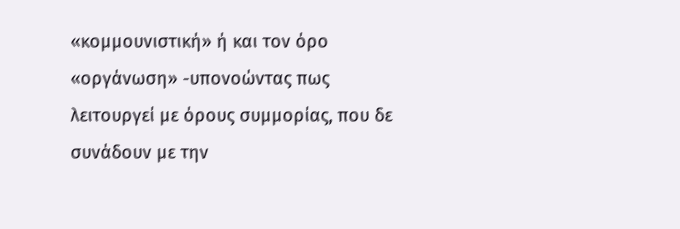«κομμουνιστική» ή και τον όρο «οργάνωση» -υπονοώντας πως λειτουργεί με όρους συμμορίας, που δε συνάδουν με την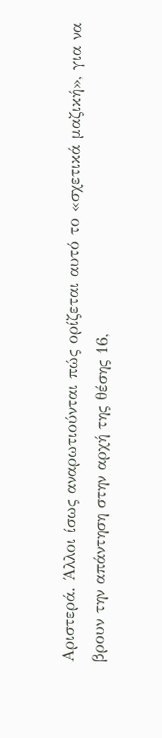Αριστερά. Άλλοι ίσως αναρωτιούνται πώς ορίζεται αυτό το «σχετικά μαζική», για να βρουν την απάντηση στην αρχή της θέσης 16,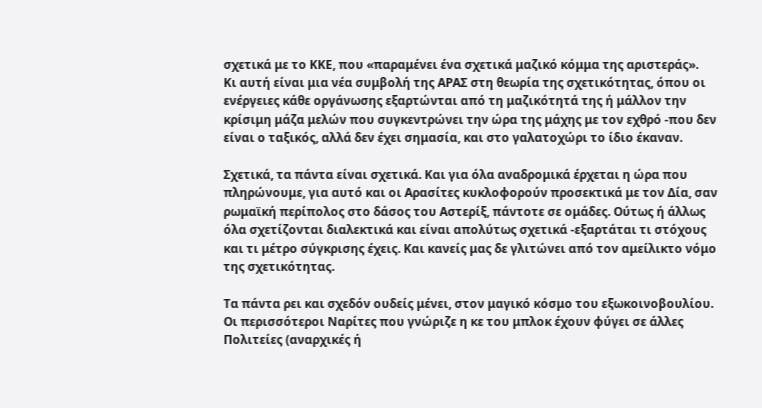σχετικά με το ΚΚΕ, που «παραμένει ένα σχετικά μαζικό κόμμα της αριστεράς».
Κι αυτή είναι μια νέα συμβολή της ΑΡΑΣ στη θεωρία της σχετικότητας, όπου οι ενέργειες κάθε οργάνωσης εξαρτώνται από τη μαζικότητά της ή μάλλον την κρίσιμη μάζα μελών που συγκεντρώνει την ώρα της μάχης με τον εχθρό -που δεν είναι ο ταξικός, αλλά δεν έχει σημασία, και στο γαλατοχώρι το ίδιο έκαναν.

Σχετικά, τα πάντα είναι σχετικά. Και για όλα αναδρομικά έρχεται η ώρα που πληρώνουμε, για αυτό και οι Αρασίτες κυκλοφορούν προσεκτικά με τον Δία, σαν ρωμαϊκή περίπολος στο δάσος του Αστερίξ, πάντοτε σε ομάδες. Ούτως ή άλλως όλα σχετίζονται διαλεκτικά και είναι απολύτως σχετικά -εξαρτάται τι στόχους και τι μέτρο σύγκρισης έχεις. Και κανείς μας δε γλιτώνει από τον αμείλικτο νόμο της σχετικότητας.

Τα πάντα ρει και σχεδόν ουδείς μένει, στον μαγικό κόσμο του εξωκοινοβουλίου. Οι περισσότεροι Ναρίτες που γνώριζε η κε του μπλοκ έχουν φύγει σε άλλες Πολιτείες (αναρχικές ή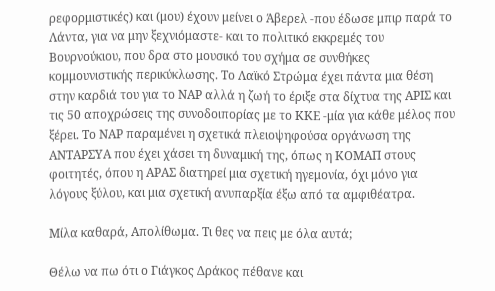ρεφορμιστικές) και (μου) έχουν μείνει ο Άβερελ -που έδωσε μπιρ παρά το Λάντα, για να μην ξεχνιόμαστε- και το πολιτικό εκκρεμές του Βουρνούκιου, που δρα στο μουσικό του σχήμα σε συνθήκες κομμουνιστικής περικύκλωσης. Το Λαϊκό Στρώμα έχει πάντα μια θέση στην καρδιά του για το ΝΑΡ αλλά η ζωή το έριξε στα δίχτυα της ΑΡΙΣ και τις 50 αποχρώσεις της συνοδοιπορίας με το ΚΚΕ -μία για κάθε μέλος που ξέρει. Το ΝΑΡ παραμένει η σχετικά πλειοψηφούσα οργάνωση της ΑΝΤΑΡΣΥΑ που έχει χάσει τη δυναμική της, όπως η ΚΟΜΑΠ στους φοιτητές, όπου η ΑΡΑΣ διατηρεί μια σχετική ηγεμονία, όχι μόνο για λόγους ξύλου, και μια σχετική ανυπαρξία έξω από τα αμφιθέατρα.

Μίλα καθαρά, Απολίθωμα. Τι θες να πεις με όλα αυτά;

Θέλω να πω ότι ο Γιάγκος Δράκος πέθανε και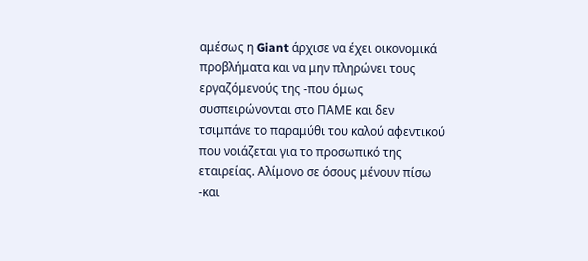αμέσως η Giant άρχισε να έχει οικονομικά προβλήματα και να μην πληρώνει τους εργαζόμενούς της -που όμως συσπειρώνονται στο ΠΑΜΕ και δεν τσιμπάνε το παραμύθι του καλού αφεντικού που νοιάζεται για το προσωπικό της εταιρείας. Αλίμονο σε όσους μένουν πίσω -και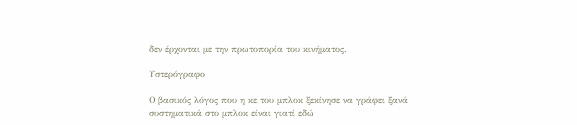δεν έρχονται με την πρωτοπορία του κινήματος.

Υστερόγραφο

Ο βασικός λόγος που η κε του μπλοκ ξεκίνησε να γράφει ξανά συστηματικά στο μπλοκ είναι γιατί εδώ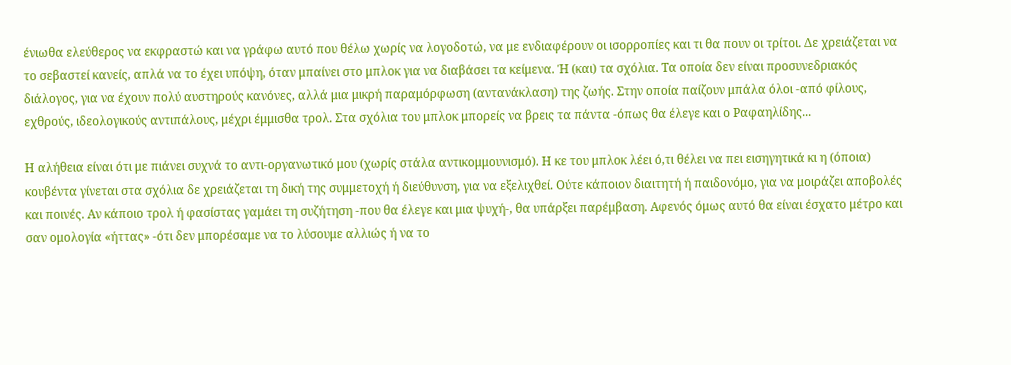ένιωθα ελεύθερος να εκφραστώ και να γράφω αυτό που θέλω χωρίς να λογοδοτώ, να με ενδιαφέρουν οι ισορροπίες και τι θα πουν οι τρίτοι. Δε χρειάζεται να το σεβαστεί κανείς, απλά να το έχει υπόψη, όταν μπαίνει στο μπλοκ για να διαβάσει τα κείμενα. Ή (και) τα σχόλια. Τα οποία δεν είναι προσυνεδριακός διάλογος, για να έχουν πολύ αυστηρούς κανόνες, αλλά μια μικρή παραμόρφωση (αντανάκλαση) της ζωής. Στην οποία παίζουν μπάλα όλοι -από φίλους, εχθρούς, ιδεολογικούς αντιπάλους, μέχρι έμμισθα τρολ. Στα σχόλια του μπλοκ μπορείς να βρεις τα πάντα -όπως θα έλεγε και ο Ραφαηλίδης...

Η αλήθεια είναι ότι με πιάνει συχνά το αντι-οργανωτικό μου (χωρίς στάλα αντικομμουνισμό). Η κε του μπλοκ λέει ό,τι θέλει να πει εισηγητικά κι η (όποια) κουβέντα γίνεται στα σχόλια δε χρειάζεται τη δική της συμμετοχή ή διεύθυνση, για να εξελιχθεί. Ούτε κάποιον διαιτητή ή παιδονόμο, για να μοιράζει αποβολές και ποινές. Αν κάποιο τρολ ή φασίστας γαμάει τη συζήτηση -που θα έλεγε και μια ψυχή-, θα υπάρξει παρέμβαση. Αφενός όμως αυτό θα είναι έσχατο μέτρο και σαν ομολογία «ήττας» -ότι δεν μπορέσαμε να το λύσουμε αλλιώς ή να το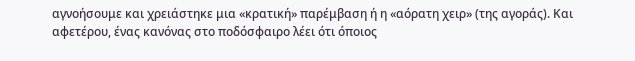αγνοήσουμε και χρειάστηκε μια «κρατική» παρέμβαση ή η «αόρατη χειρ» (της αγοράς). Και αφετέρου, ένας κανόνας στο ποδόσφαιρο λέει ότι όποιος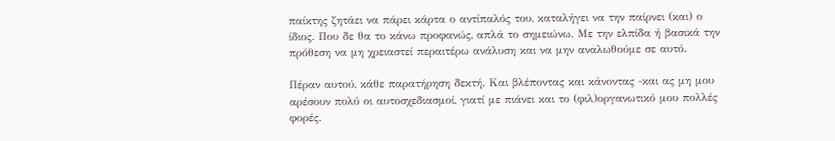παίκτης ζητάει να πάρει κάρτα ο αντίπαλός του, καταλήγει να την παίρνει (και) ο ίδιος. Που δε θα το κάνω προφανώς, απλά το σημειώνω. Με την ελπίδα ή βασικά την πρόθεση να μη χρειαστεί περαιτέρω ανάλυση και να μην αναλωθούμε σε αυτό.

Πέραν αυτού, κάθε παρατήρηση δεκτή. Και βλέποντας και κάνοντας -και ας μη μου αρέσουν πολύ οι αυτοσχεδιασμοί, γιατί με πιάνει και το (φιλ)οργανωτικό μου πολλές φορές.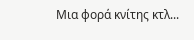Μια φορά κνίτης κτλ...